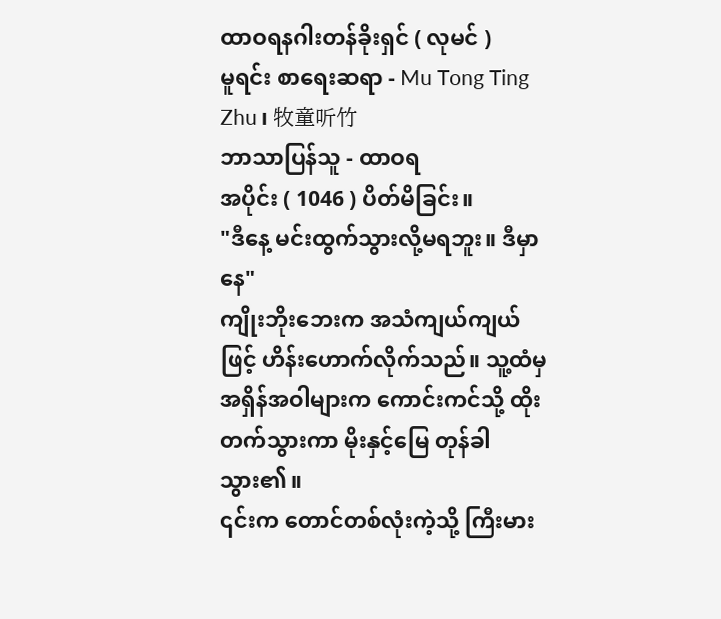ထာဝရနဂါးတန်ခိုးရှင် ( လုမင် )
မူရင်း စာရေးဆရာ - Mu Tong Ting Zhu၊ 牧童听竹
ဘာသာပြန်သူ - ထာဝရ
အပိုင်း ( 1046 ) ပိတ်မိခြင်း။
"ဒီနေ့ မင်းထွက်သွားလို့မရဘူး။ ဒီမှာနေ"
ကျိုးဘိုးဘေးက အသံကျယ်ကျယ်ဖြင့် ဟိန်းဟောက်လိုက်သည်။ သူ့ထံမှ အရှိန်အဝါများက ကောင်းကင်သို့ ထိုးတက်သွားကာ မိုးနှင့်မြေ တုန်ခါသွား၏။
၎င်းက တောင်တစ်လုံးကဲ့သို့ ကြီးမား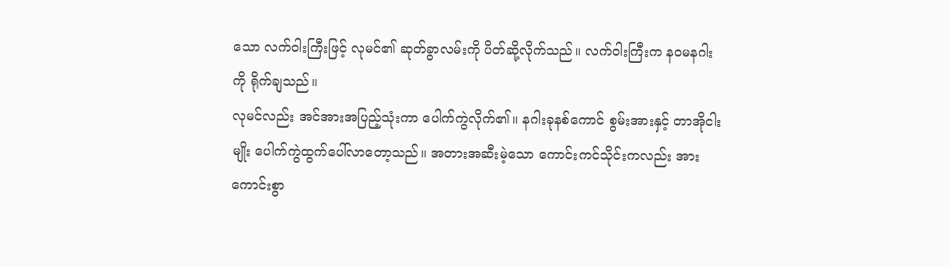သော လက်ဝါးကြီးဖြင့် လုမင်၏ ဆုတ်ခွာလမ်းကို ပိတ်ဆို့လိုက်သည်။ လက်ဝါးကြီးက နဝမနဂါးကို ရိုက်ချသည်။
လုမင်လည်း အင်အားအပြည့်သုံးကာ ပေါက်ကွဲလိုက်၏။ နဂါးခုနစ်ကောင် စွမ်းအားနှင့် တာအိုငါးမျိုး ပေါက်ကွဲထွက်ပေါ်လာတော့သည်။ အတားအဆီးမဲ့သော ကောင်းကင်သိုင်းကလည်း အားကောင်းစွာ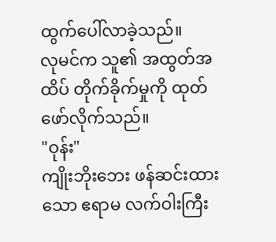ထွက်ပေါ်လာခဲ့သည်။
လုမင်က သူ၏ အထွတ်အထိပ် တိုက်ခိုက်မှုကို ထုတ်ဖော်လိုက်သည်။
"ဝုန်း"
ကျိုးဘိုးဘေး ဖန်ဆင်းထားသော ဧရာမ လက်ဝါးကြီး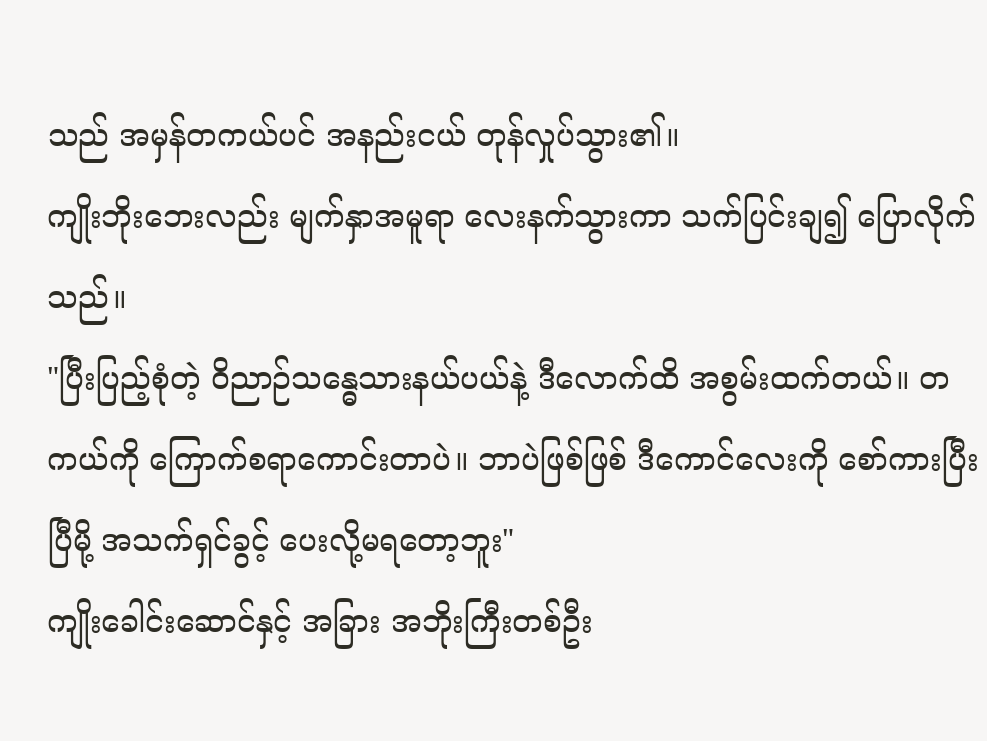သည် အမှန်တကယ်ပင် အနည်းငယ် တုန်လှုပ်သွား၏။
ကျိုးဘိုးဘေးလည်း မျက်နှာအမူရာ လေးနက်သွားကာ သက်ပြင်းချ၍ ပြောလိုက်သည်။
"ပြီးပြည့်စုံတဲ့ ဝိညာဉ်သန္ဓေသားနယ်ပယ်နဲ့ ဒီလောက်ထိ အစွမ်းထက်တယ်။ တကယ်ကို ကြောက်စရာကောင်းတာပဲ။ ဘာပဲဖြစ်ဖြစ် ဒီကောင်လေးကို စော်ကားပြီးပြီမို့ အသက်ရှင်ခွင့် ပေးလို့မရတော့ဘူး"
ကျိုးခေါင်းဆောင်နှင့် အခြား အဘိုးကြီးတစ်ဦး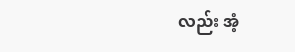လည်း အံ့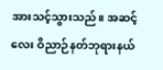အားသင့်သွားသည်။ အဆင့်လေး ဝိညာဉ်နတ်ဘုရားနယ်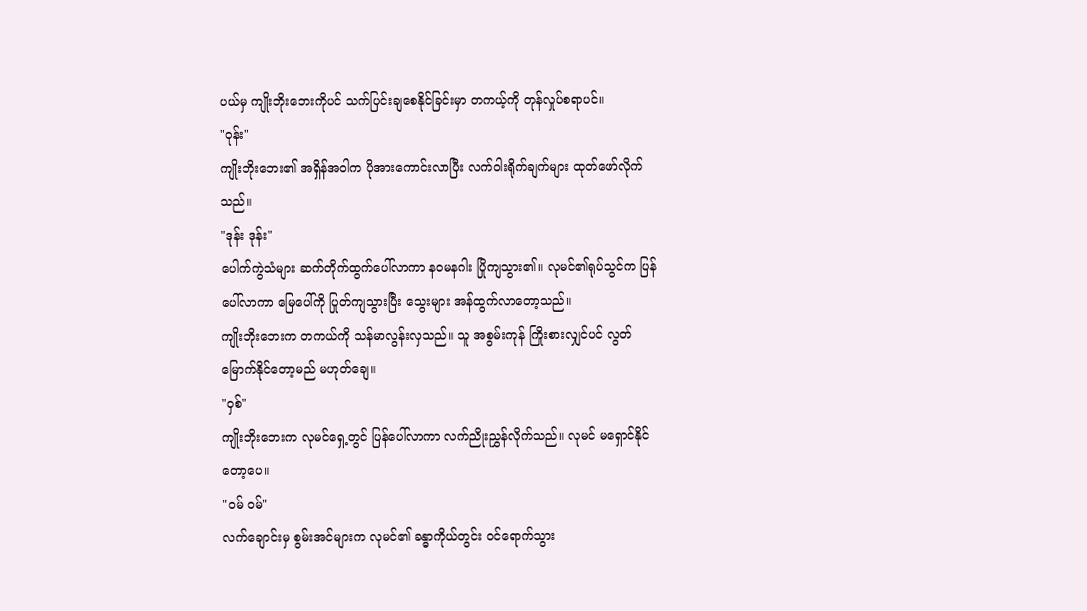ပယ်မှ ကျိုးဘိုးဘေးကိုပင် သက်ပြင်းချစေနိုင်ခြင်းမှာ တကယ့်ကို တုန်လှုပ်စရာပင်။
"ဝုန်း"
ကျိုးဘိုးဘေး၏ အရှိန်အဝါက ပိုအားကောင်းလာပြီး လက်ဝါးရိုက်ချက်များ ထုတ်ဖော်လိုက်သည်။
"ဒုန်း ဒုန်း"
ပေါက်ကွဲသံများ ဆက်တိုက်ထွက်ပေါ်လာကာ နဝမနဂါး ပြိုကျသွား၏။ လုမင်၏ရုပ်သွင်က ပြန်ပေါ်လာကာ မြေပေါ်ကို ပြုတ်ကျသွားပြီး သွေးများ အန်ထွက်လာတော့သည်။
ကျိုးဘိုးဘေးက တကယ်ကို သန်မာလွန်းလှသည်။ သူ အစွမ်းကုန် ကြိုးစားလျှင်ပင် လွတ်မြောက်နိုင်တော့မည် မဟုတ်ချေ။
"ဝှစ်"
ကျိုးဘိုးဘေးက လုမင်ရှေ့တွင် ပြန်ပေါ်လာကာ လက်ညိုးညွှန်လိုက်သည်။ လုမင် မရှောင်နိုင်တော့ပေ။
"ဝမ် ဝမ်"
လက်ချောင်းမှ စွမ်းအင်များက လုမင်၏ ခန္ဓာကိုယ်တွင်း ဝင်ရောက်သွား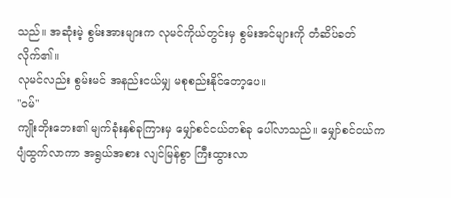သည်။ အဆုံးမဲ့ စွမ်းအားများက လုမင်ကိုယ်တွင်းမှ စွမ်းအင်များကို တံဆိပ်ခတ်လိုက်၏။
လုမင်လည်း စွမ်းမင် အနည်းငယ်မျှ မစုစည်းနိုင်တော့ပေ။
"ဝမ်"
ကျိုးဘိုးဘေး၏ မျက်ခုံးနှစ်ခုကြားမှ မျှော်စင်ငယ်တစ်ခု ပေါ်လာသည်။ မျှော်စင်ငယ်က ပျံထွက်လာကာ အရွယ်အစား လျင်မြန်စွာ ကြီးထွားလာ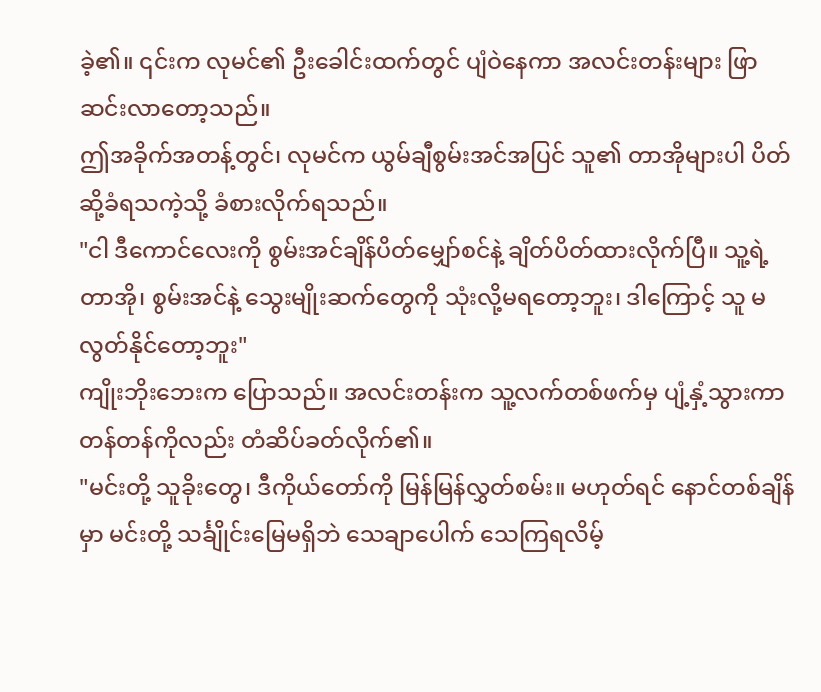ခဲ့၏။ ၎င်းက လုမင်၏ ဦးခေါင်းထက်တွင် ပျံဝဲနေကာ အလင်းတန်းများ ဖြာဆင်းလာတော့သည်။
ဤအခိုက်အတန့်တွင်၊ လုမင်က ယွမ်ချီစွမ်းအင်အပြင် သူ၏ တာအိုများပါ ပိတ်ဆို့ခံရသကဲ့သို့ ခံစားလိုက်ရသည်။
"ငါ ဒီကောင်လေးကို စွမ်းအင်ချိန်ပိတ်မျှော်စင်နဲ့ ချိတ်ပိတ်ထားလိုက်ပြီ။ သူ့ရဲ့ တာအို၊ စွမ်းအင်နဲ့ သွေးမျိုးဆက်တွေကို သုံးလို့မရတော့ဘူး၊ ဒါကြောင့် သူ မလွတ်နိုင်တော့ဘူး"
ကျိုးဘိုးဘေးက ပြောသည်။ အလင်းတန်းက သူ့လက်တစ်ဖက်မှ ပျံ့နှံ့သွားကာ တန်တန်ကိုလည်း တံဆိပ်ခတ်လိုက်၏။
"မင်းတို့ သူခိုးတွေ၊ ဒီကိုယ်တော်ကို မြန်မြန်လွှတ်စမ်း။ မဟုတ်ရင် နောင်တစ်ချိန်မှာ မင်းတို့ သင်္ချိုင်းမြေမရှိဘဲ သေချာပေါက် သေကြရလိမ့်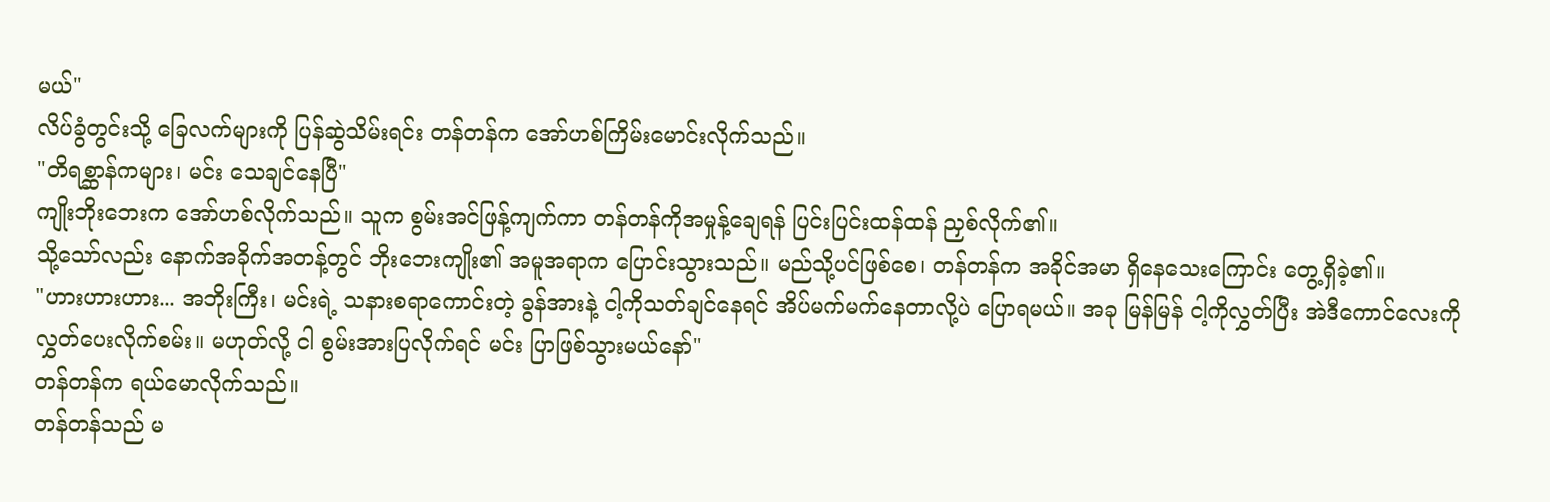မယ်"
လိပ်ခွံတွင်းသို့ ခြေလက်များကို ပြန်ဆွဲသိမ်းရင်း တန်တန်က အော်ဟစ်ကြိမ်းမောင်းလိုက်သည်။
"တိရစ္ဆာန်ကများ၊ မင်း သေချင်နေပြီ"
ကျိုးဘိုးဘေးက အော်ဟစ်လိုက်သည်။ သူက စွမ်းအင်ဖြန့်ကျက်ကာ တန်တန်ကိုအမှုန့်ချေရန် ပြင်းပြင်းထန်ထန် ညှစ်လိုက်၏။
သို့သော်လည်း နောက်အခိုက်အတန့်တွင် ဘိုးဘေးကျိုး၏ အမူအရာက ပြောင်းသွားသည်။ မည်သို့ပင်ဖြစ်စေ၊ တန်တန်က အခိုင်အမာ ရှိနေသေးကြောင်း တွေ့ရှိခဲ့၏။
"ဟားဟားဟား... အဘိုးကြီး၊ မင်းရဲ့ သနားစရာကောင်းတဲ့ ခွန်အားနဲ့ ငါ့ကိုသတ်ချင်နေရင် အိပ်မက်မက်နေတာလို့ပဲ ပြောရမယ်။ အခု မြန်မြန် ငါ့ကိုလွှတ်ပြီး အဲဒီကောင်လေးကို လွှတ်ပေးလိုက်စမ်း။ မဟုတ်လို့ ငါ စွမ်းအားပြလိုက်ရင် မင်း ပြာဖြစ်သွားမယ်နော်"
တန်တန်က ရယ်မောလိုက်သည်။
တန်တန်သည် မ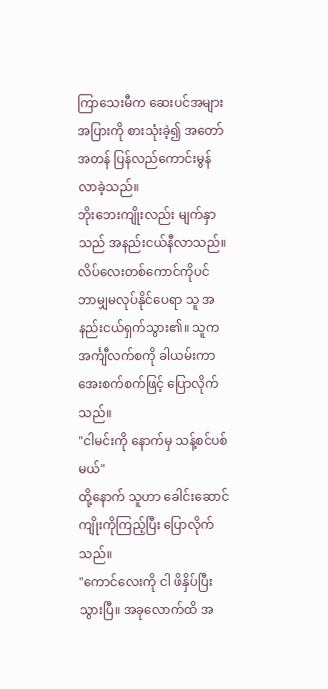ကြာသေးမီက ဆေးပင်အများအပြားကို စားသုံးခဲ့၍ အတော်အတန် ပြန်လည်ကောင်းမွန်လာခဲ့သည်။
ဘိုးဘေးကျိုးလည်း မျက်နှာသည် အနည်းငယ်နီလာသည်။ လိပ်လေးတစ်ကောင်ကိုပင် ဘာမျှမလုပ်နိုင်ပေရာ သူ အနည်းငယ်ရှက်သွား၏။ သူက အင်္ကျီလက်စကို ခါယမ်းကာ အေးစက်စက်ဖြင့် ပြောလိုက်သည်။
"ငါမင်းကို နောက်မှ သန့်စင်ပစ်မယ်"
ထို့နောက် သူဟာ ခေါင်းဆောင်ကျိုးကိုကြည့်ပြီး ပြောလိုက်သည်။
"ကောင်လေးကို ငါ ဖိနှိပ်ပြီးသွားပြီ။ အခုလောက်ထိ အ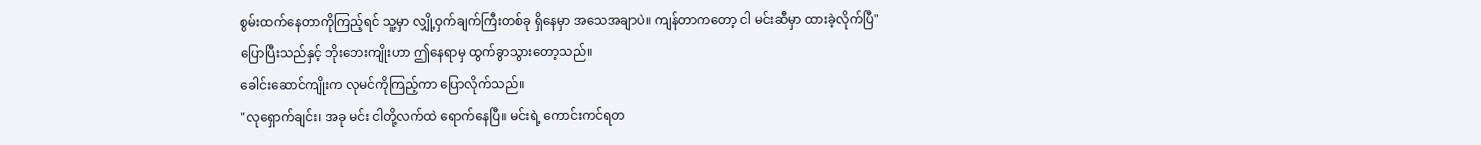စွမ်းထက်နေတာကိုကြည့်ရင် သူ့မှာ လျှို့ဝှက်ချက်ကြီးတစ်ခု ရှိနေမှာ အသေအချာပဲ။ ကျန်တာကတော့ ငါ မင်းဆီမှာ ထားခဲ့လိုက်ပြီ"
ပြောပြီးသည်နှင့် ဘိုးဘေးကျိုးဟာ ဤနေရာမှ ထွက်ခွာသွားတော့သည်။
ခေါင်းဆောင်ကျိုးက လုမင်ကိုကြည့်ကာ ပြောလိုက်သည်။
"လုရှောက်ချင်း၊ အခု မင်း ငါတို့လက်ထဲ ရောက်နေပြီ။ မင်းရဲ့ ကောင်းကင်ရတ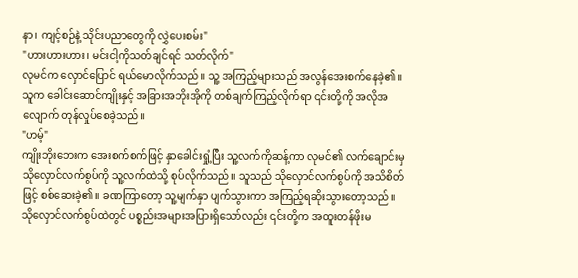နာ၊ ကျင့်စဉ်နဲ့ သိုင်းပညာတွေကို လွှဲပေးစမ်း"
"ဟားဟားဟား၊ မင်းငါ့ကိုသတ်ချင်ရင် သတ်လိုက်"
လုမင်က လှောင်ပြောင် ရယ်မောလိုက်သည်။ သူ့ အကြည့်များသည် အလွန်အေးစက်နေခဲ့၏။ သူက ခေါင်းဆောင်ကျိုးနှင့် အခြားအဘိုးအိုကို တစ်ချက်ကြည့်လိုက်ရာ ၎င်းတို့ကို အလိုအလျောက် တုန်လှုပ်စေခဲ့သည်။
"ဟမ့်"
ကျိုးဘိုးဘေးက အေးစက်စက်ဖြင့် နှာခေါင်းရှုံ့ပြီး သူ့လက်ကိုဆန့်ကာ လုမင်၏ လက်ချောင်းမှ သိုလှောင်လက်စွပ်ကို သူ့လက်ထဲသို့ စုပ်လိုက်သည်။ သူသည် သိုလှောင်လက်စွပ်ကို အသိစိတ်ဖြင့် စစ်ဆေးခဲ့၏။ ခဏကြာတော့ သူ့မျက်နှာ ပျက်သွားကာ အကြည့်ရဆိုးသွားတော့သည်။
သိုလှောင်လက်စွပ်ထဲတွင် ပစ္စည်းအများအပြားရှိသော်လည်း ၎င်းတို့က အထူးတန်ဖိုးမ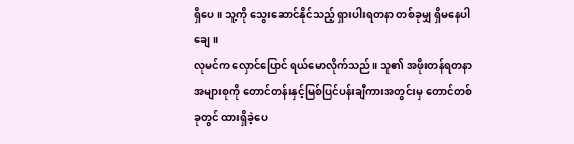ရှိပေ။ သူ့ကို သွေးဆောင်နိုင်သည့် ရှားပါးရတနာ တစ်ခုမျှ ရှိမနေပါချေ။
လုမင်က လှောင်ပြောင် ရယ်မောလိုက်သည်။ သူ၏ အဖိုးတန်ရတနာ အများစုကို တောင်တန်းနှင့်မြစ်ပြင်ပန်းချီကားအတွင်းမှ တောင်တစ်ခုတွင် ထားရှိခဲ့ပေ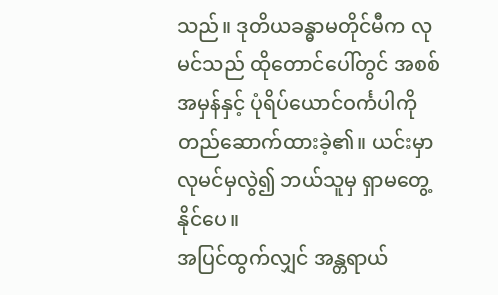သည်။ ဒုတိယခန္ဓာမတိုင်မီက လုမင်သည် ထိုတောင်ပေါ်တွင် အစစ်အမှန်နှင့် ပုံရိပ်ယောင်ဝင်္ကပါကို တည်ဆောက်ထားခဲ့၏။ ယင်းမှာ လုမင်မှလွဲ၍ ဘယ်သူမှ ရှာမတွေ့နိုင်ပေ။
အပြင်ထွက်လျှင် အန္တရာယ်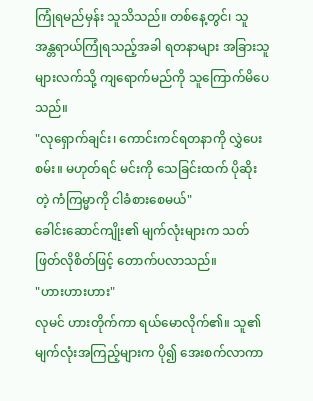ကြုံရမည်မှန်း သူသိသည်။ တစ်နေ့တွင်၊ သူ အန္တရာယ်ကြုံရသည့်အခါ ရတနာများ အခြားသူများလက်သို့ ကျရောက်မည်ကို သူကြောက်မိပေသည်။
"လုရှောက်ချင်း၊ ကောင်းကင်ရတနာကို လွှဲပေးစမ်း။ မဟုတ်ရင် မင်းကို သေခြင်းထက် ပိုဆိုးတဲ့ ကံကြမ္မာကို ငါခံစားစေမယ်"
ခေါင်းဆောင်ကျိုး၏ မျက်လုံးများက သတ်ဖြတ်လိုစိတ်ဖြင့် တောက်ပလာသည်။
"ဟားဟားဟား"
လုမင် ဟားတိုက်ကာ ရယ်မောလိုက်၏။ သူ၏ မျက်လုံးအကြည့်များက ပို၍ အေးစက်လာကာ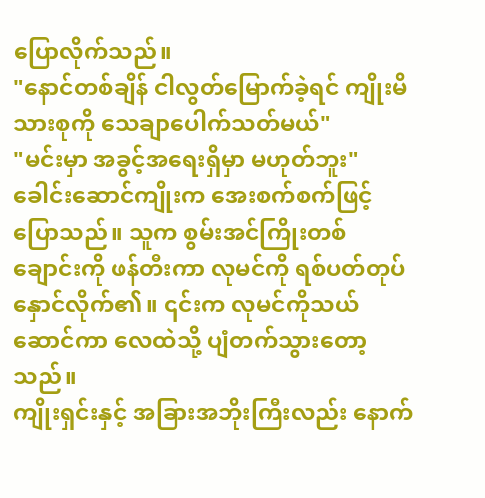ပြောလိုက်သည်။
"နောင်တစ်ချိန် ငါလွတ်မြောက်ခဲ့ရင် ကျိုးမိသားစုကို သေချာပေါက်သတ်မယ်"
"မင်းမှာ အခွင့်အရေးရှိမှာ မဟုတ်ဘူး"
ခေါင်းဆောင်ကျိုးက အေးစက်စက်ဖြင့် ပြောသည်။ သူက စွမ်းအင်ကြိုးတစ်ချောင်းကို ဖန်တီးကာ လုမင်ကို ရစ်ပတ်တုပ်နှောင်လိုက်၏။ ၎င်းက လုမင်ကိုသယ်ဆောင်ကာ လေထဲသို့ ပျံတက်သွားတော့သည်။
ကျိုးရှင်းနှင့် အခြားအဘိုးကြီးလည်း နောက်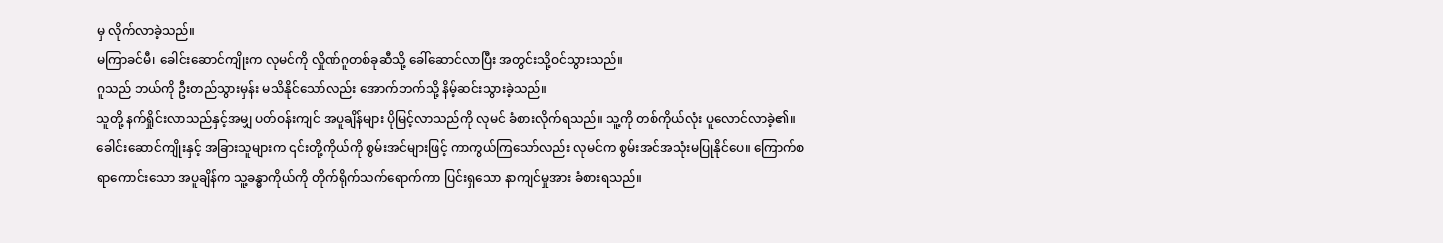မှ လိုက်လာခဲ့သည်။
မကြာခင်မီ၊ ခေါင်းဆောင်ကျိုးက လုမင်ကို လှိုဏ်ဂူတစ်ခုဆီသို့ ခေါ်ဆောင်လာပြီး အတွင်းသို့ဝင်သွားသည်။
ဂူသည် ဘယ်ကို ဦးတည်သွားမှန်း မသိနိုင်သော်လည်း အောက်ဘက်သို့ နိမ့်ဆင်းသွားခဲ့သည်။
သူတို့ နက်ရှိုင်းလာသည်နှင့်အမျှ ပတ်ဝန်းကျင် အပူချိန်များ ပိုမြင့်လာသည်ကို လုမင် ခံစားလိုက်ရသည်။ သူ့ကို တစ်ကိုယ်လုံး ပူလောင်လာခဲ့၏။
ခေါင်းဆောင်ကျိုးနှင့် အခြားသူများက ၎င်းတို့ကိုယ်ကို စွမ်းအင်များဖြင့် ကာကွယ်ကြသော်လည်း လုမင်က စွမ်းအင်အသုံးမပြုနိုင်ပေ။ ကြောက်စရာကောင်းသော အပူချိန်က သူ့ခန္ဓာကိုယ်ကို တိုက်ရိုက်သက်ရောက်ကာ ပြင်းရှသော နာကျင်မှုအား ခံစားရသည်။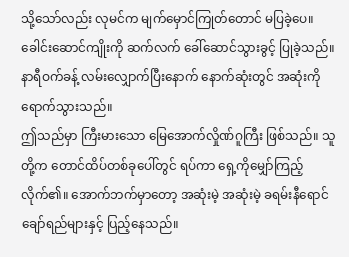သို့သော်လည်း လုမင်က မျက်မှောင်ကြုတ်တောင် မပြခဲ့ပေ။ ခေါင်းဆောင်ကျိုးကို ဆက်လက် ခေါ်ဆောင်သွားခွင့် ပြုခဲ့သည်။
နာရီဝက်ခန့် လမ်းလျှောက်ပြီးနောက် နောက်ဆုံးတွင် အဆုံးကို ရောက်သွားသည်။
ဤသည်မှာ ကြီးမားသော မြေအောက်လှိုဏ်ဂူကြီး ဖြစ်သည်။ သူတို့က တောင်ထိပ်တစ်ခုပေါ်တွင် ရပ်ကာ ရှေ့ကိုမျှော်ကြည့်လိုက်၏။ အောက်ဘက်မှာတော့ အဆုံးမဲ့ အဆုံးမဲ့ ခရမ်းနီရောင် ချော်ရည်များနှင့် ပြည့်နေသည်။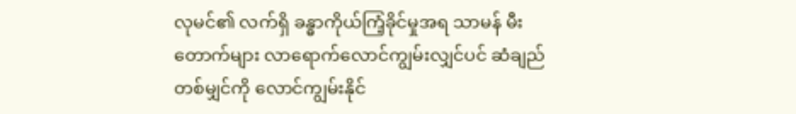လုမင်၏ လက်ရှိ ခန္ဓာကိုယ်ကြံ့ခိုင်မှုအရ သာမန် မီးတောက်များ လာရောက်လောင်ကျွမ်းလျှင်ပင် ဆံချည်တစ်မျှင်ကို လောင်ကျွမ်းနိုင်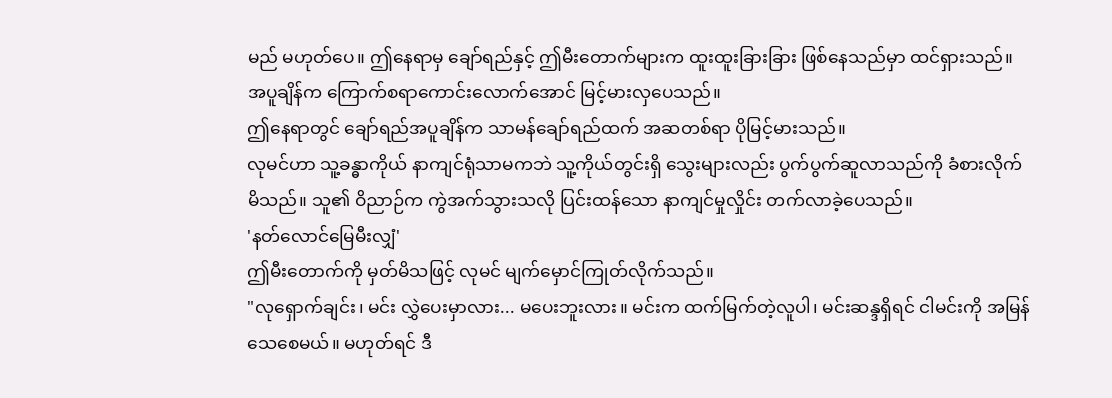မည် မဟုတ်ပေ။ ဤနေရာမှ ချော်ရည်နှင့် ဤမီးတောက်များက ထူးထူးခြားခြား ဖြစ်နေသည်မှာ ထင်ရှားသည်။ အပူချိန်က ကြောက်စရာကောင်းလောက်အောင် မြင့်မားလှပေသည်။
ဤနေရာတွင် ချော်ရည်အပူချိန်က သာမန်ချော်ရည်ထက် အဆတစ်ရာ ပိုမြင့်မားသည်။
လုမင်ဟာ သူ့ခန္ဓာကိုယ် နာကျင်ရုံသာမကဘဲ သူ့ကိုယ်တွင်းရှိ သွေးများလည်း ပွက်ပွက်ဆူလာသည်ကို ခံစားလိုက်မိသည်။ သူ၏ ဝိညာဉ်က ကွဲအက်သွားသလို ပြင်းထန်သော နာကျင်မှုလှိုင်း တက်လာခဲ့ပေသည်။
'နတ်လောင်မြေမီးလျှံ'
ဤမီးတောက်ကို မှတ်မိသဖြင့် လုမင် မျက်မှောင်ကြုတ်လိုက်သည်။
"လုရှောက်ချင်း၊ မင်း လွှဲပေးမှာလား... မပေးဘူးလား။ မင်းက ထက်မြက်တဲ့လူပါ၊ မင်းဆန္ဒရှိရင် ငါမင်းကို အမြန်သေစေမယ်။ မဟုတ်ရင် ဒီ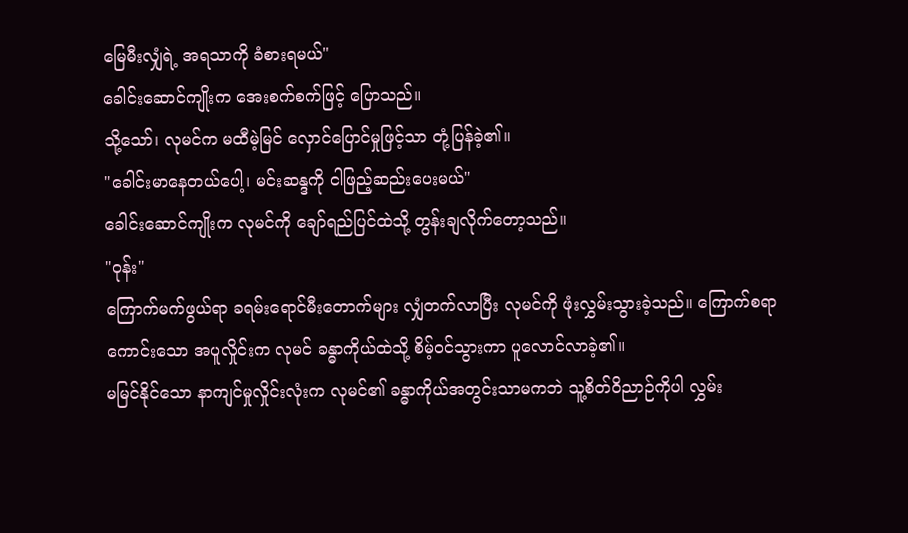မြေမီးလျှံရဲ့ အရသာကို ခံစားရမယ်"
ခေါင်းဆောင်ကျိုးက အေးစက်စက်ဖြင့် ပြောသည်။
သို့သော်၊ လုမင်က မထီမဲ့မြင် လှောင်ပြောင်မှုဖြင့်သာ တုံ့ပြန်ခဲ့၏။
"ခေါင်းမာနေတယ်ပေါ့၊ မင်းဆန္ဒကို ငါဖြည့်ဆည်းပေးမယ်"
ခေါင်းဆောင်ကျိုးက လုမင်ကို ချော်ရည်ပြင်ထဲသို့ တွန်းချလိုက်တော့သည်။
"ဝုန်း"
ကြောက်မက်ဖွယ်ရာ ခရမ်းရောင်မီးတောက်များ လျှံတက်လာပြီး လုမင်ကို ဖုံးလွှမ်းသွားခဲ့သည်။ ကြောက်စရာကောင်းသော အပူလှိုင်းက လုမင် ခန္ဓာကိုယ်ထဲသို့ စိမ့်ဝင်သွားကာ ပူလောင်လာခဲ့၏။
မမြင်နိုင်သော နာကျင်မှုလှိုင်းလုံးက လုမင်၏ ခန္ဓာကိုယ်အတွင်းသာမကဘဲ သူ့စိတ်ဝိညာဉ်ကိုပါ လွှမ်း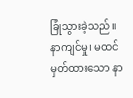ခြုံသွားခဲ့သည်။
နာကျင်မှု၊ မထင်မှတ်ထားသော နာ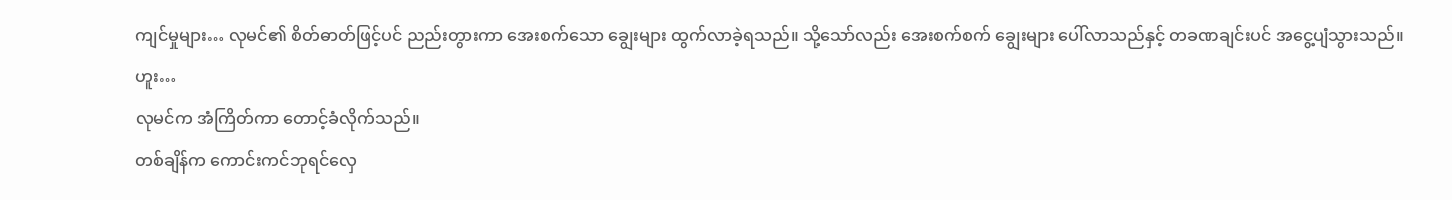ကျင်မှုများ… လုမင်၏ စိတ်ဓာတ်ဖြင့်ပင် ညည်းတွားကာ အေးစက်သော ချွေးများ ထွက်လာခဲ့ရသည်။ သို့သော်လည်း အေးစက်စက် ချွေးများ ပေါ်လာသည်နှင့် တခဏချင်းပင် အငွေ့ပျံသွားသည်။
ဟူး…
လုမင်က အံကြိတ်ကာ တောင့်ခံလိုက်သည်။
တစ်ချိန်က ကောင်းကင်ဘုရင်လှေ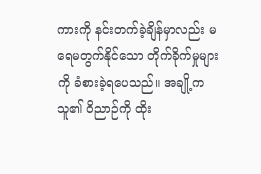ကားကို နင်းတက်ခဲ့ချိန်မှာလည်း မရေမတွက်နိုင်သော တိုက်ခိုက်မှုများကို ခံစားခဲ့ရပေသည်။ အချို့က သူ၏ ဝိညာဉ်ကို ထိုး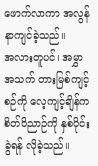ဖောက်လာကာ အလွန်နာကျင်ခဲ့သည်။
အလားတူပင်၊ အမွှာအသက် တားမြစ်ကျင့်စဉ်ကို လေ့ကျင့်ချိန်က စိတ်ဝိညာဉ်ကို နှစ်ပိုင်းခွဲရန် လိုခဲ့သည်။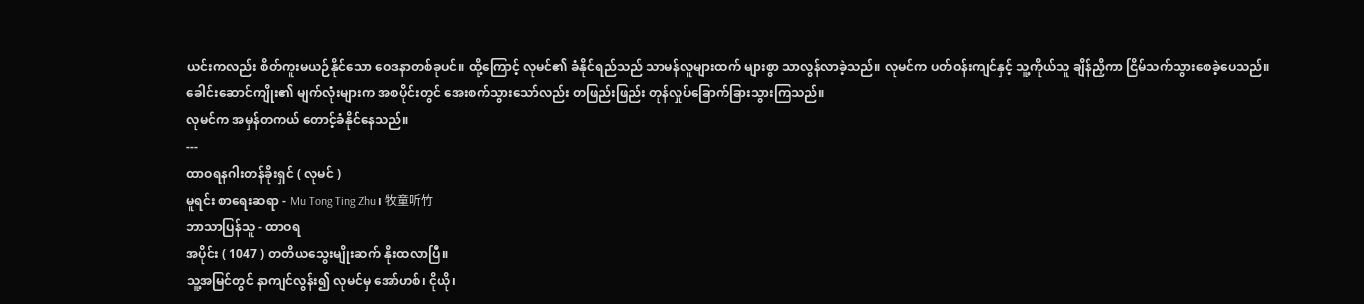ယင်းကလည်း စိတ်ကူးမယဉ်နိုင်သော ဝေဒနာတစ်ခုပင်။ ထို့ကြောင့် လုမင်၏ ခံနိုင်ရည်သည် သာမန်လူများထက် များစွာ သာလွန်လာခဲ့သည်။ လုမင်က ပတ်ဝန်းကျင်နှင့် သူ့ကိုယ်သူ ချိန်ညှိကာ ငြိမ်သက်သွားစေခဲ့ပေသည်။
ခေါင်းဆောင်ကျိုး၏ မျက်လုံးများက အစပိုင်းတွင် အေးစက်သွားသော်လည်း တဖြည်းဖြည်း တုန်လှုပ်ခြောက်ခြားသွားကြသည်။
လုမင်က အမှန်တကယ် တောင့်ခံနိုင်နေသည်။
---
ထာဝရနဂါးတန်ခိုးရှင် ( လုမင် )
မူရင်း စာရေးဆရာ - Mu Tong Ting Zhu၊ 牧童听竹
ဘာသာပြန်သူ - ထာဝရ
အပိုင်း ( 1047 ) တတိယသွေးမျိုးဆက် နိုးထလာပြီ။
သူ့အမြင်တွင် နာကျင်လွန်း၍ လုမင်မှ အော်ဟစ်၊ ငိုယို၊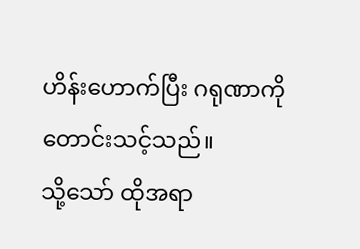ဟိန်းဟောက်ပြီး ဂရုဏာကို တောင်းသင့်သည်။
သို့သော် ထိုအရာ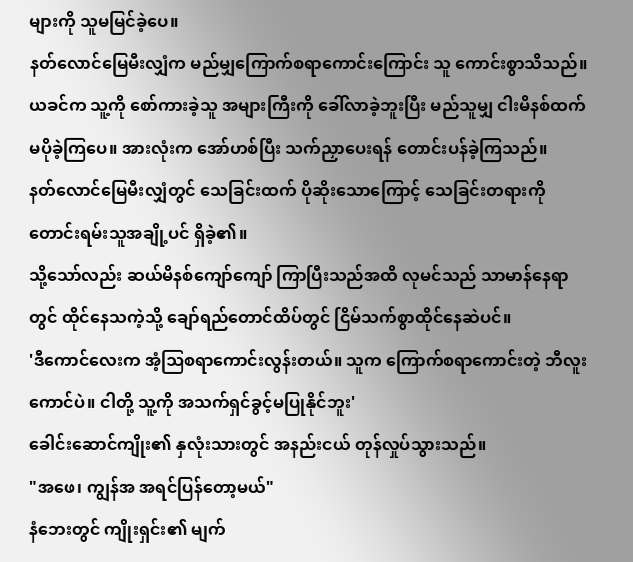များကို သူမမြင်ခဲ့ပေ။
နတ်လောင်မြေမီးလျှံက မည်မျှကြောက်စရာကောင်းကြောင်း သူ ကောင်းစွာသိသည်။ ယခင်က သူ့ကို စော်ကားခဲ့သူ အများကြီးကို ခေါ်လာခဲ့ဘူးပြီး မည်သူမျှ ငါးမိနစ်ထက် မပိုခဲ့ကြပေ။ အားလုံးက အော်ဟစ်ပြီး သက်ညှာပေးရန် တောင်းပန်ခဲ့ကြသည်။
နတ်လောင်မြေမီးလျှံတွင် သေခြင်းထက် ပိုဆိုးသောကြောင့် သေခြင်းတရားကို တောင်းရမ်းသူအချို့ပင် ရှိခဲ့၏။
သို့သော်လည်း ဆယ်မိနစ်ကျော်ကျော် ကြာပြီးသည်အထိ လုမင်သည် သာမာန်နေရာတွင် ထိုင်နေသကဲ့သို့ ချော်ရည်တောင်ထိပ်တွင် ငြိမ်သက်စွာထိုင်နေဆဲပင်။
'ဒီကောင်လေးက အံ့ဩစရာကောင်းလွန်းတယ်။ သူက ကြောက်စရာကောင်းတဲ့ ဘီလူးကောင်ပဲ။ ငါတို့ သူ့ကို အသက်ရှင်ခွင့်မပြုနိုင်ဘူး'
ခေါင်းဆောင်ကျိုး၏ နှလုံးသားတွင် အနည်းငယ် တုန်လှုပ်သွားသည်။
"အဖေ၊ ကျွန်အ အရင်ပြန်တော့မယ်"
နံဘေးတွင် ကျိုးရှင်း၏ မျက်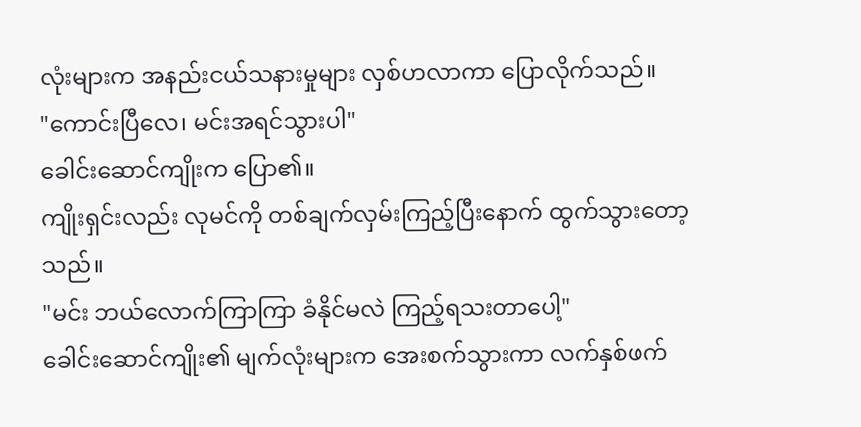လုံးများက အနည်းငယ်သနားမှုများ လှစ်ဟလာကာ ပြောလိုက်သည်။
"ကောင်းပြီလေ၊ မင်းအရင်သွားပါ"
ခေါင်းဆောင်ကျိုးက ပြော၏။
ကျိုးရှင်းလည်း လုမင်ကို တစ်ချက်လှမ်းကြည့်ပြီးနောက် ထွက်သွားတော့သည်။
"မင်း ဘယ်လောက်ကြာကြာ ခံနိုင်မလဲ ကြည့်ရသးတာပေါ့"
ခေါင်းဆောင်ကျိုး၏ မျက်လုံးများက အေးစက်သွားကာ လက်နှစ်ဖက်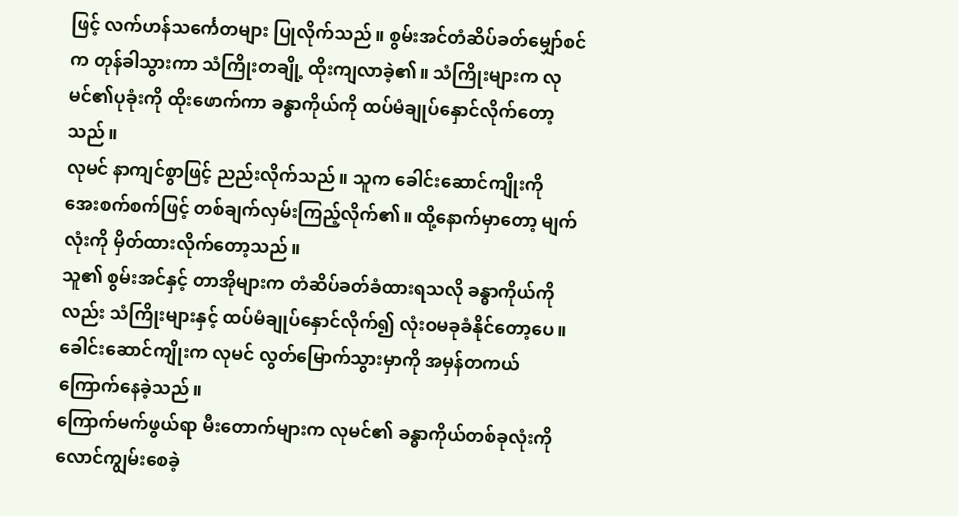ဖြင့် လက်ဟန်သင်္ကေတများ ပြုလိုက်သည်။ စွမ်းအင်တံဆိပ်ခတ်မျှော်စင်က တုန်ခါသွားကာ သံကြိုးတချို့ ထိုးကျလာခဲ့၏။ သံကြိုးများက လုမင်၏ပုခုံးကို ထိုးဖောက်ကာ ခန္ဓာကိုယ်ကို ထပ်မံချုပ်နှောင်လိုက်တော့သည်။
လုမင် နာကျင်စွာဖြင့် ညည်းလိုက်သည်။ သူက ခေါင်းဆောင်ကျိုးကို အေးစက်စက်ဖြင့် တစ်ချက်လှမ်းကြည့်လိုက်၏။ ထို့နောက်မှာတော့ မျက်လုံးကို မှိတ်ထားလိုက်တော့သည်။
သူ၏ စွမ်းအင်နှင့် တာအိုများက တံဆိပ်ခတ်ခံထားရသလို ခန္ဓာကိုယ်ကိုလည်း သံကြိုးများနှင့် ထပ်မံချုပ်နှောင်လိုက်၍ လုံးဝမခုခံနိုင်တော့ပေ။ ခေါင်းဆောင်ကျိုးက လုမင် လွတ်မြောက်သွားမှာကို အမှန်တကယ် ကြောက်နေခဲ့သည်။
ကြောက်မက်ဖွယ်ရာ မီးတောက်များက လုမင်၏ ခန္ဓာကိုယ်တစ်ခုလုံးကို လောင်ကျွမ်းစေခဲ့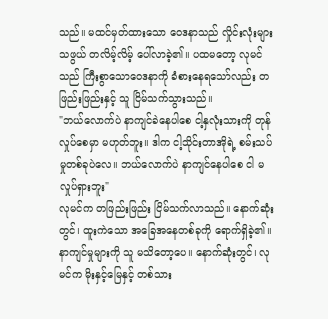သည်။ မထင်မှတ်ထားသော ဝေဒနာသည် လှိုင်းလုံးများသဖွယ် တလိမ့်လိမ့် ပေါ်လာခဲ့၏။ ပထမတော့ လုမင်သည် ကြီးစွာသောဝေဒနာကို ခံစားနေရသော်လည်း တဖြည်းဖြည်းနှင့် သူ ငြိမ်သက်သွားသည်။
"ဘယ်လောက်ပဲ နာကျင်ခဲနေပါစေ ငါ့နှလုံးသားကို တုန်လှုပ်စေမှာ မဟုတ်ဘူး။ ဒါက ငါ့သိုင်းတာအိုရဲ့ စမ်းသပ်မှုတစ်ခုပဲလေ။ ဘယ်လောက်ပဲ နာကျင်နေပါစေ ငါ မလှုပ်ရှားဘူး"
လုမင်က တဖြည်းဖြည်း ငြိမ်သက်လာသည်။ နောက်ဆုံးတွင်၊ ထူးကဲသော အခြေအနေတစ်ခုကို ရောက်ရှိခဲ့၏။
နာကျင်မှုများကို သူ မသိတော့ပေ။ နောက်ဆုံးတွင်၊ လုမင်က မိုးနှင့်မြေနှင့် တစ်သား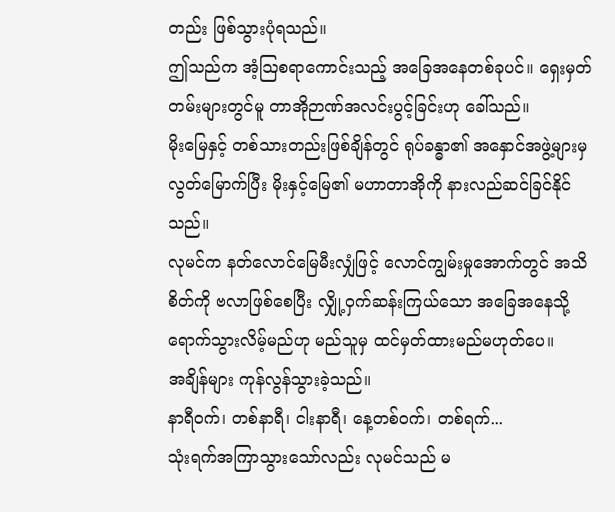တည်း ဖြစ်သွားပုံရသည်။
ဤသည်က အံ့သြစရာကောင်းသည့် အခြေအနေတစ်ခုပင်။ ရှေးမှတ်တမ်းများတွင်မူ တာအိုဉာဏ်အလင်းပွင့်ခြင်းဟု ခေါ်သည်။
မိုးမြေနှင့် တစ်သားတည်းဖြစ်ချိန်တွင် ရုပ်ခန္ဓာ၏ အနှောင်အဖွဲ့များမှ လွတ်မြောက်ပြီး မိုးနှင့်မြေ၏ မဟာတာအိုကို နားလည်ဆင်ခြင်နိုင်သည်။
လုမင်က နတ်လောင်မြေမီးလျှံဖြင့် လောင်ကျွမ်းမှုအောက်တွင် အသိစိတ်ကို ဗလာဖြစ်စေပြီး လျှို့ဝှက်ဆန်းကြယ်သော အခြေအနေသို့ ရောက်သွားလိမ့်မည်ဟု မည်သူမှ ထင်မှတ်ထားမည်မဟုတ်ပေ။
အချိန်များ ကုန်လွန်သွားခဲ့သည်။
နာရီဝက်၊ တစ်နာရီ၊ ငါးနာရီ၊ နေ့တစ်ဝက်၊ တစ်ရက်...
သုံးရက်အကြာသွားသော်လည်း လုမင်သည် မ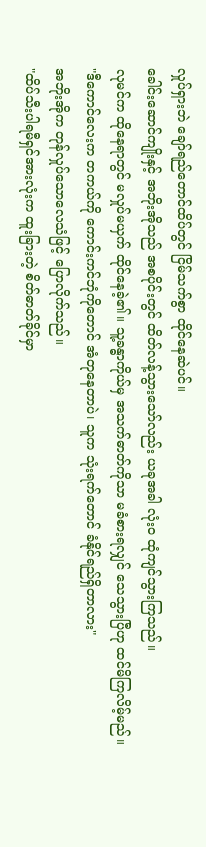လှုပ်ရှားဘဲ ချော်ရည်တောင်ထိပ်တွင် ငြိမ်သက်စွာ ထိုင်နေဆဲပင်။
ခေါင်းဆောင်ကျိုးနှင့် အဘိုးအိုသည် အစပိုင်းတွင် ထိတ်လန့်သွားသော်လည်း ယခုအခါ လုံးဝ ထုံကျင်သွားကြသည်။
လုမင်က ထိုနေရာတွင် မလှုပ်မယှက် ထိုင်နေခဲ့၏။ သူ့ခန္ဓာကိုယ်မှ အသက်ဓာတ်ကိုသာ မခံစားရလျှင် သေသွားပြီဟု ထင်မိကြလိမ့်မည်။
"ဒီကောင်လေးက တကယ်ကို ကောင်းကင်ဘုံကိုတောင် အံတုနေတာပဲ၊ သူက သုံးရက်တောင် ခံနိုင်ရည်ရှိတာလား"
အဘိုးအိုက တုန်လှုပ်သောလေသံဖြင့် ပြောလိုက်သည်။
"ထိပ်သီးပါရမီရှင်အားလုံးက ထူးခြားတဲ့ စိတ်ဓာတ်ခိုင်မှာ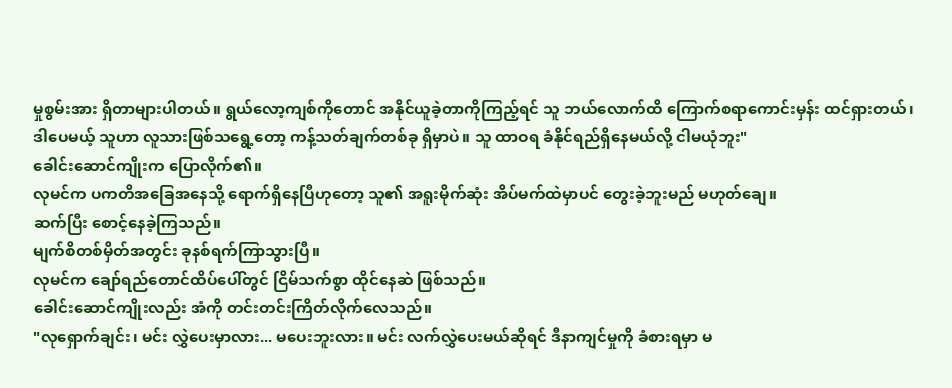မှုစွမ်းအား ရှိတာများပါတယ်။ ရွယ်လော့ကျစ်ကိုတောင် အနိုင်ယူခဲ့တာကိုကြည့်ရင် သူ ဘယ်လောက်ထိ ကြောက်စရာကောင်းမှန်း ထင်ရှားတယ်၊ ဒါပေမယ့် သူဟာ လူသားဖြစ်သရွေ့တော့ ကန့်သတ်ချက်တစ်ခု ရှိမှာပဲ။ သူ ထာဝရ ခံနိုင်ရည်ရှိနေမယ်လို့ ငါမယုံဘူး"
ခေါင်းဆောင်ကျိုးက ပြောလိုက်၏။
လုမင်က ပကတိအခြေအနေသို့ ရောက်ရှိနေပြီဟုတော့ သူ၏ အရူးမိုက်ဆုံး အိပ်မက်ထဲမှာပင် တွေးခဲ့ဘူးမည် မဟုတ်ချေ။
ဆက်ပြီး စောင့်နေခဲ့ကြသည်။
မျက်စိတစ်မှိတ်အတွင်း ခုနစ်ရက်ကြာသွားပြီ။
လုမင်က ချော်ရည်တောင်ထိပ်ပေါ်တွင် ငြိမ်သက်စွာ ထိုင်နေဆဲ ဖြစ်သည်။
ခေါင်းဆောင်ကျိုးလည်း အံကို တင်းတင်းကြိတ်လိုက်လေသည်။
"လုရှောက်ချင်း၊ မင်း လွှဲပေးမှာလား... မပေးဘူးလား။ မင်း လက်လွှဲပေးမယ်ဆိုရင် ဒီနာကျင်မှုကို ခံစားရမှာ မ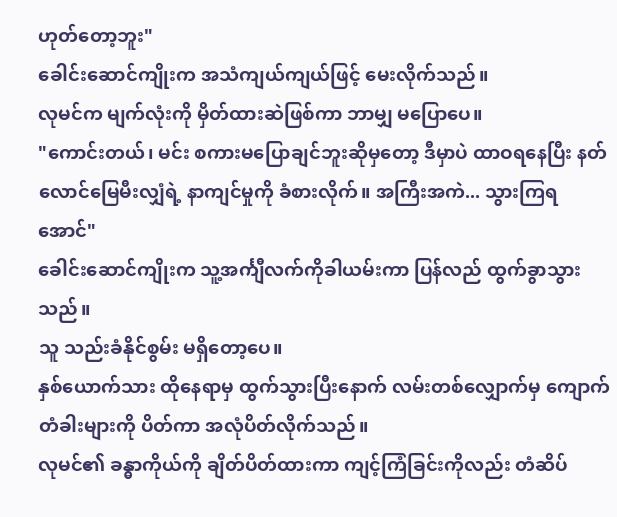ဟုတ်တော့ဘူး"
ခေါင်းဆောင်ကျိုးက အသံကျယ်ကျယ်ဖြင့် မေးလိုက်သည်။
လုမင်က မျက်လုံးကို မှိတ်ထားဆဲဖြစ်ကာ ဘာမျှ မပြောပေ။
"ကောင်းတယ်၊ မင်း စကားမပြောချင်ဘူးဆိုမှတော့ ဒီမှာပဲ ထာဝရနေပြီး နတ်လောင်မြေမီးလျှံရဲ့ နာကျင်မှုကို ခံစားလိုက်။ အကြီးအကဲ... သွားကြရအောင်"
ခေါင်းဆောင်ကျိုးက သူ့အင်္ကျီလက်ကိုခါယမ်းကာ ပြန်လည် ထွက်ခွာသွားသည်။
သူ သည်းခံနိုင်စွမ်း မရှိတော့ပေ။
နှစ်ယောက်သား ထိုနေရာမှ ထွက်သွားပြီးနောက် လမ်းတစ်လျှောက်မှ ကျောက်တံခါးများကို ပိတ်ကာ အလုံပိတ်လိုက်သည်။
လုမင်၏ ခန္ဓာကိုယ်ကို ချိတ်ပိတ်ထားကာ ကျင့်ကြံခြင်းကိုလည်း တံဆိပ်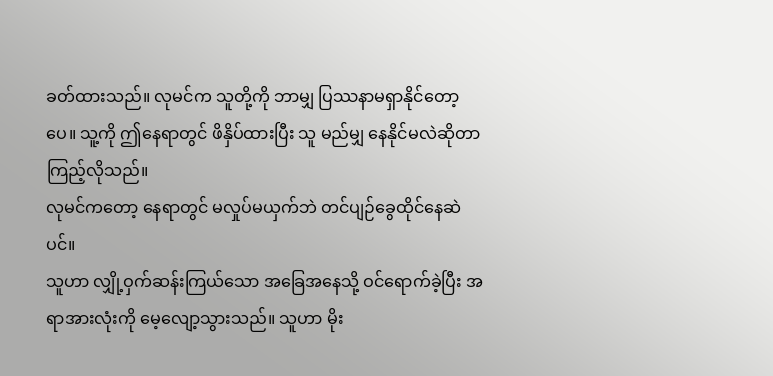ခတ်ထားသည်။ လုမင်က သူတို့ကို ဘာမျှ ပြဿနာမရှာနိုင်တော့ပေ။ သူ့ကို ဤနေရာတွင် ဖိနှိပ်ထားပြီး သူ မည်မျှ နေနိုင်မလဲဆိုတာ ကြည့်လိုသည်။
လုမင်ကတော့ နေရာတွင် မလှုပ်မယှက်ဘဲ တင်ပျဉ်ခွေထိုင်နေဆဲပင်။
သူဟာ လျှို့ဝှက်ဆန်းကြယ်သော အခြေအနေသို့ ဝင်ရောက်ခဲ့ပြီး အရာအားလုံးကို မေ့လျော့သွားသည်။ သူဟာ မိုး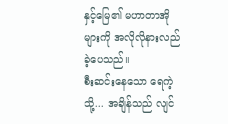နှင့်မြေ၏ မဟာတာအိုများကို အလိုလိုနားလည်ခဲ့ပေသည်။
စီးဆင်းနေသော ရေကဲ့သို့... အချိန်သည် လျင်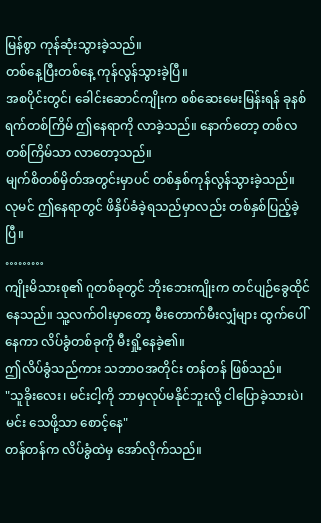မြန်စွာ ကုန်ဆုံးသွားခဲ့သည်။
တစ်နေ့ပြီးတစ်နေ့ ကုန်လွန်သွားခဲ့ပြီ။
အစပိုင်းတွင်၊ ခေါင်းဆောင်ကျိုးက စစ်ဆေးမေးမြန်းရန် ခုနစ်ရက်တစ်ကြိမ် ဤနေရာကို လာခဲ့သည်။ နောက်တော့ တစ်လ တစ်ကြိမ်သာ လာတော့သည်။
မျက်စိတစ်မှိတ်အတွင်းမှာပင် တစ်နှစ်ကုန်လွန်သွားခဲ့သည်။
လုမင် ဤနေရာတွင် ဖိနှိပ်ခံခဲ့ရသည်မှာလည်း တစ်နှစ်ပြည့်ခဲ့ပြီ။
………
ကျိုးမိသားစု၏ ဂူတစ်ခုတွင် ဘိုးဘေးကျိုးက တင်ပျဉ်ခွေထိုင်နေသည်။ သူ့လက်ဝါးမှာတော့ မီးတောက်မီးလျှံများ ထွက်ပေါ်နေကာ လိပ်ခွံတစ်ခုကို မီးရှို့နေခဲ့၏။
ဤလိပ်ခွံသည်ကား သဘာဝအတိုင်း တန်တန် ဖြစ်သည်။
"သူခိုးလေး၊ မင်းငါ့ကို ဘာမှလုပ်မနိုင်ဘူးလို့ ငါပြောခဲ့သားပဲ၊ မင်း သေဖို့သာ စောင့်နေ"
တန်တန်က လိပ်ခွံထဲမှ အော်လိုက်သည်။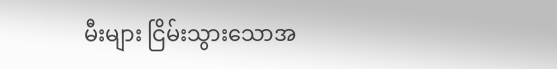မီးများ ငြိမ်းသွားသောအ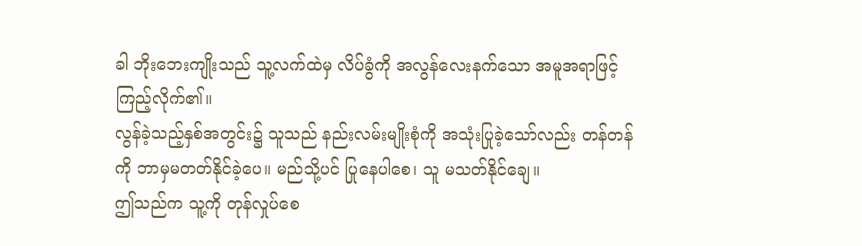ခါ ဘိုးဘေးကျိုးသည် သူ့လက်ထဲမှ လိပ်ခွံကို အလွန်လေးနက်သော အမူအရာဖြင့် ကြည့်လိုက်၏။
လွန်ခဲ့သည့်နှစ်အတွင်း၌ သူသည် နည်းလမ်းမျိုးစုံကို အသုံးပြုခဲ့သော်လည်း တန်တန်ကို ဘာမှမတတ်နိုင်ခဲ့ပေ။ မည်သို့ပင် ပြုနေပါစေ၊ သူ မသတ်နိုင်ချေ။
ဤသည်က သူ့ကို တုန်လှုပ်စေ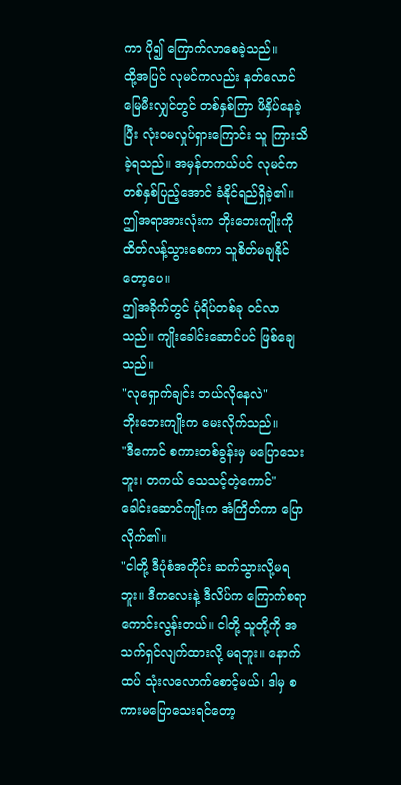ကာ ပို၍ ကြောက်လာစေခဲ့သည်။
ထို့အပြင် လုမင်ကလည်း နတ်လောင်မြေမီးလျှင်တွင် တစ်နှစ်ကြာ ဖိနှိပ်နေခဲ့ပြီး လုံးဝမလှုပ်ရှားကြောင်း သူ ကြားသိခဲ့ရသည်။ အမှန်တကယ်ပင် လုမင်က တစ်နှစ်ပြည့်အောင် ခံနိုင်ရည်ရှိခဲ့၏။ ဤအရာအားလုံးက ဘိုးဘေးကျိုးကို ထိတ်လန့်သွားစေကာ သူစိတ်မချနိုင်တော့ပေ။
ဤအခိုက်တွင် ပုံရိပ်တစ်ခု ဝင်လာသည်။ ကျိုးခေါင်းဆောင်ပင် ဖြစ်ချေသည်။
"လုရှောက်ချင်း ဘယ်လိုနေလဲ"
ဘိုးဘေးကျိုးက မေးလိုက်သည်။
"ဒီကောင် စကားတစ်ခွန်းမှ မပြောသေးဘူး၊ တကယ် သေသင့်တဲ့ကောင်"
ခေါင်းဆောင်ကျိုးက အံကြိတ်ကာ ပြောလိုက်၏။
"ငါတို့ ဒီပုံစံအတိုင်း ဆက်သွားလို့မရဘူး။ ဒီကလေးနဲ့ ဒီလိပ်က ကြောက်စရာကောင်းလွန်းတယ်။ ငါတို့ သူတို့ကို အသက်ရှင်လျက်ထားလို့ မရဘူး။ နောက်ထပ် သုံးလလောက်စောင့်မယ်၊ ဒါမှ စကားမပြောသေးရင်တော့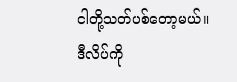ငါတို့သတ်ပစ်တော့မယ်။ ဒီလိပ်ကို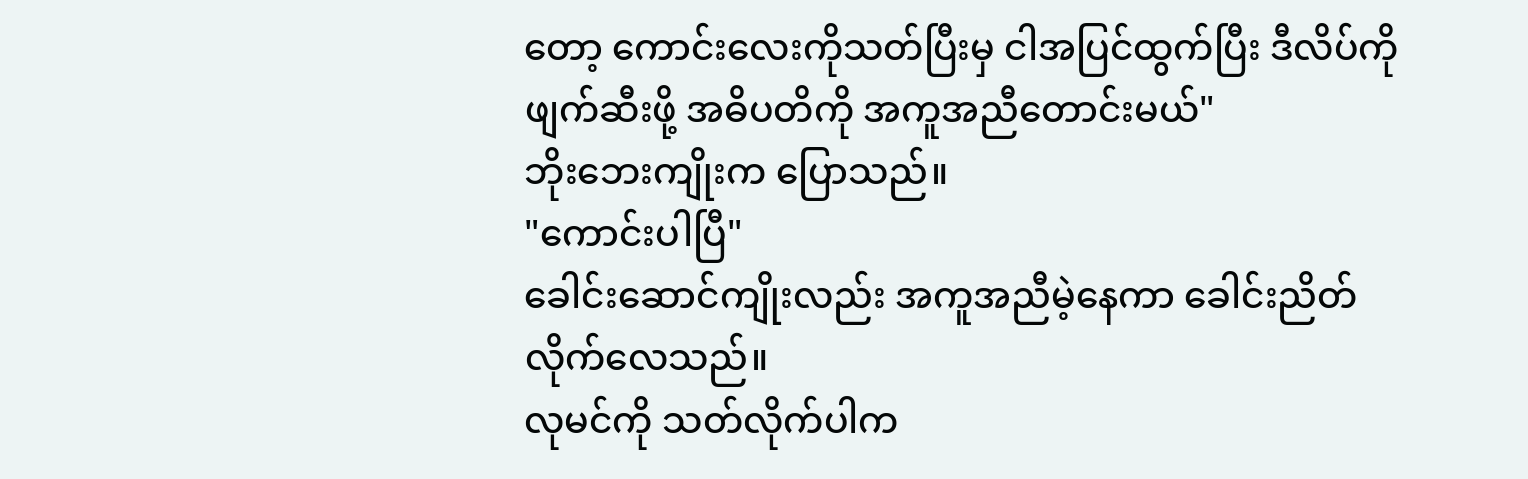တော့ ကောင်းလေးကိုသတ်ပြီးမှ ငါအပြင်ထွက်ပြီး ဒီလိပ်ကို ဖျက်ဆီးဖို့ အဓိပတိကို အကူအညီတောင်းမယ်"
ဘိုးဘေးကျိုးက ပြောသည်။
"ကောင်းပါပြီ"
ခေါင်းဆောင်ကျိုးလည်း အကူအညီမဲ့နေကာ ခေါင်းညိတ်လိုက်လေသည်။
လုမင်ကို သတ်လိုက်ပါက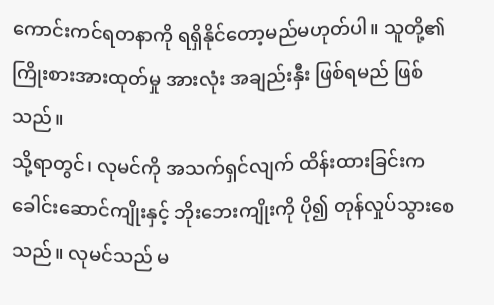ကောင်းကင်ရတနာကို ရရှိနိုင်တော့မည်မဟုတ်ပါ။ သူတို့၏ ကြိုးစားအားထုတ်မှု အားလုံး အချည်းနှီး ဖြစ်ရမည် ဖြစ်သည်။
သို့ရာတွင်၊ လုမင်ကို အသက်ရှင်လျက် ထိန်းထားခြင်းက ခေါင်းဆောင်ကျိုးနှင့် ဘိုးဘေးကျိုးကို ပို၍ တုန်လှုပ်သွားစေသည်။ လုမင်သည် မ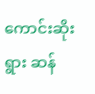ကောင်းဆိုးရွား ဆန်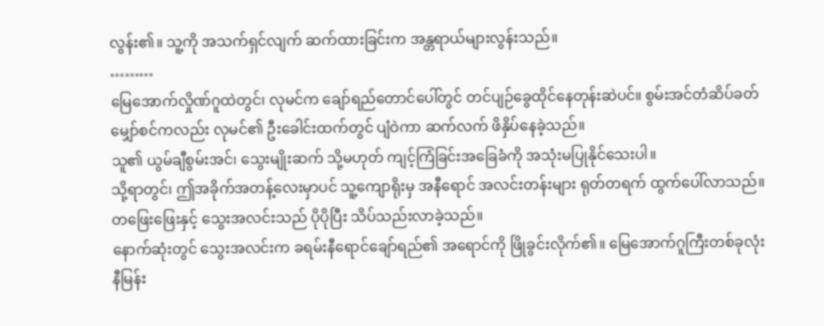လွန်း၏။ သူ့ကို အသက်ရှင်လျက် ဆက်ထားခြင်းက အန္တရာယ်များလွန်းသည်။
………
မြေအောက်လှိုဏ်ဂူထဲတွင်၊ လုမင်က ချော်ရည်တောင်ပေါ်တွင် တင်ပျဉ်ခွေထိုင်နေတုန်းဆဲပင်။ စွမ်းအင်တံဆိပ်ခတ် မျှော်စင်ကလည်း လုမင်၏ ဦးခေါင်းထက်တွင် ပျံဝဲကာ ဆက်လက် ဖိနှိပ်နေခဲ့သည်။
သူ၏ ယွမ်ချီစွမ်းအင်၊ သွေးမျိုးဆက် သို့မဟုတ် ကျင့်ကြံခြင်းအခြေခံကို အသုံးမပြုနိုင်သေးပါ။
သို့ရာတွင်၊ ဤအခိုက်အတန့်လေးမှာပင် သူ့ကျောရိုးမှ အနီရောင် အလင်းတန်းများ ရုတ်တရက် ထွက်ပေါ်လာသည်။
တဖြေးဖြေးနှင့် သွေးအလင်းသည် ပိုပိုပြီး သိပ်သည်းလာခဲ့သည်။
နောက်ဆုံးတွင် သွေးအလင်းက ခရမ်းနီရောင်ချော်ရည်၏ အရောင်ကို ဖြိုခွင်းလိုက်၏။ မြေအောက်ဂူကြီးတစ်ခုလုံး နီမြန်း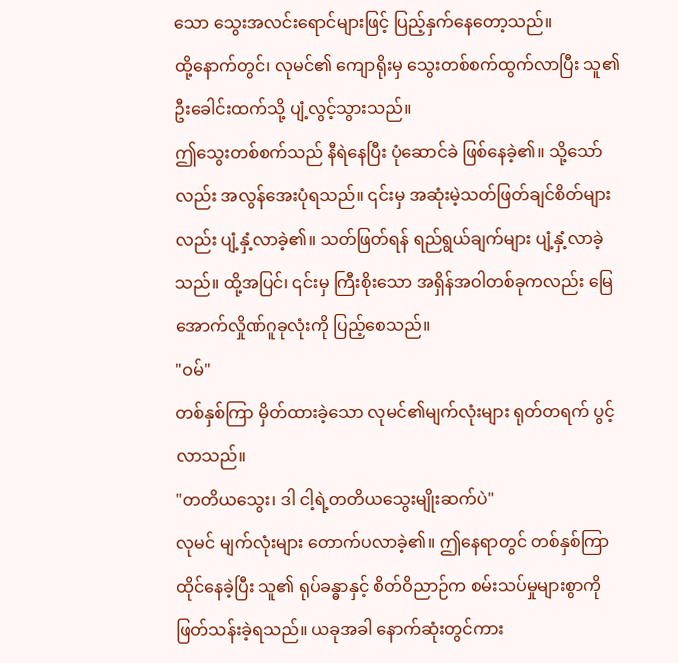သော သွေးအလင်းရောင်များဖြင့် ပြည့်နှက်နေတော့သည်။
ထို့နောက်တွင်၊ လုမင်၏ ကျောရိုးမှ သွေးတစ်စက်ထွက်လာပြီး သူ၏ဦးခေါင်းထက်သို့ ပျံ့လွင့်သွားသည်။
ဤသွေးတစ်စက်သည် နီရဲနေပြီး ပုံဆောင်ခဲ ဖြစ်နေခဲ့၏။ သို့သော်လည်း အလွန်အေးပုံရသည်။ ၎င်းမှ အဆုံးမဲ့သတ်ဖြတ်ချင်စိတ်များလည်း ပျံ့နှံ့လာခဲ့၏။ သတ်ဖြတ်ရန် ရည်ရွယ်ချက်များ ပျံ့နှံ့လာခဲ့သည်။ ထို့အပြင်၊ ၎င်းမှ ကြီးစိုးသော အရှိန်အဝါတစ်ခုကလည်း မြေအောက်လှိုဏ်ဂူခုလုံးကို ပြည့်စေသည်။
"ဝမ်"
တစ်နှစ်ကြာ မှိတ်ထားခဲ့သော လုမင်၏မျက်လုံးများ ရုတ်တရက် ပွင့်လာသည်။
"တတိယသွေး၊ ဒါ ငါ့ရဲ့တတိယသွေးမျိုးဆက်ပဲ"
လုမင် မျက်လုံးများ တောက်ပလာခဲ့၏။ ဤနေရာတွင် တစ်နှစ်ကြာ ထိုင်နေခဲ့ပြီး သူ၏ ရုပ်ခန္ဓာနှင့် စိတ်ဝိညာဉ်က စမ်းသပ်မှုများစွာကို ဖြတ်သန်းခဲ့ရသည်။ ယခုအခါ နောက်ဆုံးတွင်ကား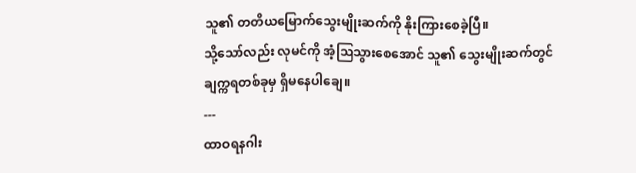သူ၏ တတိယမြောက်သွေးမျိုးဆက်ကို နိုးကြားစေခဲ့ပြီ။
သို့သော်လည်း လုမင်ကို အံ့ဩသွားစေအောင် သူ၏ သွေးမျိုးဆက်တွင် ချက္ကရတစ်ခုမှ ရှိမနေပါချေ။
---
ထာဝရနဂါး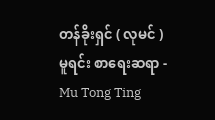တန်ခိုးရှင် ( လုမင် )
မူရင်း စာရေးဆရာ - Mu Tong Ting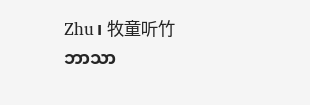Zhu၊ 牧童听竹
ဘာသာ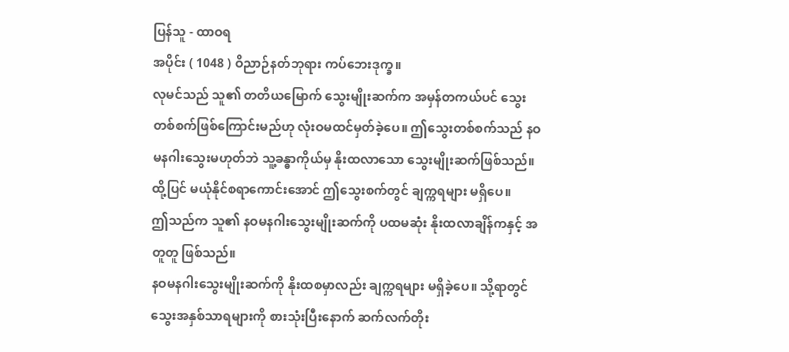ပြန်သူ - ထာဝရ
အပိုင်း ( 1048 ) ဝိညာဉ်နတ်ဘုရား ကပ်ဘေးဒုက္ခ။
လုမင်သည် သူ၏ တတိယမြောက် သွေးမျိုးဆက်က အမှန်တကယ်ပင် သွေးတစ်စက်ဖြစ်ကြောင်းမည်ဟု လုံးဝမထင်မှတ်ခဲ့ပေ။ ဤသွေးတစ်စက်သည် နဝမနဂါးသွေးမဟုတ်ဘဲ သူ့ခန္ဓာကိုယ်မှ နိုးထလာသော သွေးမျိုးဆက်ဖြစ်သည်။
ထို့ပြင် မယုံနိုင်စရာကောင်းအောင် ဤသွေးစက်တွင် ချက္ကရများ မရှိပေ။
ဤသည်က သူ၏ နဝမနဂါးသွေးမျိုးဆက်ကို ပထမဆုံး နိုးထလာချိန်ကနှင့် အတူတူ ဖြစ်သည်။
နဝမနဂါးသွေးမျိုးဆက်ကို နိုးထစမှာလည်း ချက္ကရများ မရှိခဲ့ပေ။ သို့ရာတွင် သွေးအနှစ်သာရများကို စားသုံးပြီးနောက် ဆက်လက်တိုး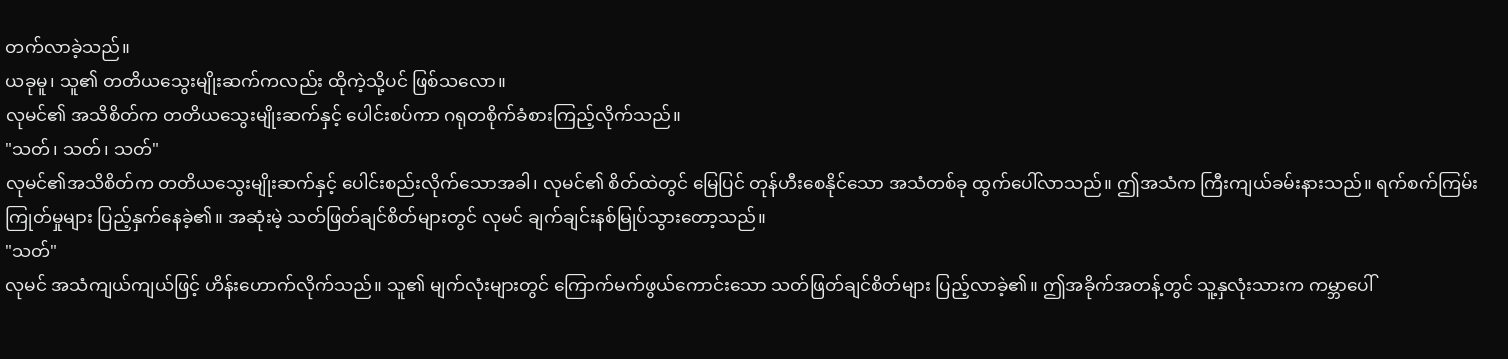တက်လာခဲ့သည်။
ယခုမူ၊ သူ၏ တတိယသွေးမျိုးဆက်ကလည်း ထိုကဲ့သို့ပင် ဖြစ်သလော။
လုမင်၏ အသိစိတ်က တတိယသွေးမျိုးဆက်နှင့် ပေါင်းစပ်ကာ ဂရုတစိုက်ခံစားကြည့်လိုက်သည်။
"သတ်၊ သတ်၊ သတ်"
လုမင်၏အသိစိတ်က တတိယသွေးမျိုးဆက်နှင့် ပေါင်းစည်းလိုက်သောအခါ၊ လုမင်၏ စိတ်ထဲတွင် မြေပြင် တုန်ဟီးစေနိုင်သော အသံတစ်ခု ထွက်ပေါ်လာသည်။ ဤအသံက ကြီးကျယ်ခမ်းနားသည်။ ရက်စက်ကြမ်းကြုတ်မှုများ ပြည့်နှက်နေခဲ့၏။ အဆုံးမဲ့ သတ်ဖြတ်ချင်စိတ်များတွင် လုမင် ချက်ချင်းနစ်မြုပ်သွားတော့သည်။
"သတ်"
လုမင် အသံကျယ်ကျယ်ဖြင့် ဟိန်းဟောက်လိုက်သည်။ သူ၏ မျက်လုံးများတွင် ကြောက်မက်ဖွယ်ကောင်းသော သတ်ဖြတ်ချင်စိတ်များ ပြည့်လာခဲ့၏။ ဤအခိုက်အတန့်တွင် သူ့နှလုံးသားက ကမ္ဘာပေါ်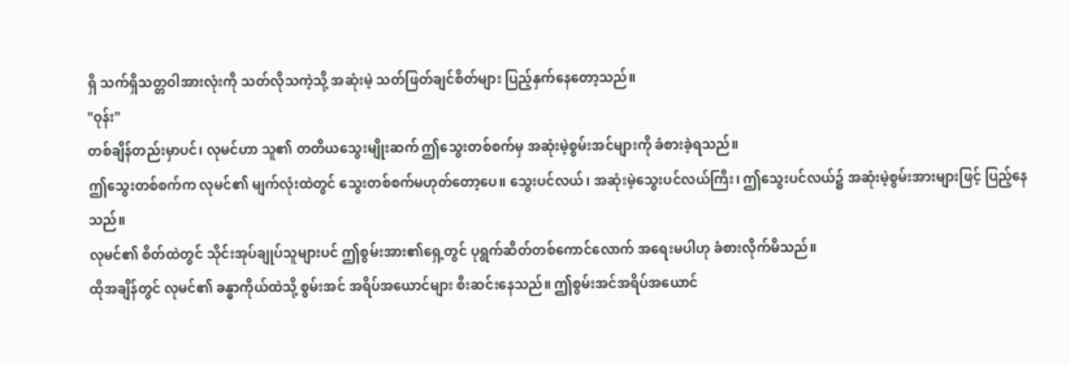ရှိ သက်ရှိသတ္တဝါအားလုံးကို သတ်လိုသကဲ့သို့ အဆုံးမဲ့ သတ်ဖြတ်ချင်စိတ်များ ပြည့်နှက်နေတော့သည်။
"ဝုန်း"
တစ်ချိန်တည်းမှာပင်၊ လုမင်ဟာ သူ၏ တတိယသွေးမျိုးဆက် ဤသွေးတစ်စက်မှ အဆုံးမဲ့စွမ်းအင်များကို ခံစားခဲ့ရသည်။
ဤသွေးတစ်စက်က လုမင်၏ မျက်လုံးထဲတွင် သွေးတစ်စက်မဟုတ်တော့ပေ။ သွေးပင်လယ်၊ အဆုံးမဲ့သွေးပင်လယ်ကြီး၊ ဤသွေးပင်လယ်၌ အဆုံးမဲ့စွမ်းအားများဖြင့် ပြည့်နေသည်။
လုမင်၏ စိတ်ထဲတွင် သိုင်းအုပ်ချုပ်သူများပင် ဤစွမ်းအား၏ရှေ့တွင် ပုရွက်ဆိတ်တစ်ကောင်လောက် အရေးမပါဟု ခံစားလိုက်မိသည်။
ထိုအချိန်တွင် လုမင်၏ ခန္ဓာကိုယ်ထဲသို့ စွမ်းအင် အရိပ်အယောင်များ စီးဆင်းနေသည်။ ဤစွမ်းအင်အရိပ်အယောင်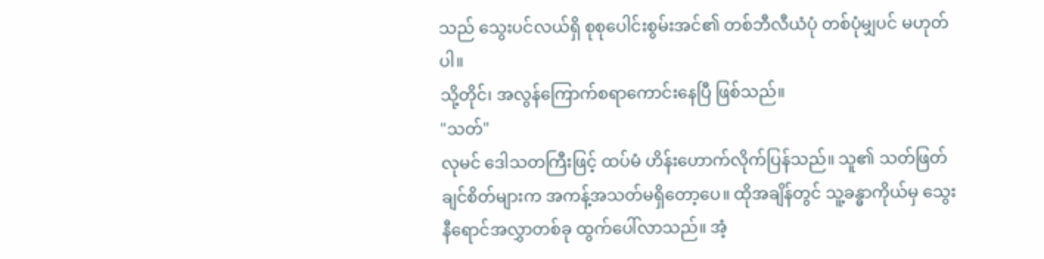သည် သွေးပင်လယ်ရှိ စုစုပေါင်းစွမ်းအင်၏ တစ်ဘီလီယံပုံ တစ်ပုံမျှပင် မဟုတ်ပါ။
သို့တိုင်၊ အလွန်ကြောက်စရာကောင်းနေပြီ ဖြစ်သည်။
"သတ်"
လုမင် ဒေါသတကြီးဖြင့် ထပ်မံ ဟိန်းဟောက်လိုက်ပြန်သည်။ သူ၏ သတ်ဖြတ်ချင်စိတ်များက အကန့်အသတ်မရှိတော့ပေ။ ထိုအချိန်တွင် သူ့ခန္ဓာကိုယ်မှ သွေးနီရောင်အလွှာတစ်ခု ထွက်ပေါ်လာသည်။ အံ့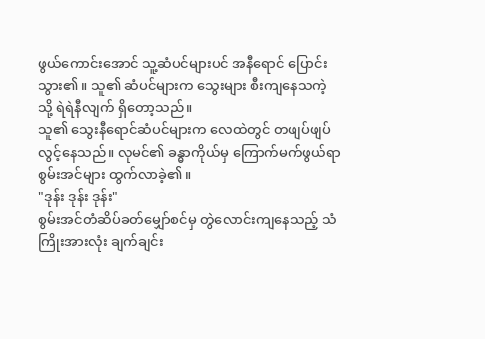ဖွယ်ကောင်းအောင် သူ့ဆံပင်များပင် အနီရောင် ပြောင်းသွား၏။ သူ၏ ဆံပင်များက သွေးများ စီးကျနေသကဲ့သို့ ရဲရဲနီလျက် ရှိတော့သည်။
သူ၏ သွေးနီရောင်ဆံပင်များက လေထဲတွင် တဖျပ်ဖျပ်လွင့်နေသည်။ လုမင်၏ ခန္ဓာကိုယ်မှ ကြောက်မက်ဖွယ်ရာ စွမ်းအင်များ ထွက်လာခဲ့၏။
"ဒုန်း ဒုန်း ဒုန်း"
စွမ်းအင်တံဆိပ်ခတ်မျှော်စင်မှ တွဲလောင်းကျနေသည့် သံကြိုးအားလုံး ချက်ချင်း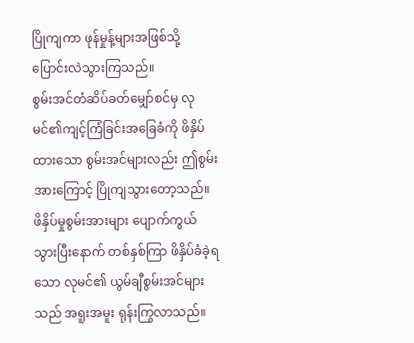ပြိုကျကာ ဖုန်မှုန့်များအဖြစ်သို့ ပြောင်းလဲသွားကြသည်။
စွမ်းအင်တံဆိပ်ခတ်မျှော်စင်မှ လုမင်၏ကျင့်ကြံခြင်းအခြေခံကို ဖိနှိပ်ထားသော စွမ်းအင်များလည်း ဤစွမ်းအားကြောင့် ပြိုကျသွားတော့သည်။
ဖိနှိပ်မှုစွမ်းအားများ ပျောက်ကွယ်သွားပြီးနောက် တစ်နှစ်ကြာ ဖိနှိပ်ခံခဲ့ရသော လုမင်၏ ယွမ်ချီစွမ်းအင်များသည် အရူးအမူး ရုန်းကြွလာသည်။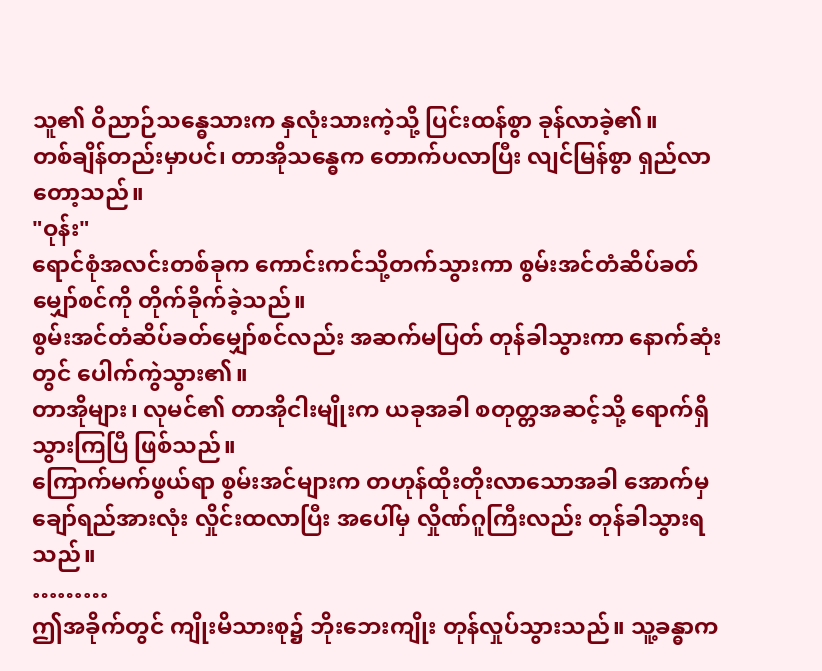သူ၏ ဝိညာဉ်သန္ဓေသားက နှလုံးသားကဲ့သို့ ပြင်းထန်စွာ ခုန်လာခဲ့၏။
တစ်ချိန်တည်းမှာပင်၊ တာအိုသန္ဓေက တောက်ပလာပြီး လျင်မြန်စွာ ရှည်လာတော့သည်။
"ဝုန်း"
ရောင်စုံအလင်းတစ်ခုက ကောင်းကင်သို့တက်သွားကာ စွမ်းအင်တံဆိပ်ခတ်မျှော်စင်ကို တိုက်ခိုက်ခဲ့သည်။
စွမ်းအင်တံဆိပ်ခတ်မျှော်စင်လည်း အဆက်မပြတ် တုန်ခါသွားကာ နောက်ဆုံးတွင် ပေါက်ကွဲသွား၏။
တာအိုများ၊ လုမင်၏ တာအိုငါးမျိုးက ယခုအခါ စတုတ္တအဆင့်သို့ ရောက်ရှိသွားကြပြီ ဖြစ်သည်။
ကြောက်မက်ဖွယ်ရာ စွမ်းအင်များက တဟုန်ထိုးတိုးလာသောအခါ အောက်မှ ချော်ရည်အားလုံး လှိုင်းထလာပြီး အပေါ်မှ လှိုဏ်ဂူကြီးလည်း တုန်ခါသွားရသည်။
………
ဤအခိုက်တွင် ကျိုးမိသားစု၌ ဘိုးဘေးကျိုး တုန်လှုပ်သွားသည်။ သူ့ခန္ဓာက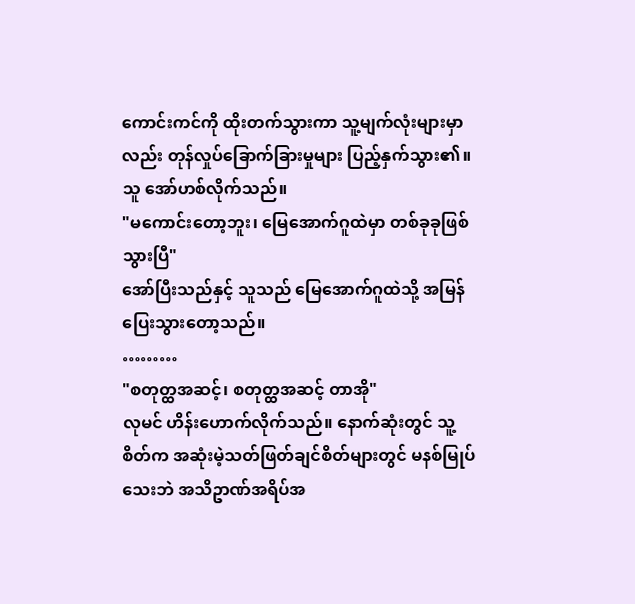ကောင်းကင်ကို ထိုးတက်သွားကာ သူ့မျက်လုံးများမှာလည်း တုန်လှုပ်ခြောက်ခြားမှုများ ပြည့်နှက်သွား၏။ သူ အော်ဟစ်လိုက်သည်။
"မကောင်းတော့ဘူး၊ မြေအောက်ဂူထဲမှာ တစ်ခုခုဖြစ်သွားပြီ"
အော်ပြီးသည်နှင့် သူသည် မြေအောက်ဂူထဲသို့ အမြန်ပြေးသွားတော့သည်။
………
"စတုတ္ထအဆင့်၊ စတုတ္ထအဆင့် တာအို"
လုမင် ဟိန်းဟောက်လိုက်သည်။ နောက်ဆုံးတွင် သူ့စိတ်က အဆုံးမဲ့သတ်ဖြတ်ချင်စိတ်များတွင် မနစ်မြုပ်သေးဘဲ အသိဥာဏ်အရိပ်အ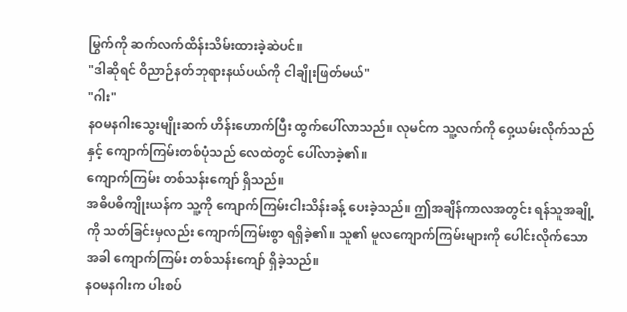မြွက်ကို ဆက်လက်ထိန်းသိမ်းထားခဲ့ဆဲပင်။
"ဒါဆိုရင် ဝိညာဉ်နတ်ဘုရားနယ်ပယ်ကို ငါချိုးဖြတ်မယ်"
"ဂါး"
နဝမနဂါးသွေးမျိုးဆက် ဟိန်းဟောက်ပြီး ထွက်ပေါ်လာသည်။ လုမင်က သူ့လက်ကို ဝှေ့ယမ်းလိုက်သည်နှင့် ကျောက်ကြမ်းတစ်ပုံသည် လေထဲတွင် ပေါ်လာခဲ့၏။
ကျောက်ကြမ်း တစ်သန်းကျော် ရှိသည်။
အဓိပဓိကျိုးယန်က သူ့ကို ကျောက်ကြမ်းငါးသိန်းခန့် ပေးခဲ့သည်။ ဤအချိန်ကာလအတွင်း ရန်သူအချို့ကို သတ်ခြင်းမှလည်း ကျောက်ကြမ်းစွာ ရရှိခဲ့၏။ သူ၏ မူလကျောက်ကြမ်းများကို ပေါင်းလိုက်သောအခါ ကျောက်ကြမ်း တစ်သန်းကျော် ရှိခဲ့သည်။
နဝမနဂါးက ပါးစပ်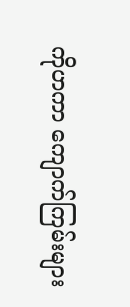ကိုဟကာ ကျောက်ကြမ်းများ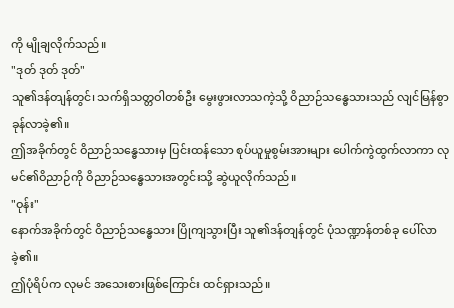ကို မျိုချလိုက်သည်။
"ဒုတ် ဒုတ် ဒုတ်"
သူ၏ဒန်တျန်တွင်၊ သက်ရှိသတ္တဝါတစ်ဦး မွေးဖွားလာသကဲ့သို့ ဝိညာဉ်သန္ဓေသားသည် လျင်မြန်စွာ ခုန်လာခဲ့၏။
ဤအခိုက်တွင် ဝိညာဉ်သန္ဓေသားမှ ပြင်းထန်သော စုပ်ယူမှုစွမ်းအားများ ပေါက်ကွဲထွက်လာကာ လုမင်၏ဝိညာဉ်ကို ဝိညာဉ်သန္ဓေသားအတွင်းသို့ ဆွဲယူလိုက်သည်။
"ဝုန်း"
နောက်အခိုက်တွင် ဝိညာဉ်သန္ဓေသား ပြိုကျသွားပြီး သူ၏ဒန်တျန်တွင် ပုံသဏ္ဍာန်တစ်ခု ပေါ်လာခဲ့၏။
ဤပုံရိပ်က လုမင် အသေးစားဖြစ်ကြောင်း ထင်ရှားသည်။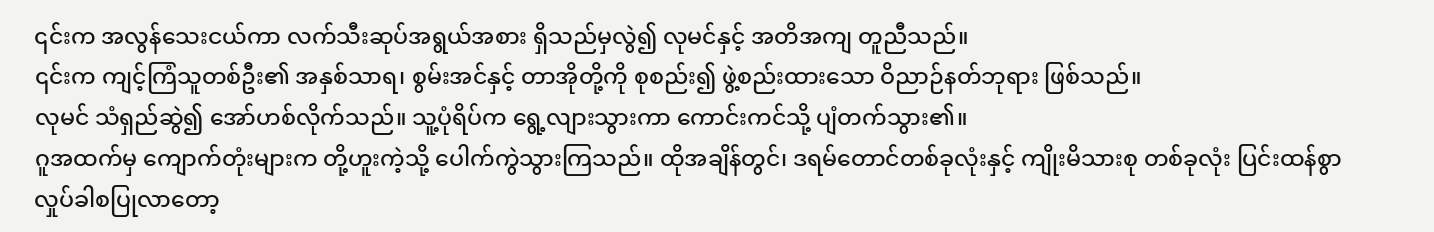၎င်းက အလွန်သေးငယ်ကာ လက်သီးဆုပ်အရွယ်အစား ရှိသည်မှလွဲ၍ လုမင်နှင့် အတိအကျ တူညီသည်။
၎င်းက ကျင့်ကြံသူတစ်ဦး၏ အနှစ်သာရ၊ စွမ်းအင်နှင့် တာအိုတို့ကို စုစည်း၍ ဖွဲ့စည်းထားသော ဝိညာဉ်နတ်ဘုရား ဖြစ်သည်။
လုမင် သံရှည်ဆွဲ၍ အော်ဟစ်လိုက်သည်။ သူ့ပုံရိပ်က ရွေ့လျားသွားကာ ကောင်းကင်သို့ ပျံတက်သွား၏။
ဂူအထက်မှ ကျောက်တုံးများက တို့ဟူးကဲ့သို့ ပေါက်ကွဲသွားကြသည်။ ထိုအချိန်တွင်၊ ဒရမ်တောင်တစ်ခုလုံးနှင့် ကျိုးမိသားစု တစ်ခုလုံး ပြင်းထန်စွာ လှုပ်ခါစပြုလာတော့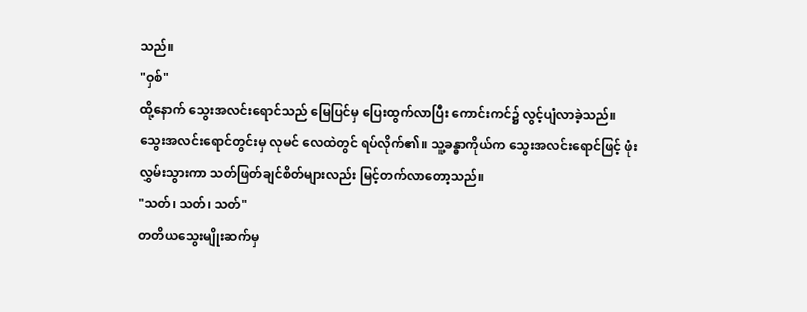သည်။
"ဝှစ်"
ထို့နောက် သွေးအလင်းရောင်သည် မြေပြင်မှ ပြေးထွက်လာပြီး ကောင်းကင်၌ လွင့်ပျံလာခဲ့သည်။
သွေးအလင်းရောင်တွင်းမှ လုမင် လေထဲတွင် ရပ်လိုက်၏။ သူ့ခန္ဓာကိုယ်က သွေးအလင်းရောင်ဖြင့် ဖုံးလွှမ်းသွားကာ သတ်ဖြတ်ချင်စိတ်များလည်း မြင့်တက်လာတော့သည်။
"သတ်၊ သတ်၊ သတ်"
တတိယသွေးမျိုးဆက်မှ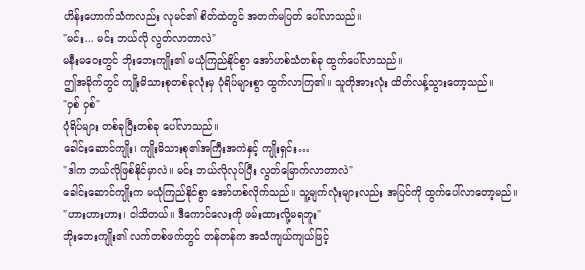ဟိန်းဟောက်သံကလည်း လုမင်၏ စိတ်ထဲတွင် အတက်မပြတ် ပေါ်လာသည်။
"မင်း... မင်း ဘယ်လို လွတ်လာတာလဲ"
မနီးမဝေးတွင် ဘိုးဘေးကျိုး၏ မယုံကြည်နိုင်စွာ အော်ဟစ်သံတစ်ခု ထွက်ပေါ်လာသည်။
ဤအခိုက်တွင် ကျိုးမိသားစုတစ်ခုလုံးမှ ပုံရိပ်များစွာ ထွက်လာကြ၏။ သူတိုအားလုံး ထိတ်လန့်သွားတော့သည်။
"ဝှစ် ဝှစ်"
ပုံရိပ်များ တစ်ခုပြီးတစ်ခု ပေါ်လာသည်။
ခေါင်းဆောင်ကျိုး၊ ကျိုးမိသားစု၏အကြီးအကဲနှင့် ကျိုးရှင်း…
"ဒါက ဘယ်လိုဖြစ်နိုင်မှာလဲ။ မင်း ဘယ်လိုလုပ်ပြီး လွတ်မြောက်လာတာလဲ"
ခေါင်းဆောင်ကျိုးက မယုံကြည်နိုင်စွာ အော်ဟစ်လိုက်သည်။ သူ့မျက်လုံးများလည်း အပြင်ကို ထွက်ပေါ်လာတော့မည်။
"ဟားဟားဟား၊ ငါသိတယ်။ ဒီကောင်လေးကို ဖမ်းထားလို့မရဘူး"
ဘိုးဘေးကျိုး၏ လက်တစ်ဖက်တွင် တန်တန်က အသံကျယ်ကျယ်ဖြင့်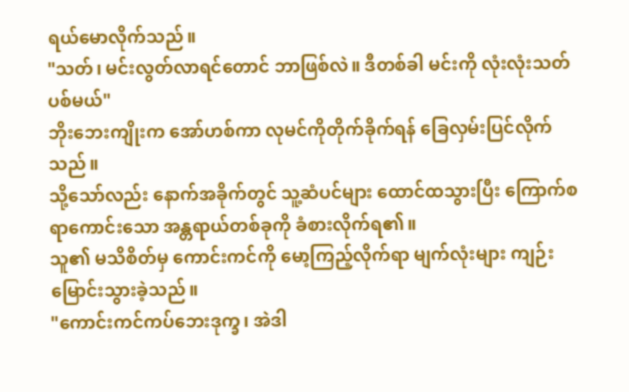ရယ်မောလိုက်သည်။
"သတ်၊ မင်းလွတ်လာရင်တောင် ဘာဖြစ်လဲ။ ဒီတစ်ခါ မင်းကို လုံးလုံးသတ်ပစ်မယ်"
ဘိုးဘေးကျိုးက အော်ဟစ်ကာ လုမင်ကိုတိုက်ခိုက်ရန် ခြေလှမ်းပြင်လိုက်သည်။
သို့သော်လည်း နောက်အခိုက်တွင် သူ့ဆံပင်များ ထောင်ထသွားပြီး ကြောက်စရာကောင်းသော အန္တရာယ်တစ်ခုကို ခံစားလိုက်ရ၏။
သူ၏ မသိစိတ်မှ ကောင်းကင်ကို မော့ကြည့်လိုက်ရာ မျက်လုံးများ ကျဉ်းမြောင်းသွားခဲ့သည်။
"ကောင်းကင်ကပ်ဘေးဒုက္ခ၊ အဲဒါ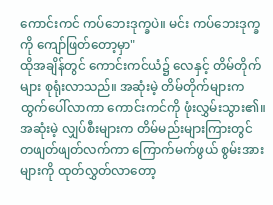ကောင်းကင် ကပ်ဘေးဒုက္ခပဲ။ မင်း ကပ်ဘေးဒုက္ခကို ကျော်ဖြတ်တော့မှာ"
ထိုအချိန်တွင် ကောင်းကင်ယံ၌ လေနှင့် တိမ်တိုက်များ စုရုံးလာသည်။ အဆုံးမဲ့ တိမ်တိုက်များက ထွက်ပေါ်လာကာ ကောင်းကင်ကို ဖုံးလွှမ်းသွား၏။
အဆုံးမဲ့ လျှပ်စီးများက တိမ်မည်းများကြားတွင် တဖျတ်ဖျတ်လက်ကာ ကြောက်မက်ဖွယ် စွမ်းအားများကို ထုတ်လွှတ်လာတော့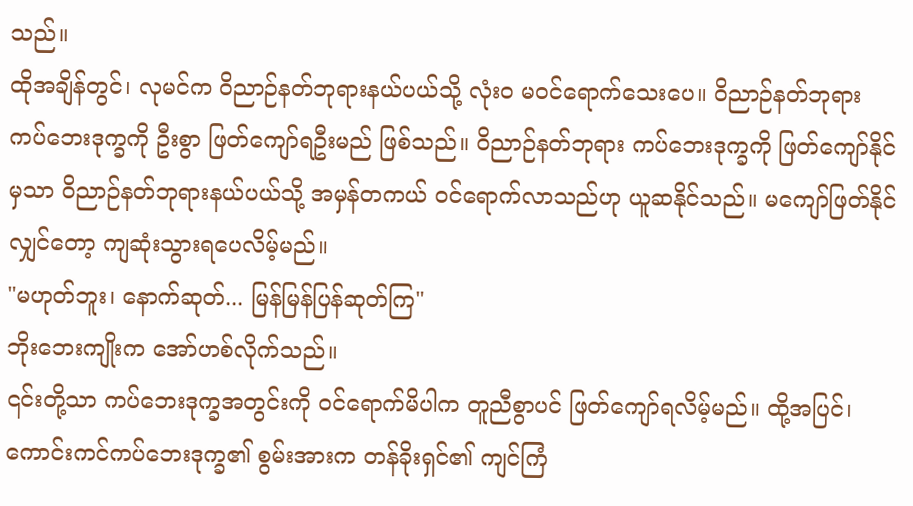သည်။
ထိုအချိန်တွင်၊ လုမင်က ဝိညာဉ်နတ်ဘုရားနယ်ပယ်သို့ လုံးဝ မဝင်ရောက်သေးပေ။ ဝိညာဉ်နတ်ဘုရား ကပ်ဘေးဒုက္ခကို ဦးစွာ ဖြတ်ကျော်ရဦးမည် ဖြစ်သည်။ ဝိညာဉ်နတ်ဘုရား ကပ်ဘေးဒုက္ခကို ဖြတ်ကျော်နိုင်မှသာ ဝိညာဉ်နတ်ဘုရားနယ်ပယ်သို့ အမှန်တကယ် ဝင်ရောက်လာသည်ဟု ယူဆနိုင်သည်။ မကျော်ဖြတ်နိုင်လျှင်တော့ ကျဆုံးသွားရပေလိမ့်မည်။
"မဟုတ်ဘူး၊ နောက်ဆုတ်... မြန်မြန်ပြန်ဆုတ်ကြ"
ဘိုးဘေးကျိုးက အော်ဟစ်လိုက်သည်။
၎င်းတို့သာ ကပ်ဘေးဒုက္ခအတွင်းကို ဝင်ရောက်မိပါက တူညီစွာပင် ဖြတ်ကျော်ရလိမ့်မည်။ ထို့အပြင်၊ ကောင်းကင်ကပ်ဘေးဒုက္ခ၏ စွမ်းအားက တန်ခိုးရှင်၏ ကျင်ကြံ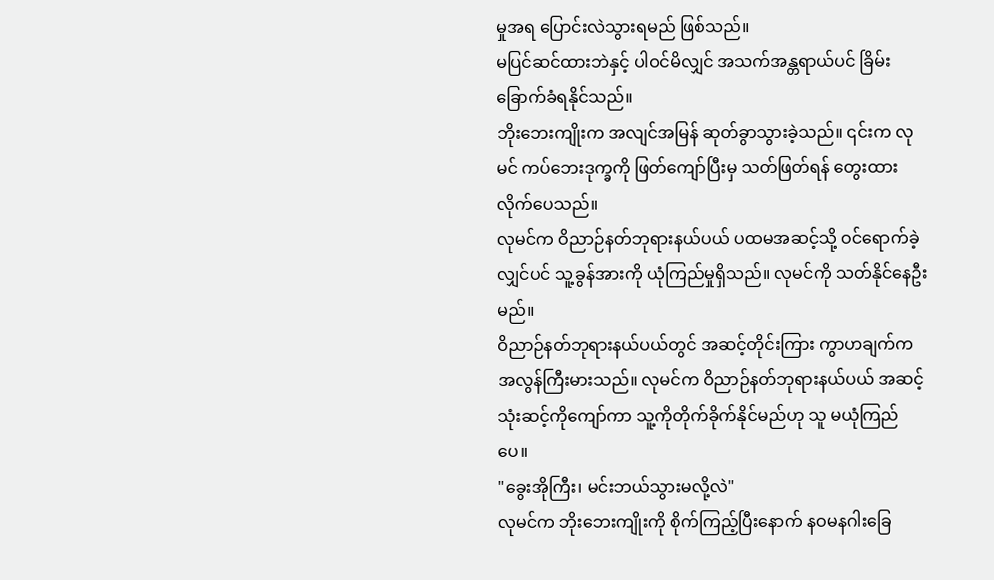မှုအရ ပြောင်းလဲသွားရမည် ဖြစ်သည်။
မပြင်ဆင်ထားဘဲနှင့် ပါဝင်မိလျှင် အသက်အန္တရာယ်ပင် ခြိမ်းခြောက်ခံရနိုင်သည်။
ဘိုးဘေးကျိုးက အလျင်အမြန် ဆုတ်ခွာသွားခဲ့သည်။ ၎င်းက လုမင် ကပ်ဘေးဒုက္ခကို ဖြတ်ကျော်ပြီးမှ သတ်ဖြတ်ရန် တွေးထားလိုက်ပေသည်။
လုမင်က ဝိညာဉ်နတ်ဘုရားနယ်ပယ် ပထမအဆင့်သို့ ဝင်ရောက်ခဲ့လျှင်ပင် သူ့ခွန်အားကို ယုံကြည်မှုရှိသည်။ လုမင်ကို သတ်နိုင်နေဦးမည်။
ဝိညာဉ်နတ်ဘုရားနယ်ပယ်တွင် အဆင့်တိုင်းကြား ကွာဟချက်က အလွန်ကြီးမားသည်။ လုမင်က ဝိညာဉ်နတ်ဘုရားနယ်ပယ် အဆင့်သုံးဆင့်ကိုကျော်ကာ သူ့ကိုတိုက်ခိုက်နိုင်မည်ဟု သူ မယုံကြည်ပေ။
"ခွေးအိုကြီး၊ မင်းဘယ်သွားမလို့လဲ"
လုမင်က ဘိုးဘေးကျိုးကို စိုက်ကြည့်ပြီးနောက် နဝမနဂါးခြေ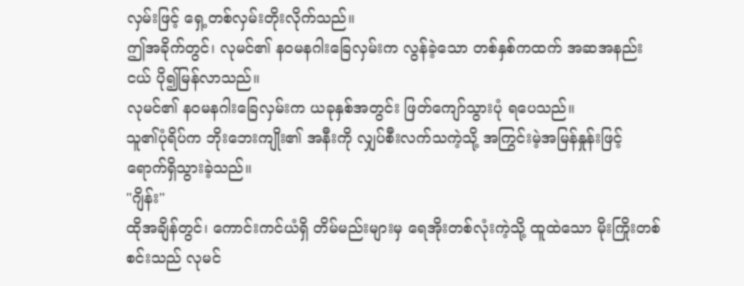လှမ်းဖြင့် ရှေ့တစ်လှမ်းတိုးလိုက်သည်။
ဤအခိုက်တွင်၊ လုမင်၏ နဝမနဂါးခြေလှမ်းက လွန်ခဲ့သော တစ်နှစ်ကထက် အဆအနည်းငယ် ပို၍မြန်လာသည်။
လုမင်၏ နဝမနဂါးခြေလှမ်းက ယခုနှစ်အတွင်း ဖြတ်ကျော်သွားပုံ ရပေသည်။
သူ၏ပုံရိပ်က ဘိုးဘေးကျိုး၏ အနီးကို လျှပ်စီးလက်သကဲ့သို့ အကြွင်းမဲ့အမြန်နှုန်းဖြင့် ရောက်ရှိသွားခဲ့သည်။
"ဂျိန်း"
ထိုအချိန်တွင်၊ ကောင်းကင်ယံရှိ တိမ်မည်းများမှ ရေအိုးတစ်လုံးကဲ့သို့ ထူထဲသော မိုးကြိုးတစ်စင်းသည် လုမင်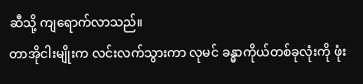ဆီသို့ ကျရောက်လာသည်။
တာအိုငါးမျိုးက လင်းလက်သွားကာ လုမင် ခန္ဓာကိုယ်တစ်ခုလုံးကို ဖုံး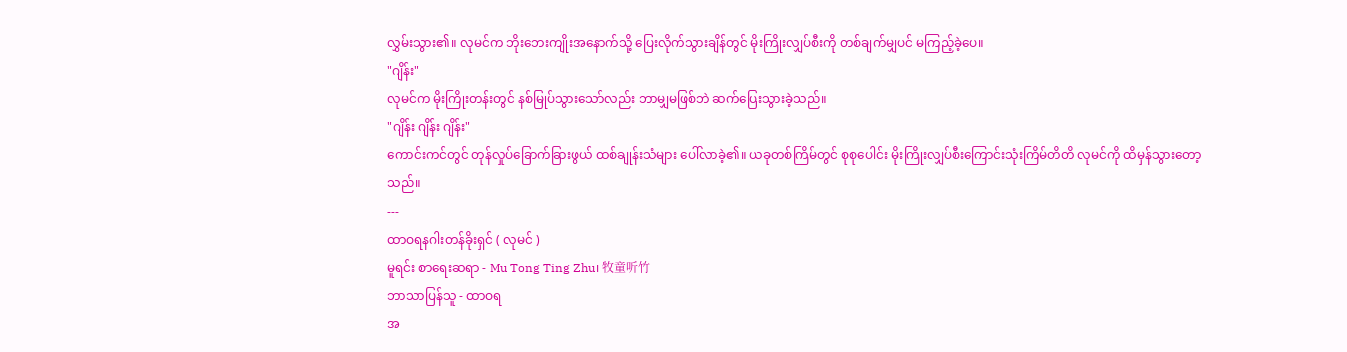လွှမ်းသွား၏။ လုမင်က ဘိုးဘေးကျိုးအနောက်သို့ ပြေးလိုက်သွားချိန်တွင် မိုးကြိုးလျှပ်စီးကို တစ်ချက်မျှပင် မကြည့်ခဲ့ပေ။
"ဂျိန်း"
လုမင်က မိုးကြိုးတန်းတွင် နစ်မြုပ်သွားသော်လည်း ဘာမျှမဖြစ်ဘဲ ဆက်ပြေးသွားခဲ့သည်။
"ဂျိန်း ဂျိန်း ဂျိန်း"
ကောင်းကင်တွင် တုန်လှုပ်ခြောက်ခြားဖွယ် ထစ်ချုန်းသံများ ပေါ်လာခဲ့၏။ ယခုတစ်ကြိမ်တွင် စုစုပေါင်း မိုးကြိုးလျှပ်စီးကြောင်းသုံးကြိမ်တိတိ လုမင်ကို ထိမှန်သွားတော့သည်။
---
ထာဝရနဂါးတန်ခိုးရှင် ( လုမင် )
မူရင်း စာရေးဆရာ - Mu Tong Ting Zhu၊ 牧童听竹
ဘာသာပြန်သူ - ထာဝရ
အ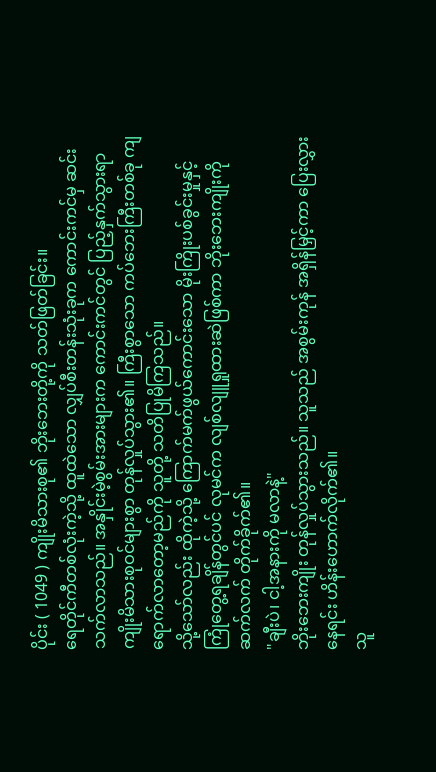ပိုင်း ( 1049 ) ကျိုးမိသားစု၏ ဘိုးဘေးတို့ကို သတ်ဖြတ်ခြင်း။
ရေတိုင်ကီတစ်လုံးကဲ့သို့ ထူထဲသော လျှပ်စီးတန်းသုံးခုက ကောင်းကင်မှ ဆင်းသက်လာသည်။ အနှိုင်းမဲ့စွမ်းအားများက ကောင်းကင်တွင် ပြည့်နှက်သွားရာ ကျိုးမိသားစုဝင်များစွာ တုန်လှုပ်သွား၏။ ကြီးစွာသော ကပ်ဘေးကြီးတစ်ခု ကျရောက်လာတော့မည်ကို သူတို့ သတိပြုမိကြသည်။
သို့သော်လည်း ထိုကဲ့သို့ ကြောက်မက်ဖွယ်ကောင်းသော မိုးကြိုးပစ်ခွင်းမှုနှင့် ကြုံတွေ့ရချိန်တွင်ပင် လုမင်က လျစ်လျူရှုထားဆဲဖြစ်ကာ ဘိုးဘေးကျိုးကို ဆက်လက် တိုက်ခိုက်၏။
"ချီးပဲ၊ ငါ့အနားကို မလာနဲ့"
ဘိုးဘေးကျိုး တုန်လှုပ်သွားသည်။ သူသည် အစွမ်းကုန် အရှိန်မြှင့်ကာ ပြေးလွှားနေရင်း ဟိန်းဟောက်လိုက်၏။
သူ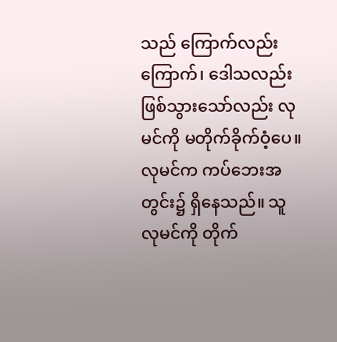သည် ကြောက်လည်းကြောက်၊ ဒေါသလည်း ဖြစ်သွားသော်လည်း လုမင်ကို မတိုက်ခိုက်ဝံ့ပေ။ လုမင်က ကပ်ဘေးအတွင်း၌ ရှိနေသည်။ သူ လုမင်ကို တိုက်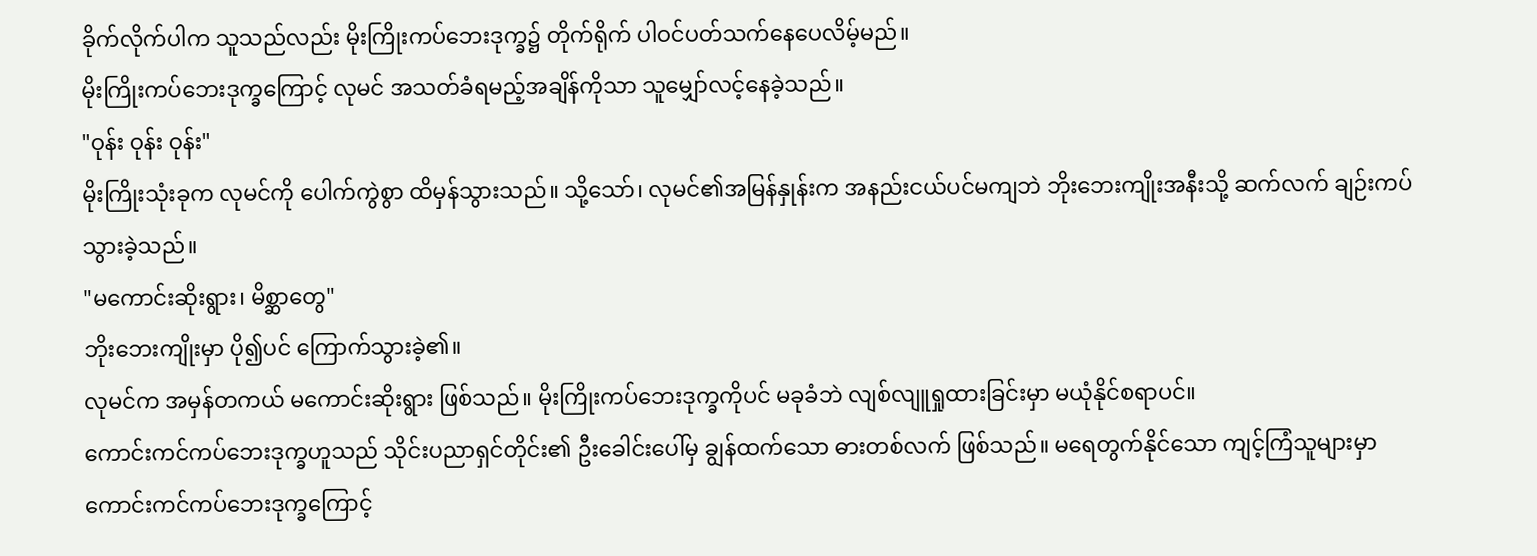ခိုက်လိုက်ပါက သူသည်လည်း မိုးကြိုးကပ်ဘေးဒုက္ခ၌ တိုက်ရိုက် ပါဝင်ပတ်သက်နေပေလိမ့်မည်။
မိုးကြိုးကပ်ဘေးဒုက္ခကြောင့် လုမင် အသတ်ခံရမည့်အချိန်ကိုသာ သူမျှော်လင့်နေခဲ့သည်။
"ဝုန်း ဝုန်း ဝုန်း"
မိုးကြိုးသုံးခုက လုမင်ကို ပေါက်ကွဲစွာ ထိမှန်သွားသည်။ သို့သော်၊ လုမင်၏အမြန်နှုန်းက အနည်းငယ်ပင်မကျဘဲ ဘိုးဘေးကျိုးအနီးသို့ ဆက်လက် ချဉ်းကပ်သွားခဲ့သည်။
"မကောင်းဆိုးရွား၊ မိစ္ဆာတွေ"
ဘိုးဘေးကျိုးမှာ ပို၍ပင် ကြောက်သွားခဲ့၏။
လုမင်က အမှန်တကယ် မကောင်းဆိုးရွား ဖြစ်သည်။ မိုးကြိုးကပ်ဘေးဒုက္ခကိုပင် မခုခံဘဲ လျစ်လျူရှုထားခြင်းမှာ မယုံနိုင်စရာပင်။
ကောင်းကင်ကပ်ဘေးဒုက္ခဟူသည် သိုင်းပညာရှင်တိုင်း၏ ဦးခေါင်းပေါ်မှ ချွန်ထက်သော ဓားတစ်လက် ဖြစ်သည်။ မရေတွက်နိုင်သော ကျင့်ကြံသူများမှာ ကောင်းကင်ကပ်ဘေးဒုက္ခကြောင့်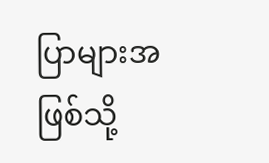ပြာများအဖြစ်သို့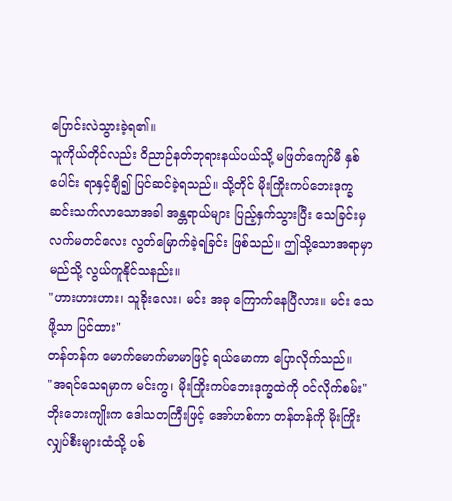ပြောင်းလဲသွားခဲ့ရ၏။
သူကိုယ်တိုင်လည်း ဝိညာဉ်နတ်ဘုရားနယ်ပယ်သို့ မဖြတ်ကျော်မီ နှစ်ပေါင်း ရာနှင့်ချီ၍ ပြင်ဆင်ခဲ့ရသည်။ သို့တိုင် မိုးကြိုးကပ်ဘေးဒုက္ခ ဆင်းသက်လာသောအခါ အန္တရာယ်များ ပြည့်နှက်သွားပြီး သေခြင်းမှ လက်မတင်လေး လွတ်မြောက်ခဲ့ရခြင်း ဖြစ်သည်။ ဤသို့သောအရာမှာ မည်သို့ လွယ်ကူနိုင်သနည်း။
"ဟားဟားဟား၊ သူခိုးလေး၊ မင်း အခု ကြောက်နေပြီလား။ မင်း သေဖို့သာ ပြင်ထား"
တန်တန်က မောက်မောက်မာမာဖြင့် ရယ်မောကာ ပြောလိုက်သည်။
"အရင်သေရမှာက မင်းကွ၊ မိုးကြိုးကပ်ဘေးဒုက္ခထဲကို ဝင်လိုက်စမ်း"
ဘိုးဘေးကျိုးက ဒေါသတကြီးဖြင့် အော်ဟစ်ကာ တန်တန်ကို မိုးကြိုးလျှပ်စီးများထံသို့ ပစ်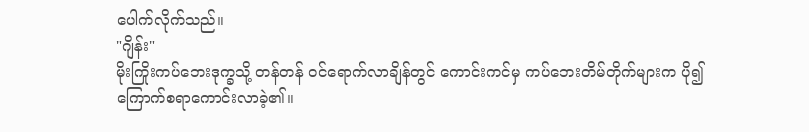ပေါက်လိုက်သည်။
"ဂျိန်း"
မိုးကြိုးကပ်ဘေးဒုက္ခသို့ တန်တန် ဝင်ရောက်လာချိန်တွင် ကောင်းကင်မှ ကပ်ဘေးတိမ်တိုက်များက ပို၍ ကြောက်စရာကောင်းလာခဲ့၏။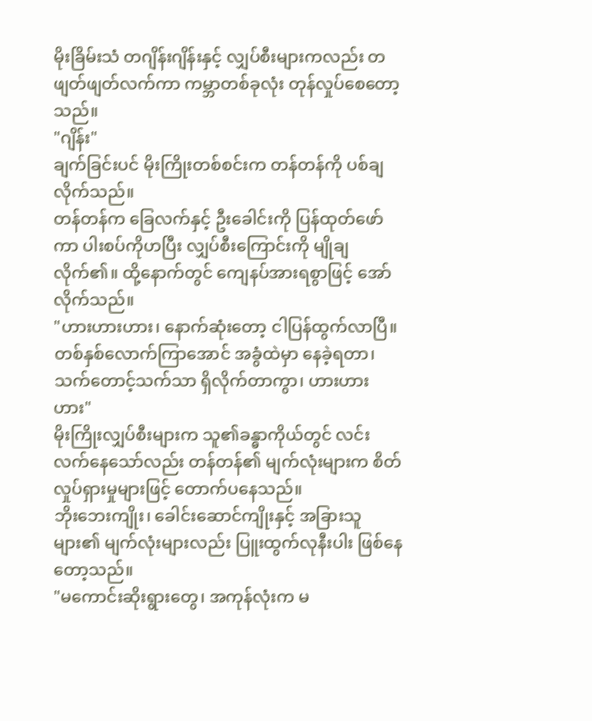မိုးခြိမ်းသံ တဂျိန်းဂျိန်းနှင့် လျှပ်စီးများကလည်း တဖျတ်ဖျတ်လက်ကာ ကမ္ဘာတစ်ခုလုံး တုန်လှုပ်စေတော့သည်။
"ဂျိန်း"
ချက်ခြင်းပင် မိုးကြိုးတစ်စင်းက တန်တန်ကို ပစ်ချလိုက်သည်။
တန်တန်က ခြေလက်နှင့် ဦးခေါင်းကို ပြန်ထုတ်ဖော်ကာ ပါးစပ်ကိုဟပြီး လျှပ်စီးကြောင်းကို မျိုချလိုက်၏။ ထို့နောက်တွင် ကျေနပ်အားရစွာဖြင့် အော်လိုက်သည်။
"ဟားဟားဟား၊ နောက်ဆုံးတော့ ငါပြန်ထွက်လာပြီ။ တစ်နှစ်လောက်ကြာအောင် အခွံထဲမှာ နေခဲ့ရတာ၊ သက်တောင့်သက်သာ ရှိလိုက်တာကွာ၊ ဟားဟားဟား"
မိုးကြိုးလျှပ်စီးများက သူ၏ခန္ဓာကိုယ်တွင် လင်းလက်နေသော်လည်း တန်တန်၏ မျက်လုံးများက စိတ်လှုပ်ရှားမှုများဖြင့် တောက်ပနေသည်။
ဘိုးဘေးကျိုး၊ ခေါင်းဆောင်ကျိုးနှင့် အခြားသူများ၏ မျက်လုံးများလည်း ပြူးထွက်လုနီးပါး ဖြစ်နေတော့သည်။
"မကောင်းဆိုးရွားတွေ၊ အကုန်လုံးက မ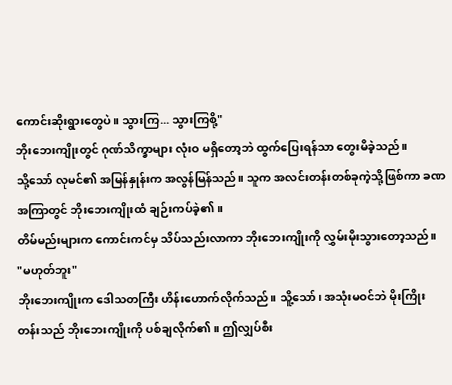ကောင်းဆိုးရွားတွေပဲ။ သွားကြ... သွားကြစို့"
ဘိုးဘေးကျိုးတွင် ဂုဏ်သိက္ခာများ လုံးဝ မရှိတော့ဘဲ ထွက်ပြေးရန်သာ တွေးမိခဲ့သည်။
သို့သော် လုမင်၏ အမြန်နှုန်းက အလွန်မြန်သည်။ သူက အလင်းတန်းတစ်ခုကဲ့သို့ဖြစ်ကာ ခဏအကြာတွင် ဘိုးဘေးကျိုးထံ ချဉ်းကပ်ခဲ့၏။
တိမ်မည်းများက ကောင်းကင်မှ သိပ်သည်းလာကာ ဘိုးဘေးကျိုးကို လွှမ်းမိုးသွားတော့သည်။
"မဟုတ်ဘူး"
ဘိုးဘေးကျိုးက ဒေါသတကြီး ဟိန်းဟောက်လိုက်သည်။ သိူ့သော်၊ အသုံးမဝင်ဘဲ မိုးကြိုးတန်းသည် ဘိုးဘေးကျိုးကို ပစ်ချလိုက်၏။ ဤလျှပ်စီး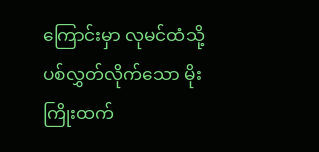ကြောင်းမှာ လုမင်ထံသို့ ပစ်လွှတ်လိုက်သော မိုးကြိုးထက်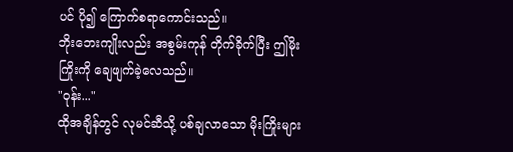ပင် ပို၍ ကြောက်စရာကောင်းသည်။
ဘိုးဘေးကျိုးလည်း အစွမ်းကုန် တိုက်ခိုက်ပြီး ဤမိုးကြိုးကို ချေဖျက်ခဲ့လေသည်။
"ဝုန်း..."
ထိုအချိန်တွင် လုမင်ဆီသို့ ပစ်ချလာသော မိုးကြိုးများ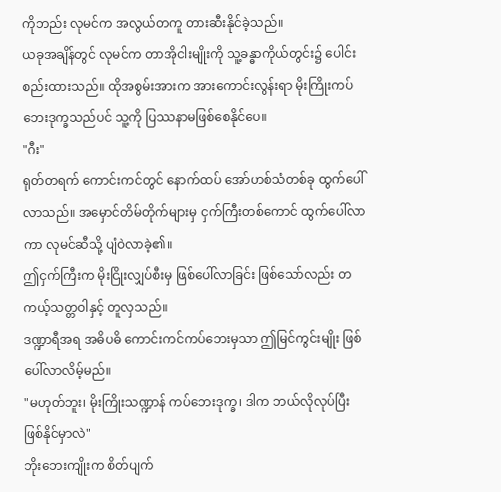ကိုဘည်း လုမင်က အလွယ်တကူ တားဆီးနိုင်ခဲ့သည်။
ယခုအချိန်တွင် လုမင်က တာအိုငါးမျိုးကို သူ့ခန္ဓာကိုယ်တွင်း၌ ပေါင်းစည်းထားသည်။ ထိုအစွမ်းအားက အားကောင်းလွန်းရာ မိုးကြိုးကပ်ဘေးဒုက္ခသည်ပင် သူ့ကို ပြဿနာမဖြစ်စေနိုင်ပေ။
"ဂီး"
ရုတ်တရက် ကောင်းကင်တွင် နောက်ထပ် အော်ဟစ်သံတစ်ခု ထွက်ပေါ်လာသည်။ အမှောင်တိမ်တိုက်များမှ ငှက်ကြီးတစ်ကောင် ထွက်ပေါ်လာကာ လုမင်ဆီသို့ ပျံဝဲလာခဲ့၏။
ဤငှက်ကြီးက မိုးငြိုးလျှပ်စီးမှ ဖြစ်ပေါ်လာခြင်း ဖြစ်သော်လည်း တကယ့်သတ္တဝါနှင့် တူလှသည်။
ဒဏ္ဍာရီအရ အဓိပဓိ ကောင်းကင်ကပ်ဘေးမှသာ ဤမြင်ကွင်းမျိုး ဖြစ်ပေါ်လာလိမ့်မည်။
"မဟုတ်ဘူး၊ မိုးကြိုးသဏ္ဍာန် ကပ်ဘေးဒုက္ခ၊ ဒါက ဘယ်လိုလုပ်ပြီး ဖြစ်နိုင်မှာလဲ"
ဘိုးဘေးကျိုးက စိတ်ပျက်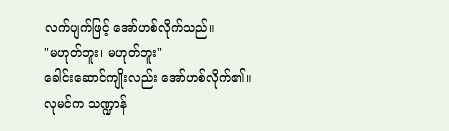လက်ပျက်ဖြင့် အော်ဟစ်လိုက်သည်။
"မဟုတ်ဘူး၊ မဟုတ်ဘူး"
ခေါင်းဆောင်ကျိုးလည်း အော်ဟစ်လိုက်၏။
လုမင်က သဏ္ဍာန်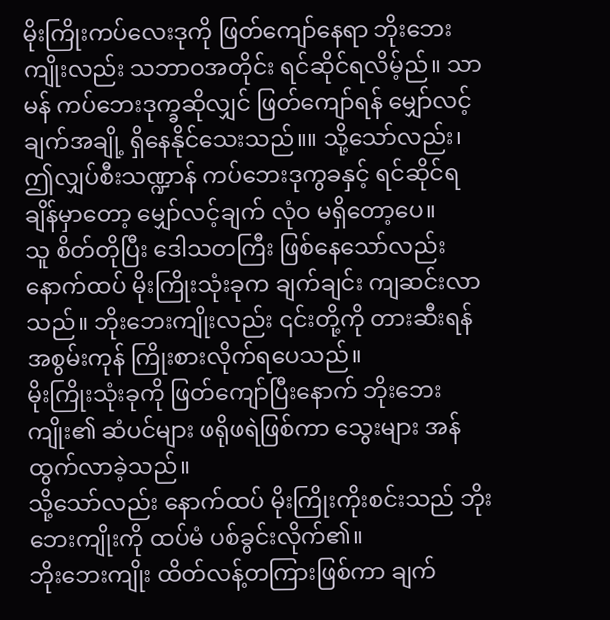မိုးကြိုးကပ်လေးဒုကို ဖြတ်ကျော်နေရာ ဘိုးဘေးကျိုးလည်း သဘာဝအတိုင်း ရင်ဆိုင်ရလိမ့်ည်။ သာမန် ကပ်ဘေးဒုက္ခဆိုလျှင် ဖြတ်ကျော်ရန် မျှော်လင့်ချက်အချို့ ရှိနေနိုင်သေးသည်။။ သို့သော်လည်း၊ ဤလျှပ်စီးသဏ္ဍာန် ကပ်ဘေးဒုကွခနှင့် ရင်ဆိုင်ရချိန်မှာတော့ မျှော်လင့်ချက် လုံဝ မရှိတော့ပေ။
သူ စိတ်တိုပြီး ဒေါသတကြီး ဖြစ်နေသော်လည်း နောက်ထပ် မိုးကြိုးသုံးခုက ချက်ချင်း ကျဆင်းလာသည်။ ဘိုးဘေးကျိုးလည်း ၎င်းတို့ကို တားဆီးရန် အစွမ်းကုန် ကြိုးစားလိုက်ရပေသည်။
မိုးကြိုးသုံးခုကို ဖြတ်ကျော်ပြီးနောက် ဘိုးဘေးကျိုး၏ ဆံပင်များ ဖရိုဖရဲဖြစ်ကာ သွေးများ အန်ထွက်လာခဲ့သည်။
သို့သော်လည်း နောက်ထပ် မိုးကြိုးကိုးစင်းသည် ဘိုးဘေးကျိုးကို ထပ်မံ ပစ်ခွင်းလိုက်၏။
ဘိုးဘေးကျိုး ထိတ်လန့်တကြားဖြစ်ကာ ချက်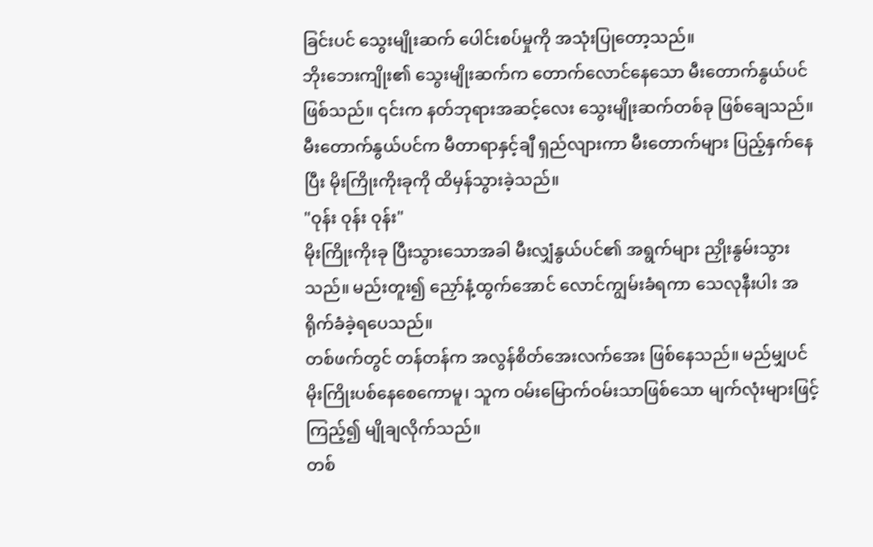ခြင်းပင် သွေးမျိုးဆက် ပေါင်းစပ်မှုကို အသုံးပြုတော့သည်။
ဘိုးဘေးကျိုး၏ သွေးမျိုးဆက်က တောက်လောင်နေသော မီးတောက်နွယ်ပင် ဖြစ်သည်။ ၎င်းက နတ်ဘုရားအဆင့်လေး သွေးမျိုးဆက်တစ်ခု ဖြစ်ချေသည်။
မီးတောက်နွယ်ပင်က မီတာရာနှင့်ချီ ရှည်လျားကာ မီးတောက်များ ပြည့်နှက်နေပြီး မိုးကြိုးကိုးခုကို ထိမှန်သွားခဲ့သည်။
"ဝုန်း ဝုန်း ဝုန်း"
မိုးကြိုးကိုးခု ပြီးသွားသောအခါ မီးလျှံနွယ်ပင်၏ အရွက်များ ညှိုးနွမ်းသွားသည်။ မည်းတူး၍ ညှော်နံ့ထွက်အောင် လောင်ကျွမ်းခံရကာ သေလုနီးပါး အရိုက်ခံခဲ့ရပေသည်။
တစ်ဖက်တွင် တန်တန်က အလွန်စိတ်အေးလက်အေး ဖြစ်နေသည်။ မည်မျှပင် မိုးကြိုးပစ်နေစေကောမူ၊ သူက ဝမ်းမြောက်ဝမ်းသာဖြစ်သော မျက်လုံးများဖြင့်ကြည့်၍ မျိုချလိုက်သည်။
တစ်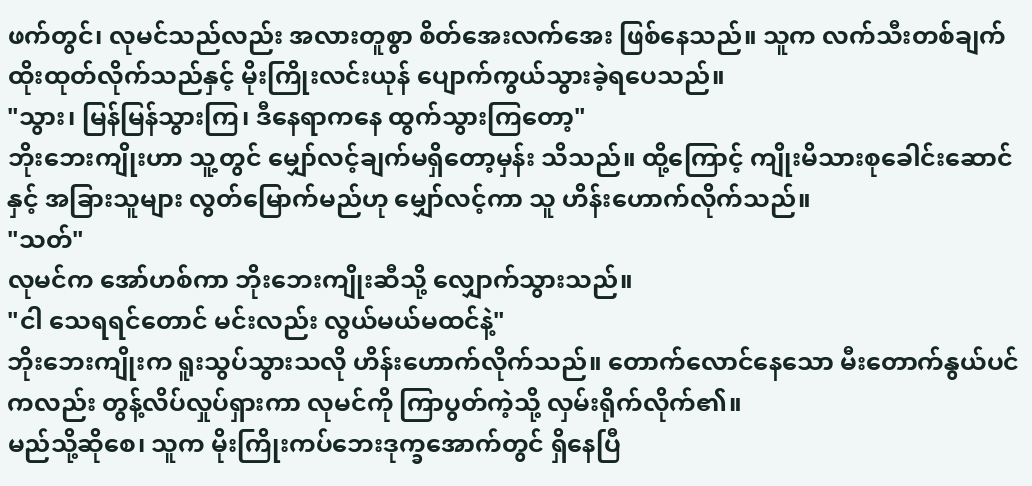ဖက်တွင်၊ လုမင်သည်လည်း အလားတူစွာ စိတ်အေးလက်အေး ဖြစ်နေသည်။ သူက လက်သီးတစ်ချက် ထိုးထုတ်လိုက်သည်နှင့် မိုးကြိုးလင်းယုန် ပျောက်ကွယ်သွားခဲ့ရပေသည်။
"သွား၊ မြန်မြန်သွားကြ၊ ဒီနေရာကနေ ထွက်သွားကြတော့"
ဘိုးဘေးကျိုးဟာ သူ့တွင် မျှော်လင့်ချက်မရှိတော့မှန်း သိသည်။ ထို့ကြောင့် ကျိုးမိသားစုခေါင်းဆောင်နှင့် အခြားသူများ လွတ်မြောက်မည်ဟု မျှော်လင့်ကာ သူ ဟိန်းဟောက်လိုက်သည်။
"သတ်"
လုမင်က အော်ဟစ်ကာ ဘိုးဘေးကျိုးဆီသို့ လျှောက်သွားသည်။
"ငါ သေရရင်တောင် မင်းလည်း လွယ်မယ်မထင်နဲ့"
ဘိုးဘေးကျိုးက ရူးသွပ်သွားသလို ဟိန်းဟောက်လိုက်သည်။ တောက်လောင်နေသော မီးတောက်နွယ်ပင်ကလည်း တွန့်လိပ်လှုပ်ရှားကာ လုမင်ကို ကြာပွတ်ကဲ့သို့ လှမ်းရိုက်လိုက်၏။
မည်သို့ဆိုစေ၊ သူက မိုးကြိုးကပ်ဘေးဒုက္ခအောက်တွင် ရှိနေပြီ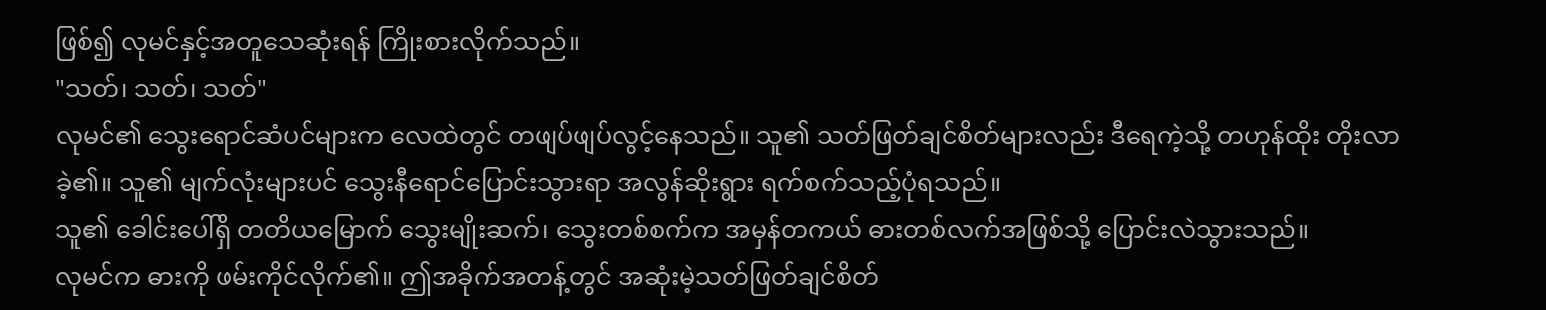ဖြစ်၍ လုမင်နှင့်အတူသေဆုံးရန် ကြိုးစားလိုက်သည်။
"သတ်၊ သတ်၊ သတ်"
လုမင်၏ သွေးရောင်ဆံပင်များက လေထဲတွင် တဖျပ်ဖျပ်လွင့်နေသည်။ သူ၏ သတ်ဖြတ်ချင်စိတ်များလည်း ဒီရေကဲ့သို့ တဟုန်ထိုး တိုးလာခဲ့၏။ သူ၏ မျက်လုံးများပင် သွေးနီရောင်ပြောင်းသွားရာ အလွန်ဆိုးရွား ရက်စက်သည့်ပုံရသည်။
သူ၏ ခေါင်းပေါ်ရှိ တတိယမြောက် သွေးမျိုးဆက်၊ သွေးတစ်စက်က အမှန်တကယ် ဓားတစ်လက်အဖြစ်သို့ ပြောင်းလဲသွားသည်။
လုမင်က ဓားကို ဖမ်းကိုင်လိုက်၏။ ဤအခိုက်အတန့်တွင် အဆုံးမဲ့သတ်ဖြတ်ချင်စိတ်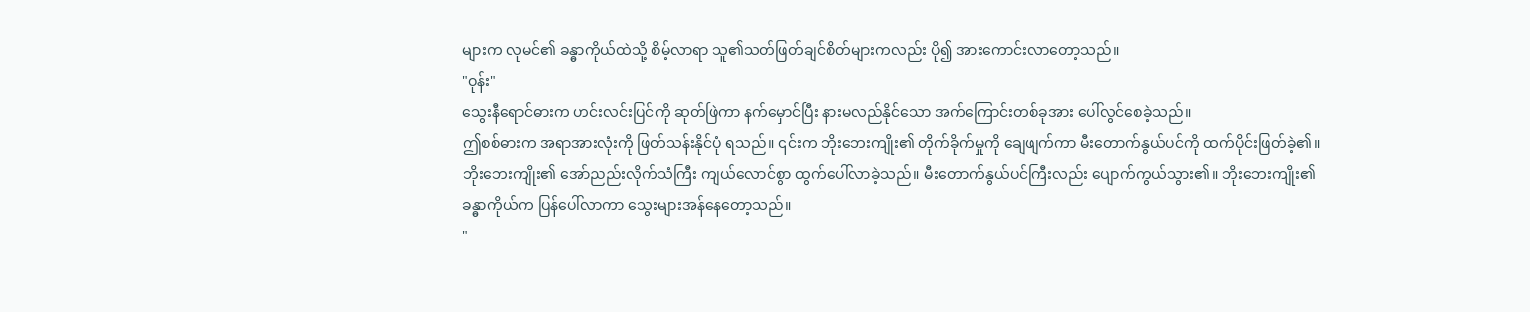များက လုမင်၏ ခန္ဓာကိုယ်ထဲသို့ စိမ့်လာရာ သူ၏သတ်ဖြတ်ချင်စိတ်များကလည်း ပို၍ အားကောင်းလာတော့သည်။
"ဝုန်း"
သွေးနီရောင်ဓားက ဟင်းလင်းပြင်ကို ဆုတ်ဖြဲကာ နက်မှောင်ပြီး နားမလည်နိုင်သော အက်ကြောင်းတစ်ခုအား ပေါ်လွင်စေခဲ့သည်။
ဤစစ်ဓားက အရာအားလုံးကို ဖြတ်သန်းနိုင်ပုံ ရသည်။ ၎င်းက ဘိုးဘေးကျိုး၏ တိုက်ခိုက်မှုကို ချေဖျက်ကာ မီးတောက်နွယ်ပင်ကို ထက်ပိုင်းဖြတ်ခဲ့၏။
ဘိုးဘေးကျိုး၏ အော်ညည်းလိုက်သံကြီး ကျယ်လောင်စွာ ထွက်ပေါ်လာခဲ့သည်။ မီးတောက်နွယ်ပင်ကြီးလည်း ပျောက်ကွယ်သွား၏။ ဘိုးဘေးကျိုး၏ ခန္ဓာကိုယ်က ပြန်ပေါ်လာကာ သွေးများအန်နေတော့သည်။
"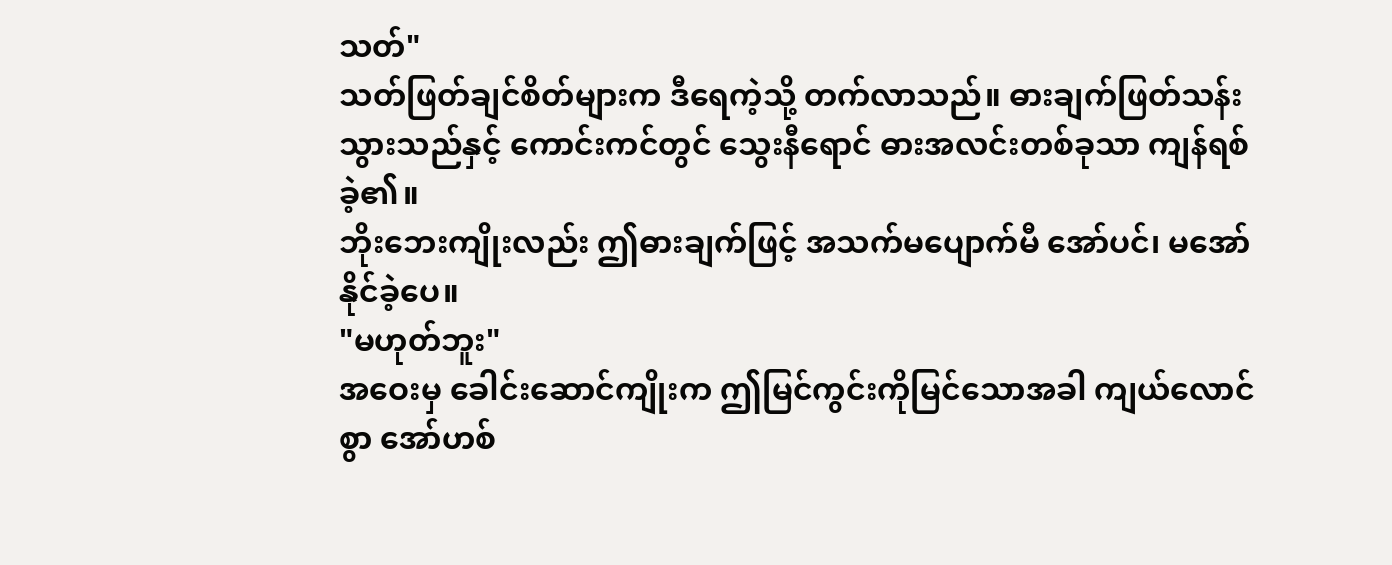သတ်"
သတ်ဖြတ်ချင်စိတ်များက ဒီရေကဲ့သို့ တက်လာသည်။ ဓားချက်ဖြတ်သန်းသွားသည်နှင့် ကောင်းကင်တွင် သွေးနီရောင် ဓားအလင်းတစ်ခုသာ ကျန်ရစ်ခဲ့၏။
ဘိုးဘေးကျိုးလည်း ဤဓားချက်ဖြင့် အသက်မပျောက်မီ အော်ပင်၊ မအော်နိုင်ခဲ့ပေ။
"မဟုတ်ဘူး"
အဝေးမှ ခေါင်းဆောင်ကျိုးက ဤမြင်ကွင်းကိုမြင်သောအခါ ကျယ်လောင်စွာ အော်ဟစ်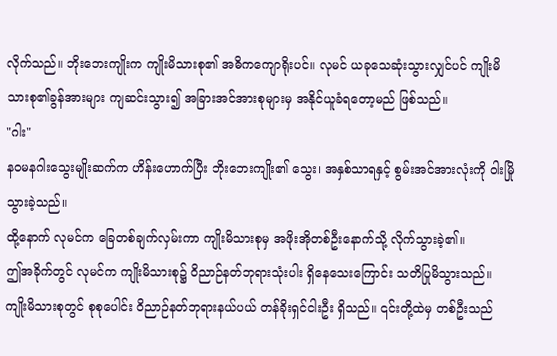လိုက်သည်။ ဘိုးဘေးကျိုးက ကျိုးမိသားစု၏ အဓိကကျောရိုးပင်။ လုမင် ယခုသေဆုံးသွားလျှင်ပင် ကျိုးမိသားစု၏ခွန်အားများ ကျဆင်းသွား၍ အခြားအင်အားစုများမှ အနိုင်ယူခံရတော့မည် ဖြစ်သည်။
"ဂါး"
နဝမနဂါးသွေးမျိုးဆက်က ဟိန်းဟောက်ပြီး ဘိုးဘေးကျိုး၏ သွေး၊ အနှစ်သာရနှင့် စွမ်းအင်အားလုံးကို ဝါးမြိုသွားခဲ့သည်။
ထို့နောက် လုမင်က ခြေတစ်ချက်လှမ်းကာ ကျိုးမိသားစုမှ အဖိုးအိုတစ်ဦးနောက်သို့ လိုက်သွားခဲ့၏။
ဤအခိုက်တွင် လုမင်က ကျိုးမိသားစု၌ ဝိညာဉ်နတ်ဘုရားသုံးပါး ရှိနေသေးကြောင်း သတိပြုမိသွားသည်။
ကျိုးမိသားစုတွင် စုစုပေါင်း ဝိညာဉ်နတ်ဘုရားနယ်ပယ် တန်ခိုးရှင်ငါးဦး ရှိသည်။ ၎င်းတို့ထဲမှ တစ်ဦးသည်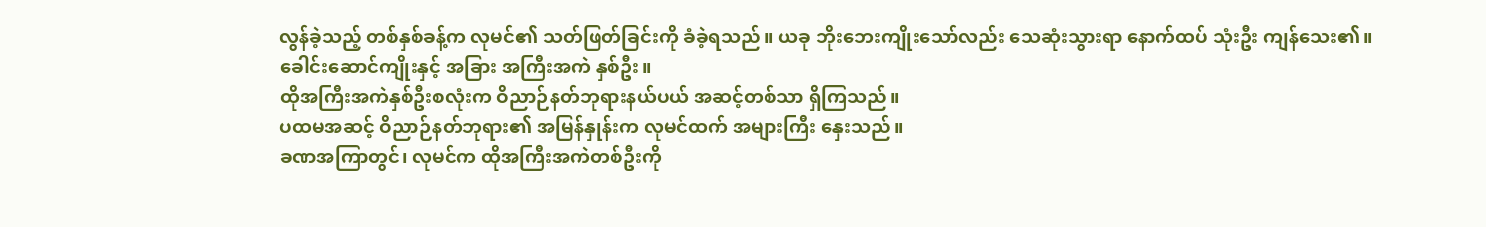လွန်ခဲ့သည့် တစ်နှစ်ခန့်က လုမင်၏ သတ်ဖြတ်ခြင်းကို ခံခဲ့ရသည်။ ယခု ဘိုးဘေးကျိုးသော်လည်း သေဆုံးသွားရာ နောက်ထပ် သုံးဦး ကျန်သေး၏။
ခေါင်းဆောင်ကျိုးနှင့် အခြား အကြီးအကဲ နှစ်ဦး။
ထိုအကြီးအကဲနှစ်ဦးစလုံးက ဝိညာဉ်နတ်ဘုရားနယ်ပယ် အဆင့်တစ်သာ ရှိကြသည်။
ပထမအဆင့် ဝိညာဉ်နတ်ဘုရား၏ အမြန်နှုန်းက လုမင်ထက် အများကြီး နှေးသည်။
ခဏအကြာတွင်၊ လုမင်က ထိုအကြီးအကဲတစ်ဦးကို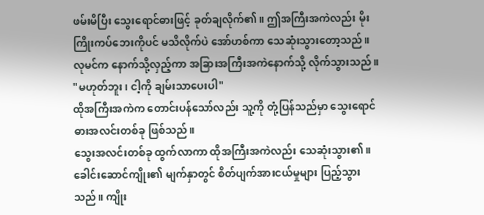ဖမ်းမိပြီး သွေးရောင်ဓားဖြင့် ခုတ်ချလိုက်၏။ ဤအကြီးအကဲလည်း မိုးကြိုးကပ်ဘေးကိုပင် မသိလိုက်ပဲ အော်ဟစ်ကာ သေဆုံးသွားတော့သည်။
လုမင်က နောက်သို့လှည့်ကာ အခြားအကြီးအကဲနောက်သို့ လိုက်သွားသည်။
"မဟုတ်ဘူး၊ ငါ့ကို ချမ်းသာပေးပါ"
ထိုအကြီးအကဲက တောင်းပန်သော်လည်း သူ့ကို တုံ့ပြန်သည်မှာ သွေးရောင် ဓားအလင်းတစ်ခု ဖြစ်သည်။
သွေးအလင်းတစ်ခု ထွက်လာကာ ထိုအကြီးအကဲလည်း သေဆုံးသွား၏။
ခေါင်းဆောင်ကျိုး၏ မျက်နှာတွင် စိတ်ပျက်အားငယ်မှုများ ပြည့်သွားသည်။ ကျိုး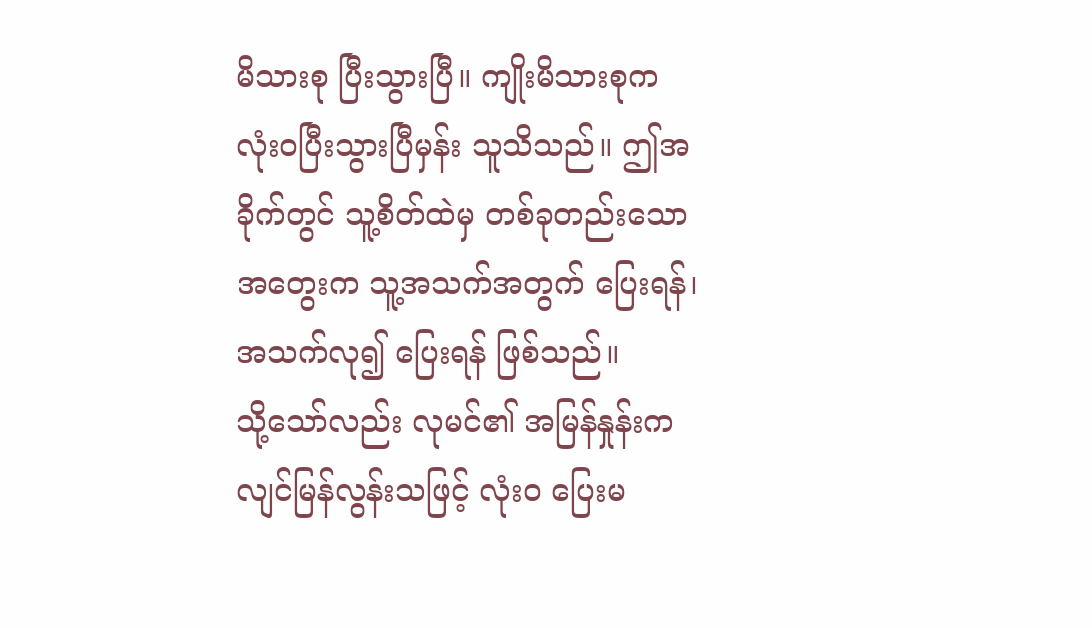မိသားစု ပြီးသွားပြီ။ ကျိုးမိသားစုက လုံးဝပြီးသွားပြီမှန်း သူသိသည်။ ဤအခိုက်တွင် သူ့စိတ်ထဲမှ တစ်ခုတည်းသော အတွေးက သူ့အသက်အတွက် ပြေးရန်၊ အသက်လု၍ ပြေးရန် ဖြစ်သည်။
သို့သော်လည်း လုမင်၏ အမြန်နှုန်းက လျင်မြန်လွန်းသဖြင့် လုံးဝ ပြေးမ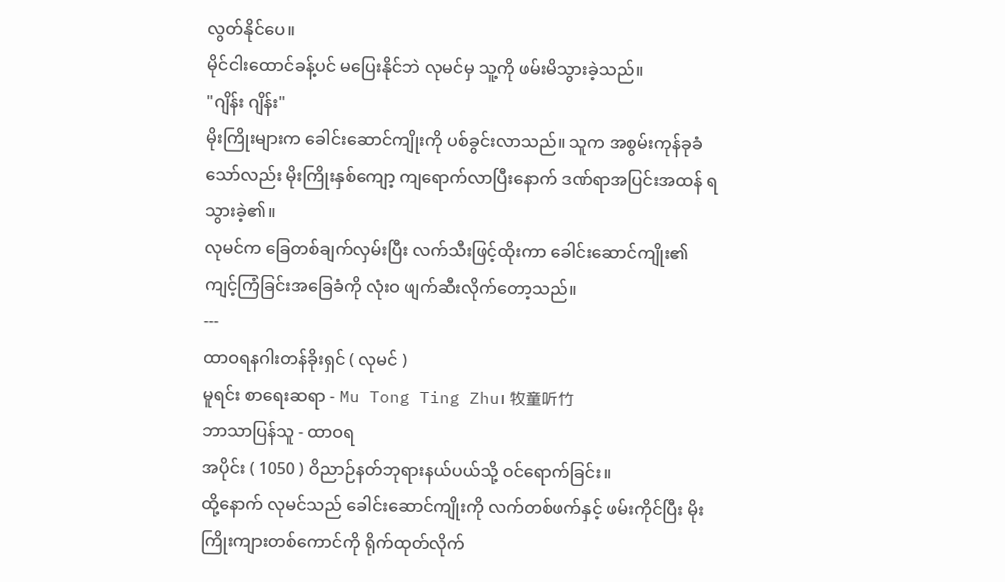လွတ်နိုင်ပေ။
မိုင်ငါးထောင်ခန့်ပင် မပြေးနိုင်ဘဲ လုမင်မှ သူ့ကို ဖမ်းမိသွားခဲ့သည်။
"ဂျိန်း ဂျိန်း"
မိုးကြိုးများက ခေါင်းဆောင်ကျိုးကို ပစ်ခွင်းလာသည်။ သူက အစွမ်းကုန်ခုခံသော်လည်း မိုးကြိုးနှစ်ကျော့ ကျရောက်လာပြီးနောက် ဒဏ်ရာအပြင်းအထန် ရသွားခဲ့၏။
လုမင်က ခြေတစ်ချက်လှမ်းပြီး လက်သီးဖြင့်ထိုးကာ ခေါင်းဆောင်ကျိုး၏ ကျင့်ကြံခြင်းအခြေခံကို လုံးဝ ဖျက်ဆီးလိုက်တော့သည်။
---
ထာဝရနဂါးတန်ခိုးရှင် ( လုမင် )
မူရင်း စာရေးဆရာ - Mu Tong Ting Zhu၊ 牧童听竹
ဘာသာပြန်သူ - ထာဝရ
အပိုင်း ( 1050 ) ဝိညာဉ်နတ်ဘုရားနယ်ပယ်သို့ ဝင်ရောက်ခြင်း။
ထို့နောက် လုမင်သည် ခေါင်းဆောင်ကျိုးကို လက်တစ်ဖက်နှင့် ဖမ်းကိုင်ပြီး မိုးကြိုးကျားတစ်ကောင်ကို ရိုက်ထုတ်လိုက်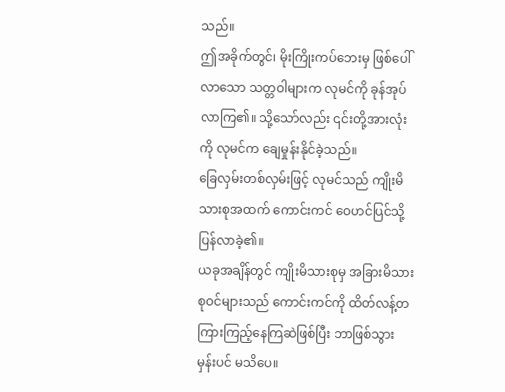သည်။
ဤအခိုက်တွင်၊ မိုးကြိုးကပ်ဘေးမှ ဖြစ်ပေါ်လာသော သတ္တဝါများက လုမင်ကို ခုန်အုပ်လာကြ၏။ သို့သော်လည်း ၎င်းတို့အားလုံးကို လုမင်က ချေမှုန်းနိုင်ခဲ့သည်။
ခြေလှမ်းတစ်လှမ်းဖြင့် လုမင်သည် ကျိုးမိသားစုအထက် ကောင်းကင် ဝေဟင်ပြင်သို့ ပြန်လာခဲ့၏။
ယခုအချိန်တွင် ကျိုးမိသားစုမှ အခြားမိသားစုဝင်များသည် ကောင်းကင်ကို ထိတ်လန့်တကြားကြည့်နေကြဆဲဖြစ်ပြီး ဘာဖြစ်သွားမှန်းပင် မသိပေ။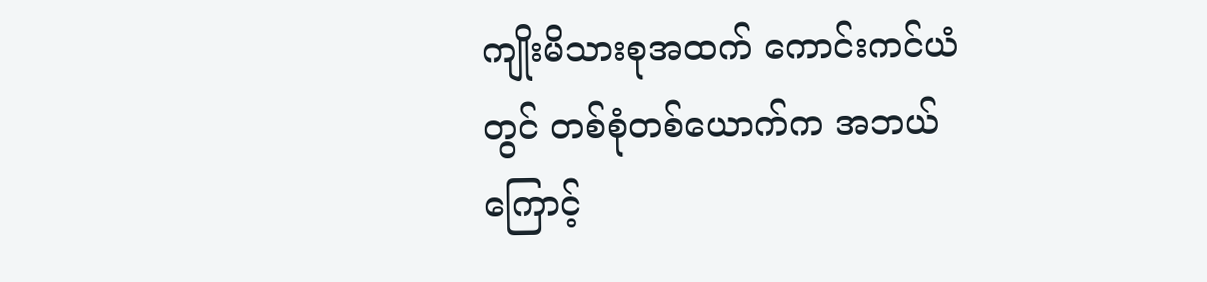ကျိုးမိသားစုအထက် ကောင်းကင်ယံတွင် တစ်စုံတစ်ယောက်က အဘယ်ကြောင့်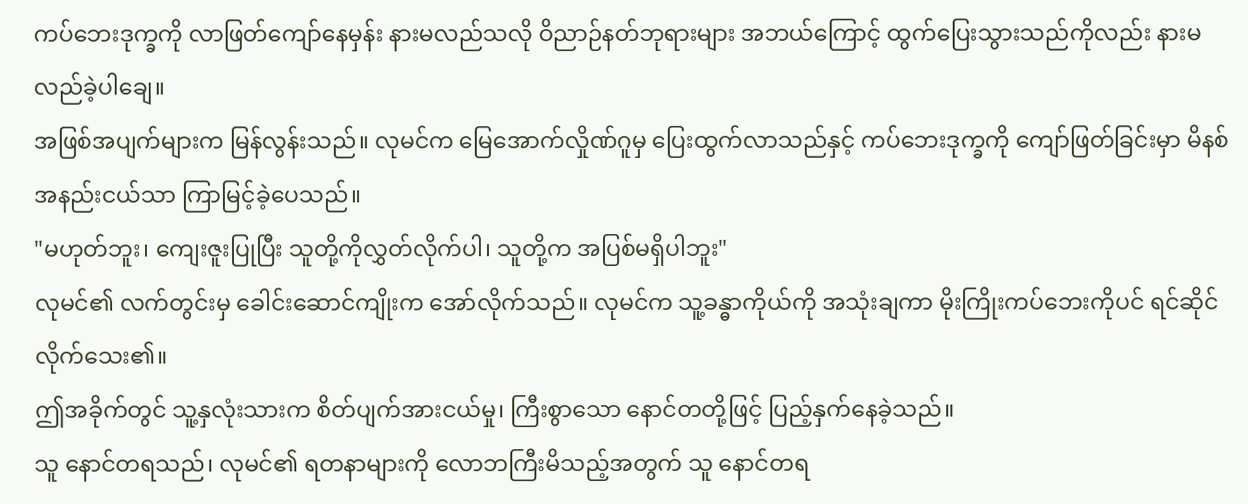ကပ်ဘေးဒုက္ခကို လာဖြတ်ကျော်နေမှန်း နားမလည်သလို ဝိညာဉ်နတ်ဘုရားများ အဘယ်ကြောင့် ထွက်ပြေးသွားသည်ကိုလည်း နားမလည်ခဲ့ပါချေ။
အဖြစ်အပျက်များက မြန်လွန်းသည်။ လုမင်က မြေအောက်လှိုဏ်ဂူမှ ပြေးထွက်လာသည်နှင့် ကပ်ဘေးဒုက္ခကို ကျော်ဖြတ်ခြင်းမှာ မိနစ်အနည်းငယ်သာ ကြာမြင့်ခဲ့ပေသည်။
"မဟုတ်ဘူး၊ ကျေးဇူးပြုပြီး သူတို့ကိုလွှတ်လိုက်ပါ၊ သူတို့က အပြစ်မရှိပါဘူး"
လုမင်၏ လက်တွင်းမှ ခေါင်းဆောင်ကျိုးက အော်လိုက်သည်။ လုမင်က သူ့ခန္ဓာကိုယ်ကို အသုံးချကာ မိုးကြိုးကပ်ဘေးကိုပင် ရင်ဆိုင်လိုက်သေး၏။
ဤအခိုက်တွင် သူ့နှလုံးသားက စိတ်ပျက်အားငယ်မှု၊ ကြီးစွာသော နောင်တတို့ဖြင့် ပြည့်နှက်နေခဲ့သည်။
သူ နောင်တရသည်၊ လုမင်၏ ရတနာများကို လောဘကြီးမိသည့်အတွက် သူ နောင်တရ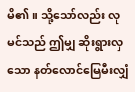မိ၏။ သို့သော်လည်း လုမင်သည် ဤမျှ ဆိုးရွားလှသော နတ်လောင်မြေမီးလျှံ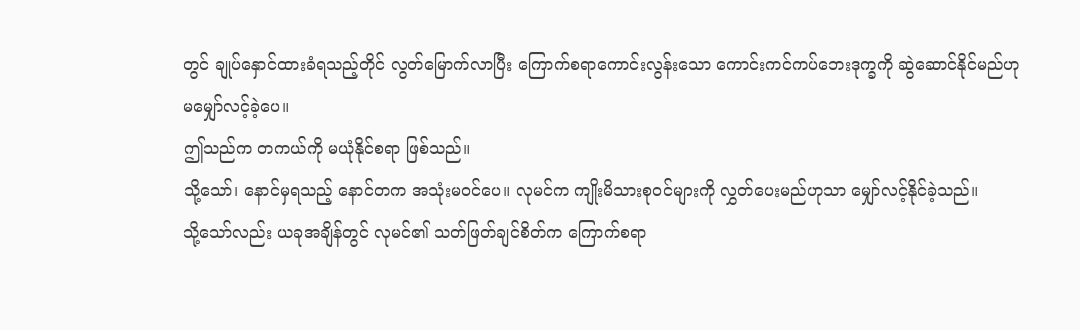တွင် ချုပ်နှောင်ထားခံရသည့်တိုင် လွတ်မြောက်လာပြီး ကြောက်စရာကောင်းလွန်းသော ကောင်းကင်ကပ်ဘေးဒုက္ခကို ဆွဲဆောင်နိုင်မည်ဟု မမျှော်လင့်ခဲ့ပေ။
ဤသည်က တကယ်ကို မယုံနိုင်စရာ ဖြစ်သည်။
သို့သော်၊ နောင်မှရသည့် နောင်တက အသုံးမဝင်ပေ။ လုမင်က ကျိုးမိသားစုဝင်များကို လွှတ်ပေးမည်ဟုသာ မျှော်လင့်နိုင်ခဲ့သည်။
သို့သော်လည်း ယခုအချိန်တွင် လုမင်၏ သတ်ဖြတ်ချင်စိတ်က ကြောက်စရာ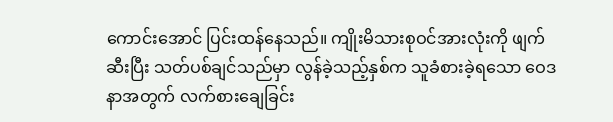ကောင်းအောင် ပြင်းထန်နေသည်။ ကျိုးမိသားစုဝင်အားလုံးကို ဖျက်ဆီးပြီး သတ်ပစ်ချင်သည်မှာ လွန်ခဲ့သည့်နှစ်က သူခံစားခဲ့ရသော ဝေဒနာအတွက် လက်စားချေခြင်း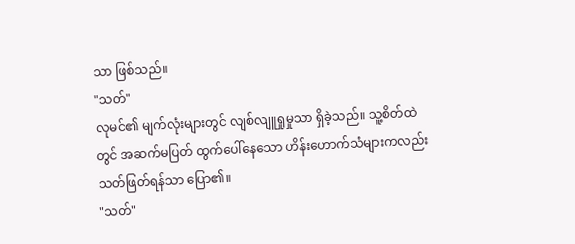သာ ဖြစ်သည်။
"သတ်"
လုမင်၏ မျက်လုံးများတွင် လျစ်လျူရှုမှုသာ ရှိခဲ့သည်။ သူ့စိတ်ထဲတွင် အဆက်မပြတ် ထွက်ပေါ်နေသော ဟိန်းဟောက်သံများကလည်း သတ်ဖြတ်ရန်သာ ပြော၏။
"သတ်"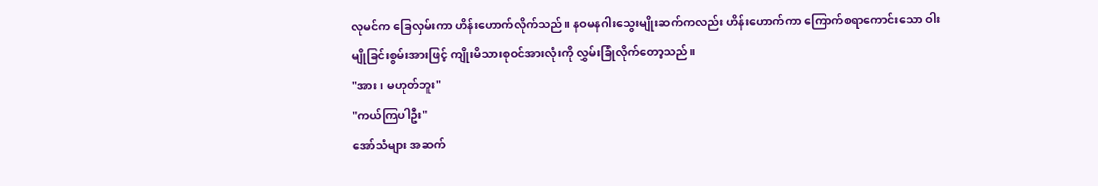လုမင်က ခြေလှမ်းကာ ဟိန်းဟောက်လိုက်သည်။ နဝမနဂါးသွေးမျိုးဆက်ကလည်း ဟိန်းဟောက်ကာ ကြောက်စရာကောင်းသော ဝါးမျိုခြင်းစွမ်းအားဖြင့် ကျိုးမိသားစုဝင်အားလုံးကို လွှမ်းခြုံလိုက်တော့သည်။
"အား၊ မဟုတ်ဘူး"
"ကယ်ကြပါဦး"
အော်သံများ အဆက်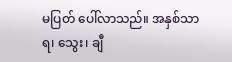မပြတ် ပေါ်လာသည်။ အနှစ်သာရ၊ သွေး၊ ချီ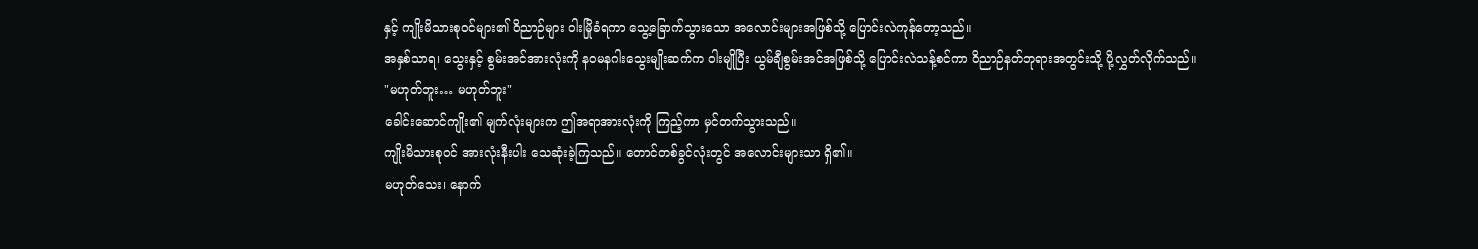နှင့် ကျိုးမိသားစုဝင်များ၏ ဝိညာဉ်များ ဝါးမြိုခံရကာ သွေ့ခြောက်သွားသော အလောင်းများအဖြစ်သို့ ပြောင်းလဲကုန်တော့သည်။
အနှစ်သာရ၊ သွေးနှင့် စွမ်းအင်အားလုံးကို နဝမနဂါးသွေးမျိုးဆက်က ဝါးမျိုပြီး ယွမ်ချီစွမ်းအင်အဖြစ်သို့ ပြောင်းလဲသန့်စင်ကာ ဝိညာဉ်နတ်ဘုရားအတွင်းသို့ ပို့လွှတ်လိုက်သည်။
"မဟုတ်ဘူး… မဟုတ်ဘူး"
ခေါင်းဆောင်ကျိုး၏ မျက်လုံးများက ဤအရာအားလုံးကို ကြည့်ကာ မှင်တက်သွားသည်။
ကျိုးမိသားစုဝင် အားလုံးနီးပါး သေဆုံးခဲ့ကြသည်။ တောင်တစ်ခွင်လုံးတွင် အလောင်းများသာ ရှိ၏။
မဟုတ်သေး၊ နောက်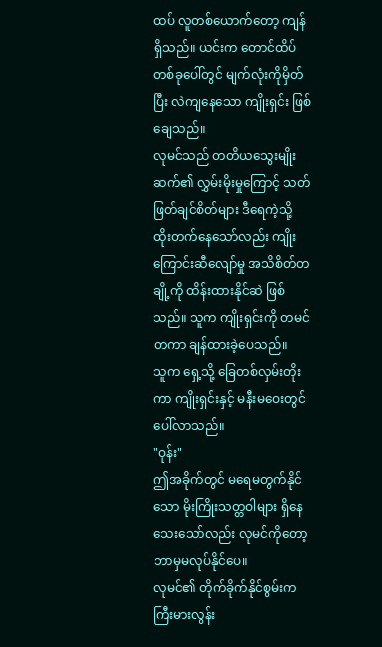ထပ် လူတစ်ယောက်တော့ ကျန်ရှိသည်။ ယင်းက တောင်ထိပ်တစ်ခုပေါ်တွင် မျက်လုံးကိုမှိတ်ပြီး လဲကျနေသော ကျိုးရှင်း ဖြစ်ချေသည်။
လုမင်သည် တတိယသွေးမျိုးဆက်၏ လွှမ်းမိုးမှုကြောင့် သတ်ဖြတ်ချင်စိတ်များ ဒီရေကဲ့သို့ ထိုးတက်နေသော်လည်း ကျိုးကြောင်းဆီလျော်မှု အသိစိတ်တချို့ကို ထိန်းထားနိုင်ဆဲ ဖြစ်သည်။ သူက ကျိုးရှင်းကို တမင်တကာ ချန်ထားခဲ့ပေသည်။
သူက ရှေ့သို့ ခြေတစ်လှမ်းတိုးကာ ကျိုးရှင်းနှင့် မနီးမဝေးတွင် ပေါ်လာသည်။
"ဝုန်း"
ဤအခိုက်တွင် မရေမတွက်နိုင်သော မိုးကြိုးသတ္တဝါများ ရှိနေသေးသော်လည်း လုမင်ကိုတော့ ဘာမှမလုပ်နိုင်ပေ။
လုမင်၏ တိုက်ခိုက်နိုင်စွမ်းက ကြီးမားလွန်း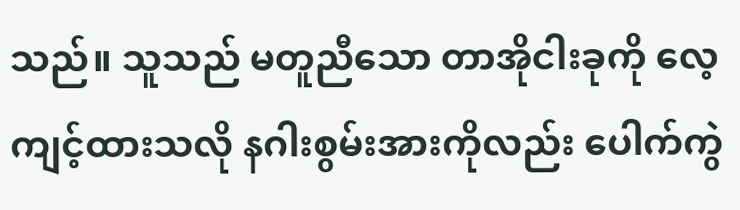သည်။ သူသည် မတူညီသော တာအိုငါးခုကို လေ့ကျင့်ထားသလို နဂါးစွမ်းအားကိုလည်း ပေါက်ကွဲ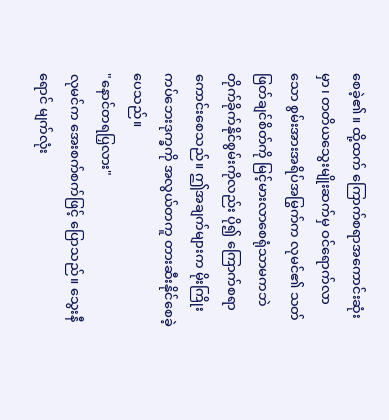စေခဲ့၏။ ထို့ထက် ကြောက်စရာအကောင်းဆုံးမှာ၊ တတိယသွေးမျိုးဆက်မှ ဝင်ရောက်လာသော စွမ်းအားအရိပ်အမြွက်က လုမင်၏ သတ်ဖြတ်ချင်စိတ်ကို မြင့်မားလာစေရုံသာမကဘဲ တိုက်ခိုက်နိုင်စွမ်းကိုလည်း ပို၍ ကြောက်စရာကောင်းစေသည်။ ဤအချက်များက မိုးကြိုးကပ်ဘေးဒုက္ခကို အလွယ်တကူ တားဆီးနိုင်စေခဲ့ပေသည်။
"နောင်တရပြှလား"
လုမင်က အေးစက်စက်ဖြင့် ပြောသည်။ သွေးနီရောင် မျက်လုံး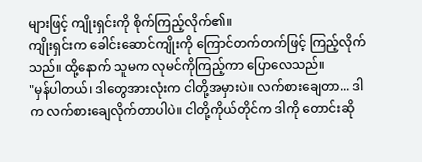များဖြင့် ကျိုးရှင်းကို စိုက်ကြည့်လိုက်၏။
ကျိုးရှင်းက ခေါင်းဆောင်ကျိုးကို ကြောင်တက်တက်ဖြင့် ကြည့်လိုက်သည်။ ထို့နောက် သူမက လုမင်ကိုကြည့်ကာ ပြောလေသည်။
"မှန်ပါတယ်၊ ဒါတွေအားလုံးက ငါတို့အမှားပဲ။ လက်စားချေတာ... ဒါက လက်စားချေလိုက်တာပါပဲ။ ငါတို့ကိုယ်တိုင်က ဒါကို တောင်းဆို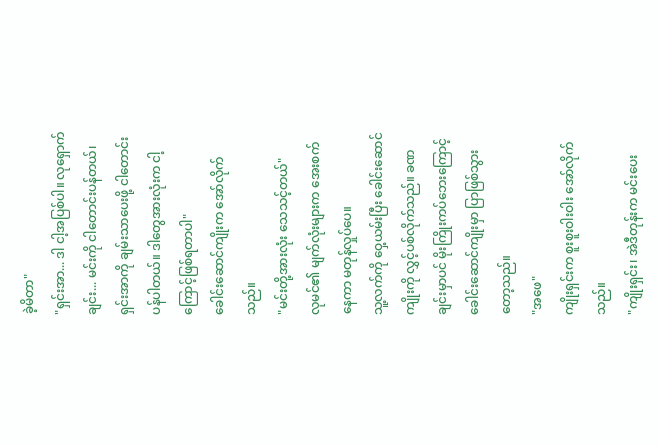ခဲ့မိတာ"
"ရှင်းအာ... ဒါ ငါ့အပြစ်ပါ။ လုရှောက်ချင်း... မင်းကို ငါတောင်းပန်တယ်၊ ရှင်းအာကို ချမ်းသာပေးဖို့ ငါတောင်းပန်ပါတယ်။ ဒါတွေအားလုံးက ငါ့ကြောင့်ဖြစ်ရတာပါ"
ခေါင်းဆောင်ကျိုးက အော်လိုက်သည်။
"မင်းတို့အားလုံး သေသင့်တယ်"
လုမင်၏ မျက်လုံးများက အေးစက်နေကာ မတုန်လှုပ်ပေ။
သူ့လက်ကို ဝှေ့ယမ်းပြီး ခေါင်းဆောင်ကျိုးကို လွှင့်ပစ်လိုက်သည်။ ခဏချင်းမှာပင် မိုးကြိုးကပ်ဘေးကြောင့် ခေါင်းဆောင်ကျိုးမှာ ပြာဖြစ်သွားတော့သည်။
"အဖေ"
ကျိုးရှင်းက စူးစူးဝါးဝါး အော်လိုက်သည်။
"ကျိုးရှင်း၊ အဲဒီတုန်းက မင်းပေး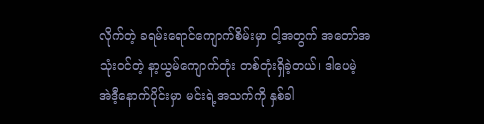လိုက်တဲ့ ခရမ်းရောင်ကျောက်စိမ်းမှာ ငါ့အတွက် အတော်အသုံးဝင်တဲ့ နာ့ယွမ်ကျောက်တုံး တစ်တုံးရှိခဲ့တယ်၊ ဒါပေမဲ့ အဲဒီ့နောက်ပိုင်းမှာ မင်းရဲ့အသက်ကို နှစ်ခါ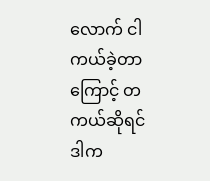လောက် ငါ ကယ်ခဲ့တာကြောင့် တကယ်ဆိုရင် ဒါက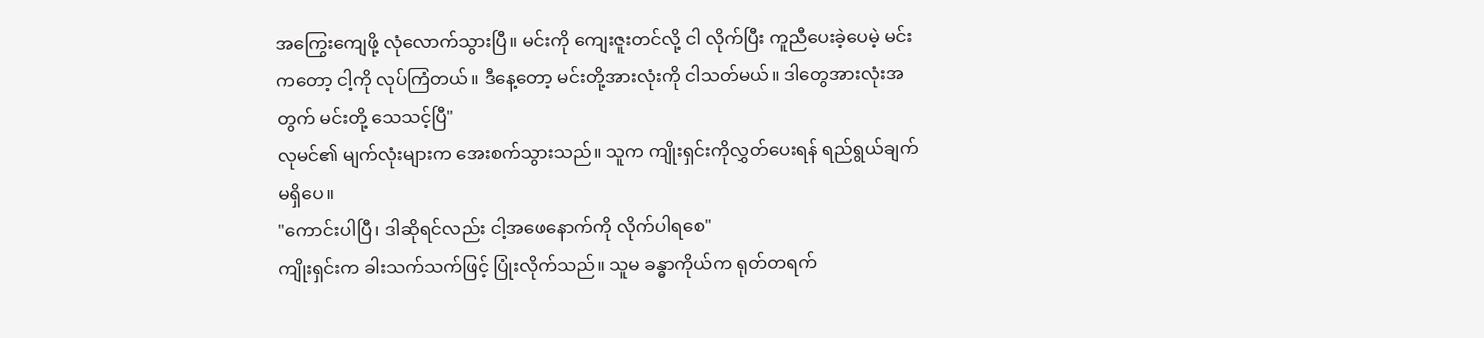အကြွေးကျေဖို့ လုံလောက်သွားပြီ။ မင်းကို ကျေးဇူးတင်လို့ ငါ လိုက်ပြီး ကူညီပေးခဲ့ပေမဲ့ မင်းကတော့ ငါ့ကို လုပ်ကြံတယ်။ ဒီနေ့တော့ မင်းတို့အားလုံးကို ငါသတ်မယ်။ ဒါတွေအားလုံးအတွက် မင်းတို့ သေသင့်ပြီ"
လုမင်၏ မျက်လုံးများက အေးစက်သွားသည်။ သူက ကျိုးရှင်းကိုလွှတ်ပေးရန် ရည်ရွယ်ချက်မရှိပေ။
"ကောင်းပါပြီ၊ ဒါဆိုရင်လည်း ငါ့အဖေနောက်ကို လိုက်ပါရစေ"
ကျိုးရှင်းက ခါးသက်သက်ဖြင့် ပြုံးလိုက်သည်။ သူမ ခန္ဓာကိုယ်က ရုတ်တရက်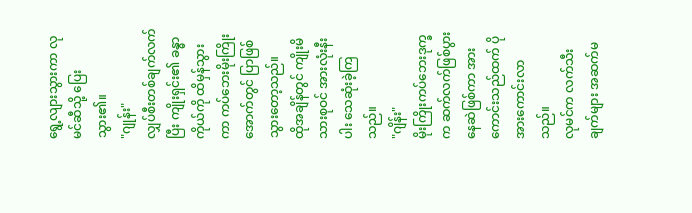ရွေ့လျားသွားကာ လုမင်ဆီသို့ ပြေးသွား၏။
"ဂျုန်း"
လျှပ်စီးတစ်ချက်လက်ပြီး ကျိုးရှင်း၏ ခန္ဓာကိုယ်ကို ထိမှန်သွားကာ ကပ်ဘေးမိုးကြိုးအောက်တွင် ပြာဖြစ်သွားတော့သည်။
ထိုအချိန်တွင် ကျိုးမိသားစုဝင် အားလုံးနီးပါး သေဆုံးခဲ့ကြသည်။
"ဂျိန်း"
မိုးကြိုးကပ်ဘေးဒုက္ခက ဆက်လက်ဖြစ်ပွားနေဆဲဖြစ်ကာ အားကောင်းသည်ထက် ပိုအားကောင်းလာသည်။
လုမင်က လက်သီးချက်များ အဆက်မ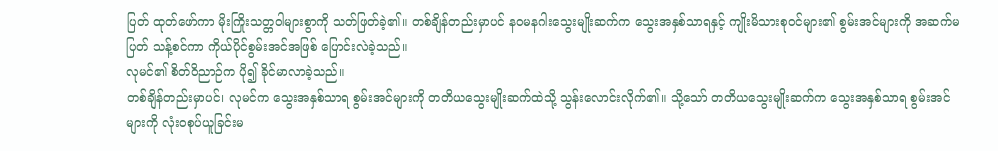ပြတ် ထုတ်ဖော်ကာ မိုးကြိုးသတ္တဝါများစွာကို သတ်ဖြတ်ခဲ့၏။ တစ်ချိန်တည်းမှာပင် နဝမနဂါးသွေးမျိုးဆက်က သွေးအနှစ်သာရနှင့် ကျိုးမိသားစုဝင်များ၏ စွမ်းအင်များကို အဆက်မပြတ် သန့်စင်ကာ ကိုယ်ပိုင်စွမ်းအင်အဖြစ် ပြောင်းလဲခဲ့သည်။
လုမင်၏ စိတ်ဝိညာဉ်က ပို၍ ခိုင်မာလာခဲ့သည်။
တစ်ချိန်တည်းမှာပင်၊ လုမင်က သွေးအနှစ်သာရ စွမ်းအင်များကို တတိယသွေးမျိုးဆက်ထဲသို့ သွန်းလောင်းလိုက်၏။ သို့သော် တတိယသွေးမျိုးဆက်က သွေးအနှစ်သာရ စွမ်းအင်များကို လုံးဝစုပ်ယူခြင်းမ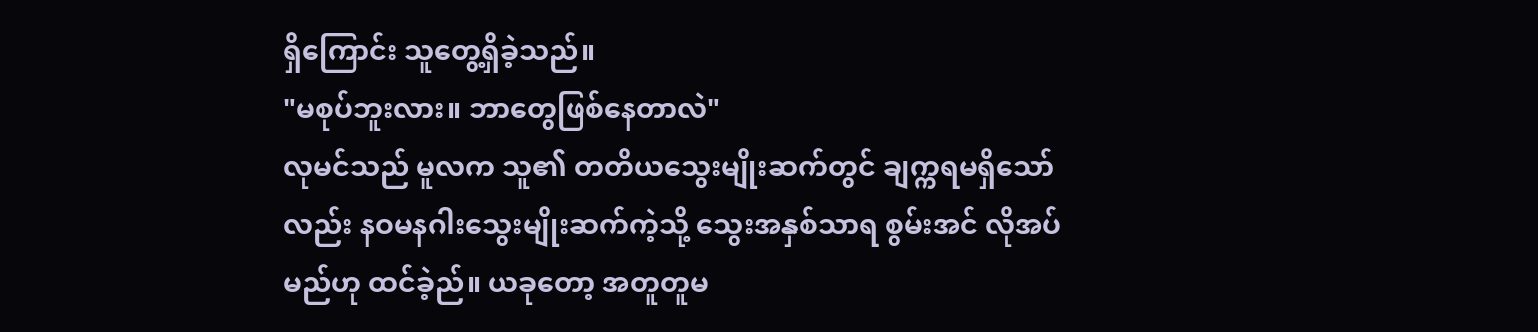ရှိကြောင်း သူတွေ့ရှိခဲ့သည်။
"မစုပ်ဘူးလား။ ဘာတွေဖြစ်နေတာလဲ"
လုမင်သည် မူလက သူ၏ တတိယသွေးမျိုးဆက်တွင် ချက္ကရမရှိသော်လည်း နဝမနဂါးသွေးမျိုးဆက်ကဲ့သို့ သွေးအနှစ်သာရ စွမ်းအင် လိုအပ်မည်ဟု ထင်ခဲ့ည်။ ယခုတော့ အတူတူမ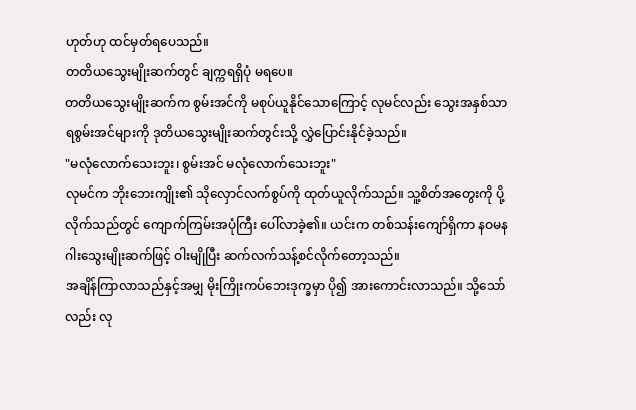ဟုတ်ဟု ထင်မှတ်ရပေသည်။
တတိယသွေးမျိုးဆက်တွင် ချက္ကရရှိပုံ မရပေ။
တတိယသွေးမျိုးဆက်က စွမ်းအင်ကို မစုပ်ယူနိုင်သောကြောင့် လုမင်လည်း သွေးအနှစ်သာရစွမ်းအင်များကို ဒုတိယသွေးမျိုးဆက်တွင်းသို့ လွှဲပြောင်းနိုင်ခဲ့သည်။
"မလုံလောက်သေးဘူး၊ စွမ်းအင် မလုံလောက်သေးဘူး"
လုမင်က ဘိုးဘေးကျိုး၏ သိုလှောင်လက်စွပ်ကို ထုတ်ယူလိုက်သည်။ သူ့စိတ်အတွေးကို ပို့လိုက်သည်တွင် ကျောက်ကြမ်းအပုံကြီး ပေါ်လာခဲ့၏။ ယင်းက တစ်သန်းကျော်ရှိကာ နဝမနဂါးသွေးမျိုးဆက်ဖြင့် ဝါးမျိုပြီး ဆက်လက်သန့်စင်လိုက်တော့သည်။
အချိန်ကြာလာသည်နှင့်အမျှ မိုးကြိုးကပ်ဘေးဒုက္ခမှာ ပို၍ အားကောင်းလာသည်။ သို့သော်လည်း လု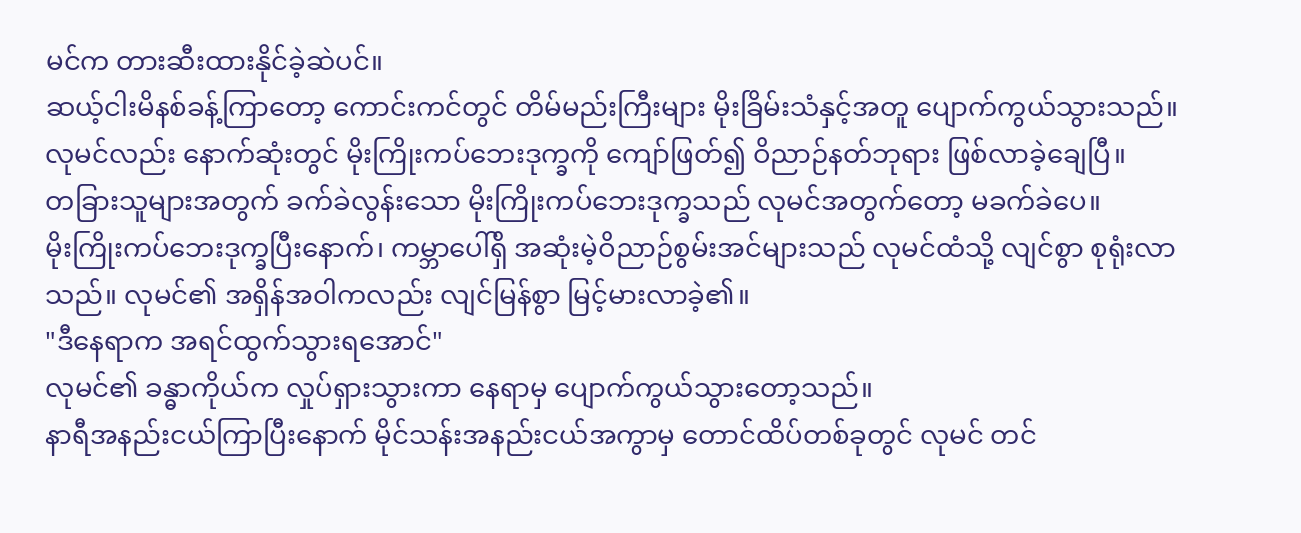မင်က တားဆီးထားနိုင်ခဲ့ဆဲပင်။
ဆယ့်ငါးမိနစ်ခန့်ကြာတော့ ကောင်းကင်တွင် တိမ်မည်းကြီးများ မိုးခြိမ်းသံနှင့်အတူ ပျောက်ကွယ်သွားသည်။
လုမင်လည်း နောက်ဆုံးတွင် မိုးကြိုးကပ်ဘေးဒုက္ခကို ကျော်ဖြတ်၍ ဝိညာဉ်နတ်ဘုရား ဖြစ်လာခဲ့ချေပြီ။
တခြားသူများအတွက် ခက်ခဲလွန်းသော မိုးကြိုးကပ်ဘေးဒုက္ခသည် လုမင်အတွက်တော့ မခက်ခဲပေ။
မိုးကြိုးကပ်ဘေးဒုက္ခပြီးနောက်၊ ကမ္ဘာပေါ်ရှိ အဆုံးမဲ့ဝိညာဉ်စွမ်းအင်များသည် လုမင်ထံသို့ လျင်စွာ စုရုံးလာသည်။ လုမင်၏ အရှိန်အဝါကလည်း လျင်မြန်စွာ မြင့်မားလာခဲ့၏။
"ဒီနေရာက အရင်ထွက်သွားရအောင်"
လုမင်၏ ခန္ဓာကိုယ်က လှုပ်ရှားသွားကာ နေရာမှ ပျောက်ကွယ်သွားတော့သည်။
နာရီအနည်းငယ်ကြာပြီးနောက် မိုင်သန်းအနည်းငယ်အကွာမှ တောင်ထိပ်တစ်ခုတွင် လုမင် တင်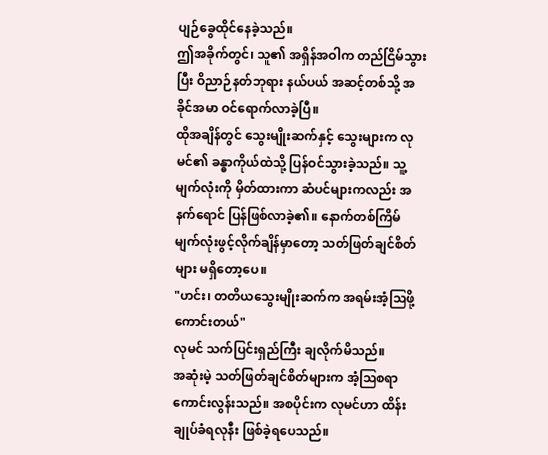ပျဉ်ခွေထိုင်နေခဲ့သည်။
ဤအခိုက်တွင်၊ သူ၏ အရှိန်အဝါက တည်ငြိမ်သွားပြီး ဝိညာဉ်နတ်ဘုရား နယ်ပယ် အဆင့်တစ်သို့ အခိုင်အမာ ဝင်ရောက်လာခဲ့ပြီ။
ထိုအချိန်တွင် သွေးမျိုးဆက်နှင့် သွေးများက လုမင်၏ ခန္ဓာကိုယ်ထဲသို့ ပြန်ဝင်သွားခဲ့သည်။ သူ့မျက်လုံးကို မှိတ်ထားကာ ဆံပင်များကလည်း အနက်ရောင် ပြန်ဖြစ်လာခဲ့၏။ နောက်တစ်ကြိမ် မျက်လုံးဖွင့်လိုက်ချိန်မှာတော့ သတ်ဖြတ်ချင်စိတ်များ မရှိတော့ပေ။
"ဟင်း၊ တတိယသွေးမျိုးဆက်က အရမ်းအံ့ဩဖို့ကောင်းတယ်"
လုမင် သက်ပြင်းရှည်ကြီး ချလိုက်မိသည်။
အဆုံးမဲ့ သတ်ဖြတ်ချင်စိတ်များက အံ့ဩစရာကောင်းလွန်းသည်။ အစပိုင်းက လုမင်ဟာ ထိန်းချုပ်ခံရလုနီး ဖြစ်ခဲ့ရပေသည်။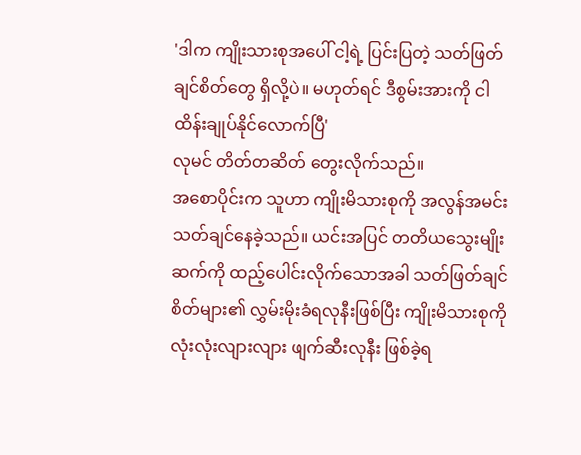'ဒါက ကျိုးသားစုအပေါ် ငါ့ရဲ့ ပြင်းပြတဲ့ သတ်ဖြတ်ချင်စိတ်တွေ ရှိလို့ပဲ။ မဟုတ်ရင် ဒီစွမ်းအားကို ငါ ထိန်းချုပ်နိုင်လောက်ပြီ'
လုမင် တိတ်တဆိတ် တွေးလိုက်သည်။
အစောပိုင်းက သူဟာ ကျိုးမိသားစုကို အလွန်အမင်း သတ်ချင်နေခဲ့သည်။ ယင်းအပြင် တတိယသွေးမျိုးဆက်ကို ထည့်ပေါင်းလိုက်သောအခါ သတ်ဖြတ်ချင်စိတ်များ၏ လွှမ်းမိုးခံရလုနီးဖြစ်ပြီး ကျိုးမိသားစုကို လုံးလုံးလျားလျား ဖျက်ဆီးလုနီး ဖြစ်ခဲ့ရ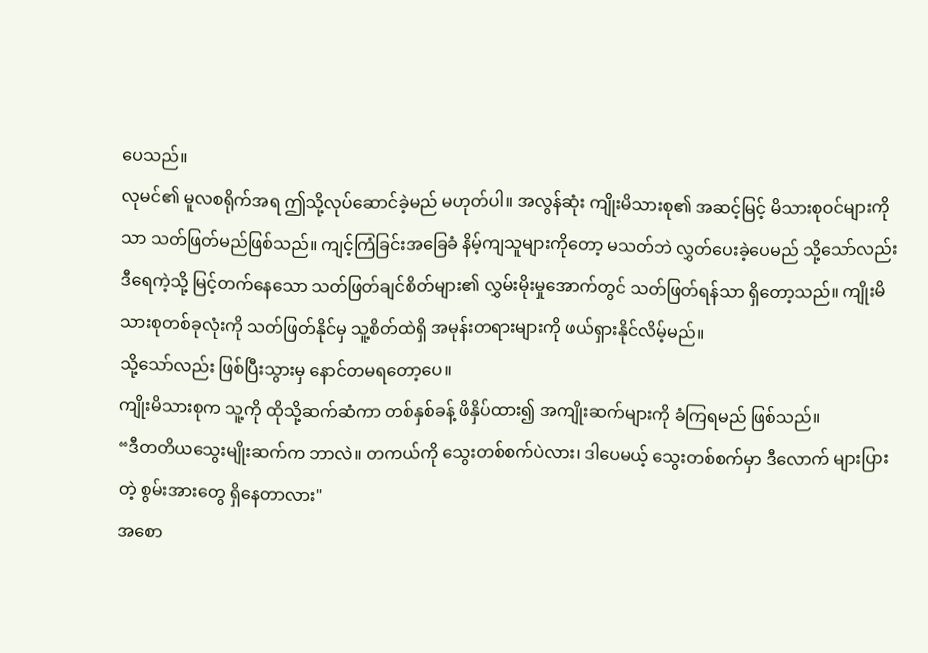ပေသည်။
လုမင်၏ မူလစရိုက်အရ ဤသို့လုပ်ဆောင်ခဲ့မည် မဟုတ်ပါ။ အလွန်ဆုံး ကျိုးမိသားစု၏ အဆင့်မြင့် မိသားစုဝင်များကိုသာ သတ်ဖြတ်မည်ဖြစ်သည်။ ကျင့်ကြံခြင်းအခြေခံ နိမ့်ကျသူများကိုတော့ မသတ်ဘဲ လွှတ်ပေးခဲ့ပေမည် သို့သော်လည်း ဒီရေကဲ့သို့ မြင့်တက်နေသော သတ်ဖြတ်ချင်စိတ်များ၏ လွှမ်းမိုးမှုအောက်တွင် သတ်ဖြတ်ရန်သာ ရှိတော့သည်။ ကျိုးမိသားစုတစ်ခုလုံးကို သတ်ဖြတ်နိုင်မှ သူ့စိတ်ထဲရှိ အမုန်းတရားများကို ဖယ်ရှားနိုင်လိမ့်မည်။
သို့သော်လည်း ဖြစ်ပြီးသွားမှ နောင်တမရတော့ပေ။
ကျိုးမိသားစုက သူ့ကို ထိုသို့ဆက်ဆံကာ တစ်နှစ်ခန့် ဖိနှိပ်ထား၍ အကျိုးဆက်များကို ခံကြရမည် ဖြစ်သည်။
“ဒီတတိယသွေးမျိုးဆက်က ဘာလဲ။ တကယ်ကို သွေးတစ်စက်ပဲလား၊ ဒါပေမယ့် သွေးတစ်စက်မှာ ဒီလောက် များပြားတဲ့ စွမ်းအားတွေ ရှိနေတာလား"
အစော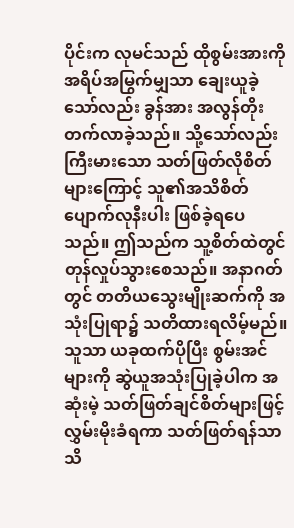ပိုင်းက လုမင်သည် ထိုစွမ်းအားကို အရိပ်အမြွက်မျှသာ ချေးယူခဲ့သော်လည်း ခွန်အား အလွန်တိုးတက်လာခဲ့သည်။ သို့သော်လည်း ကြီးမားသော သတ်ဖြတ်လိုစိတ်များကြောင့် သူ၏အသိစိတ် ပျောက်လုနီးပါး ဖြစ်ခဲ့ရပေသည်။ ဤသည်က သူ့စိတ်ထဲတွင် တုန်လှုပ်သွားစေသည်။ အနာဂတ်တွင် တတိယသွေးမျိုးဆက်ကို အသုံးပြုရာ၌ သတိထားရလိမ့်မည်။
သူသာ ယခုထက်ပိုပြီး စွမ်းအင်များကို ဆွဲယူအသုံးပြုခဲ့ပါက အဆုံးမဲ့ သတ်ဖြတ်ချင်စိတ်များဖြင့် လွှမ်းမိုးခံရကာ သတ်ဖြတ်ရန်သာသိ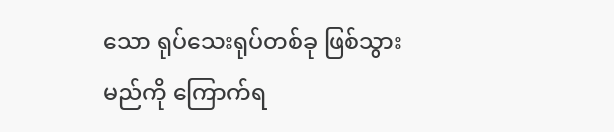သော ရုပ်သေးရုပ်တစ်ခု ဖြစ်သွားမည်ကို ကြောက်ရ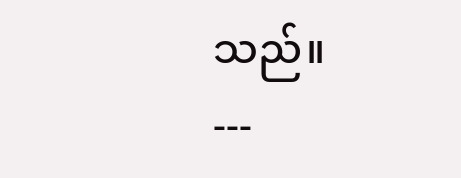သည်။
---